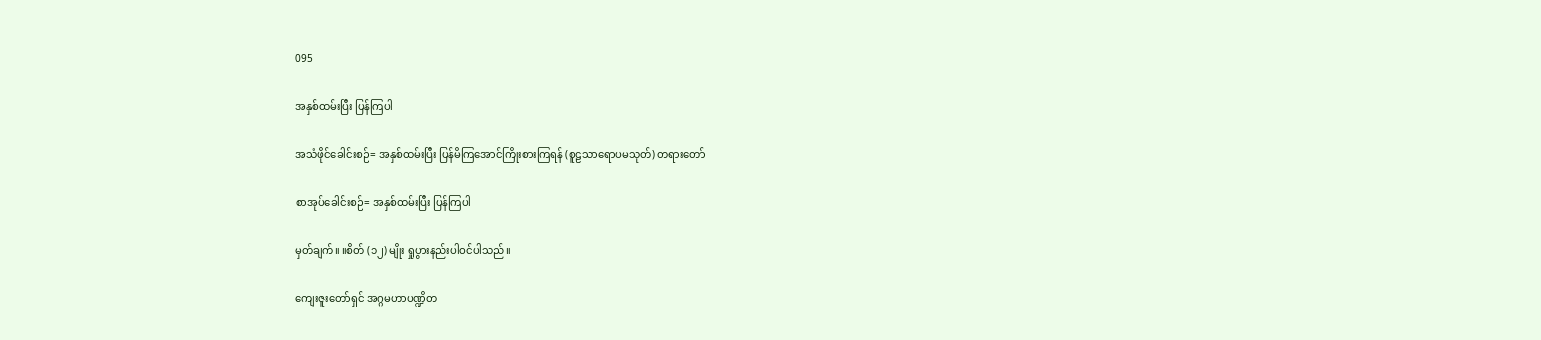095

အနှစ်ထမ်းပြီး ပြန်ကြပါ

အသံဖိုင်ခေါင်းစဉ်= အနှစ်ထမ်းပြီး ပြန်မိကြအောင်ကြိုးစားကြရန် (စူဠသာရောပမသုတ်) တရားတော်

စာအုပ်ခေါင်းစဉ်= အနှစ်ထမ်းပြီး ပြန်ကြပါ

မှတ်ချက်။ ။စိတ် (၁၂) မျိုး ရှုပွားနည်းပါဝင်ပါသည်။

ကျေးဇူးတော်ရှင် အဂ္ဂမဟာပဏ္ဍိတ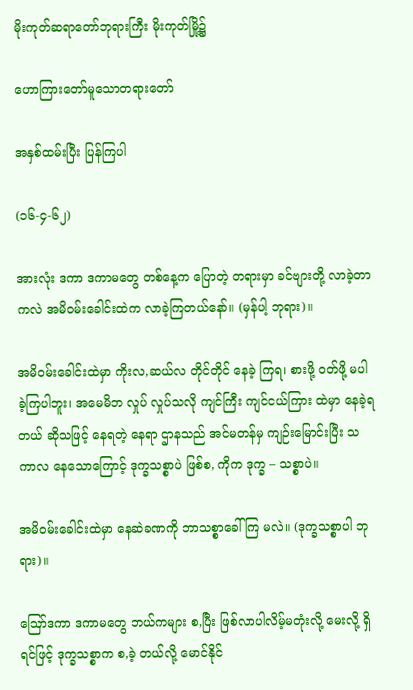မိုးကုတ်ဆရာတော်ဘုရားကြီး မိုးကုတ်မြို့၌

ဟောကြားတော်မူသောတရားတော်

အနှစ်ထမ်းပြီး ပြန်ကြပါ

(၁၆-၄-၆၂)

အားလုံး ဒကာ ဒကာမတွေ တစ်နေ့က ပြောတဲ့ တရားမှာ ခင်ဗျားတို့ လာခဲ့တာကလဲ အမိဝမ်းခေါင်းထဲက လာခဲ့ကြတယ်နော်။ (မှန်ပါ့ ဘုရား)။

အမိဝမ်းခေါင်းထဲမှာ ကိုးလ,ဆယ်လ တိုင်တိုင် နေခဲ့ ကြရ၊ စားဖို့ ဝတ်ဖို့ မပါခဲ့ကြပါဘူး၊ အမေမိဘ လှုပ် လှုပ်သလို ကျင်ကြီး ကျင်ငယ်ကြား ထဲမှာ နေခဲ့ရတယ် ဆိုသဖြင့် နေရတဲ့ နေရာ ဌာနသည် အင်မတန်မှ ကျဉ်းမြောင်းပြီး သကာလ နေသောကြောင့် ဒုက္ခသစ္စာပဲ ဖြစ်စ, ကိုက ဒုက္ခ – သစ္စာပဲ။

အမိဝမ်းခေါင်းထဲမှာ နေဆဲခဏကို ဘာသစ္စာခေါ်ကြ မလဲ။ (ဒုက္ခသစ္စာပါ ဘုရား)။

ဪဒကာ ဒကာမတွေ ဘယ်ကများ စ,ပြီး ဖြစ်လာပါလိမ့်မတုံးလို့ မေးလို့ ရှိရင်ဖြင့် ဒုက္ခသစ္စာက စ,ခဲ့ တယ်လို့ မောင်နိုင်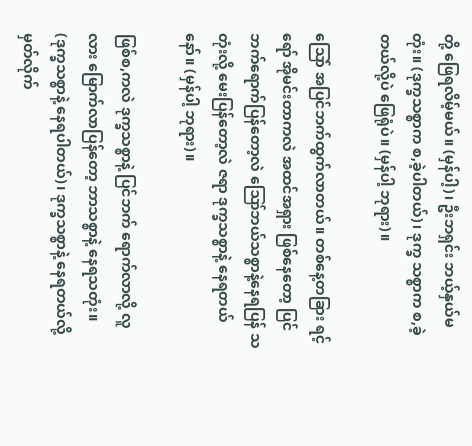တို့ ဖြေရလိမ့်မယ်။ (မှန်ပါ့)၊ ဦးဘရှင်း ဘယ့်နှယ်မတုံး။ (ဒုက္ခသစ္စာက စ,ခဲ့ပါတယ်)၊ ဒုက္ခ သစ္စာက စ,ခဲ့တယ်လို့ပဲ ဖြေရုံပဲ။ (မှန်ပါ့ ဘုရား)။

သြော် အပြင်ဘက်ထွက်လာတယ်။ တစ်နေ့တခြား ရင့်ရော် အိုမင်းတာကလဲ အထင်အရှား ဖြစ်နေတော့ ပြင်ဘက်ရောက်ပြန်တော့လဲ ဪဘယ်သစ္စာနဲ့နေရပြန် သတုံးလို့ မေးပြန်တော့လဲ ဇရာ ဒုက္ခသစ္စာနဲ့ နေရတယ် နော်။ (မှန်ပါ့ ဘုရား)။

ဖြစ်စ,ကလဲ ဒုက္ခသစ္စာနဲ့ ပြင်ဘက် ရောက်လာလို့ လူလား မြောက်လာပြန်တော့ ဘာသစ္စာနဲ့ နေရသတုံး။ (ဒုက္ခသစ္စာနဲ့ နေရပါတယ်)၊ ဒုက္ခသစ္စာနဲ့ နေရတယ်လို့ မှတ်လိုက်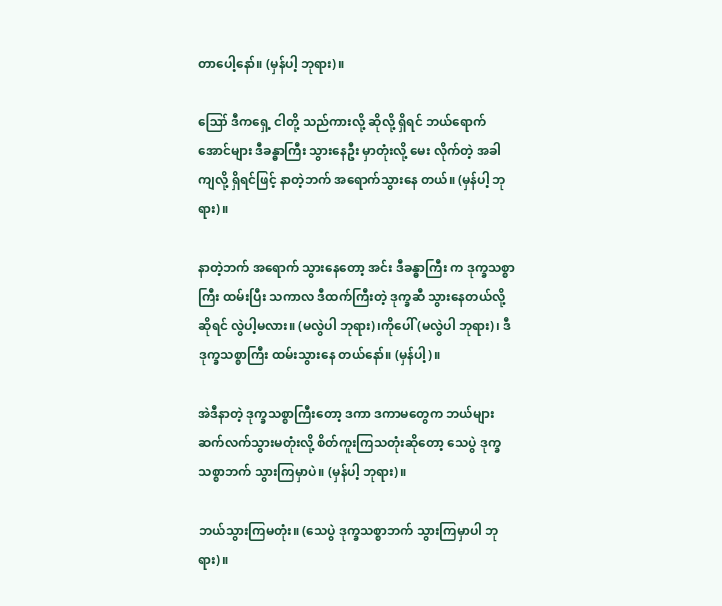တာပေါ့နော်။ (မှန်ပါ့ ဘုရား)။

ဪ ဒီကရှေ့ ငါတို့ သည်ကားလို့ ဆိုလို့ ရှိရင် ဘယ်ရောက်အောင်များ ဒီခန္ဓာကြီး သွားနေဦး မှာတုံးလို့ မေး လိုက်တဲ့ အခါကျလို့ ရှိရင်ဖြင့် နာတဲ့ဘက် အရောက်သွားနေ တယ်။ (မှန်ပါ့ ဘုရား)။

နာတဲ့ဘက် အရောက် သွားနေတော့ အင်း ဒီခန္ဓာကြီး က ဒုက္ခသစ္စာကြီး ထမ်းပြီး သကာလ ဒီထက်ကြီးတဲ့ ဒုက္ခဆီ သွားနေတယ်လို့ ဆိုရင် လွဲပါ့မလား။ (မလွဲပါ ဘုရား)၊ကိုပေါ် (မလွဲပါ ဘုရား)၊ ဒီဒုက္ခသစ္စာကြီး ထမ်းသွားနေ တယ်နော်။ (မှန်ပါ့)။

အဲဒီနာတဲ့ ဒုက္ခသစ္စာကြီးတော့ ဒကာ ဒကာမတွေက ဘယ်များ ဆက်လက်သွားမတုံးလို့ စိတ်ကူးကြသတုံးဆိုတော့ သေပွဲ ဒုက္ခသစ္စာဘက် သွားကြမှာပဲ။ (မှန်ပါ့ ဘုရား)။

ဘယ်သွားကြမတုံး။ (သေပွဲ ဒုက္ခသစ္စာဘက် သွားကြမှာပါ ဘုရား)။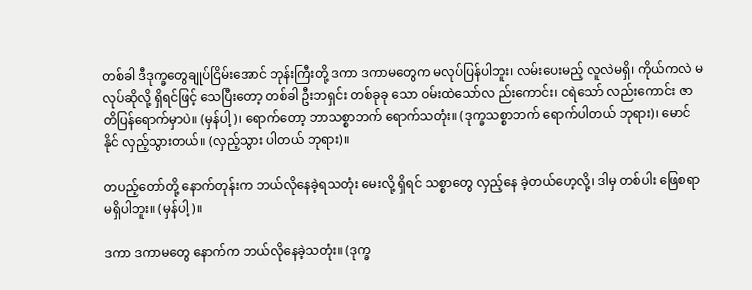တစ်ခါ ဒီဒုက္ခတွေချုပ်ငြိမ်းအောင် ဘုန်းကြီးတို့ ဒကာ ဒကာမတွေက မလုပ်ပြန်ပါဘူး၊ လမ်းပေးမည့် လူလဲမရှိ၊ ကိုယ်ကလဲ မလုပ်ဆိုလို့ ရှိရင်ဖြင့် သေပြီးတော့ တစ်ခါ ဦးဘရှင်း တစ်ခုခု သော ဝမ်းထဲသော်လ ည်းကောင်း၊ ငရဲသော် လည်းကောင်း ဇာတိပြန်ရောက်မှာပဲ။ (မှန်ပါ့)၊ ရောက်တော့ ဘာသစ္စာဘက် ရောက်သတုံး။ (ဒုက္ခသစ္စာဘက် ရောက်ပါတယ် ဘုရား)၊ မောင်နိုင် လှည့်သွားတယ်။ (လှည့်သွား ပါတယ် ဘုရား)။

တပည့်တော်တို့ နောက်တုန်းက ဘယ်လိုနေခဲ့ရသတုံး မေးလို့ ရှိရင် သစ္စာတွေ လှည့်နေ ခဲ့တယ်ဟေ့လို့၊ ဒါမှ တစ်ပါး ဖြေစရာ မရှိပါဘူး။ (မှန်ပါ့)။

ဒကာ ဒကာမတွေ နောက်က ဘယ်လိုနေခဲ့သတုံး။ (ဒုက္ခ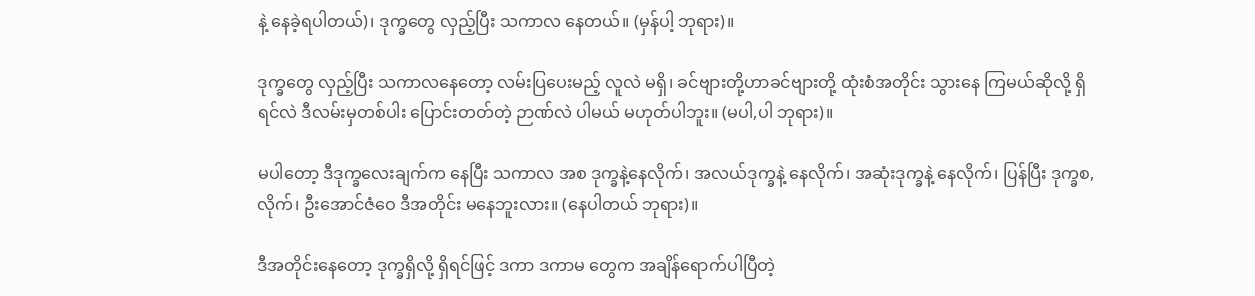နဲ့ နေခဲ့ရပါတယ်)၊ ဒုက္ခတွေ လှည့်ပြီး သကာလ နေတယ်။ (မှန်ပါ့ ဘုရား)။

ဒုက္ခတွေ လှည့်ပြီး သကာလနေတော့ လမ်းပြပေးမည့် လူလဲ မရှိ၊ ခင်ဗျားတို့ဟာခင်ဗျားတို့ ထုံးစံအတိုင်း သွားနေ ကြမယ်ဆိုလို့ ရှိရင်လဲ ဒီလမ်းမှတစ်ပါး ပြောင်းတတ်တဲ့ ဉာဏ်လဲ ပါမယ် မဟုတ်ပါဘူး။ (မပါ,ပါ ဘုရား)။

မပါတော့ ဒီဒုက္ခလေးချက်က နေပြီး သကာလ အစ ဒုက္ခနဲ့နေလိုက်၊ အလယ်ဒုက္ခနဲ့ နေလိုက်၊ အဆုံးဒုက္ခနဲ့ နေလိုက်၊ ပြန်ပြီး ဒုက္ခစ,လိုက်၊ ဦးအောင်ဇံဝေ ဒီအတိုင်း မနေဘူးလား။ (နေပါတယ် ဘုရား)။

ဒီအတိုင်းနေတော့ ဒုက္ခရှိလို့ ရှိရင်ဖြင့် ဒကာ ဒကာမ တွေက အချိန်ရောက်ပါပြီတဲ့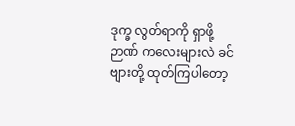ဒုက္ခ လွတ်ရာကို ရှာဖို့ ဉာဏ် ကလေးများလဲ ခင်ဗျားတို့ ထုတ်ကြပါတော့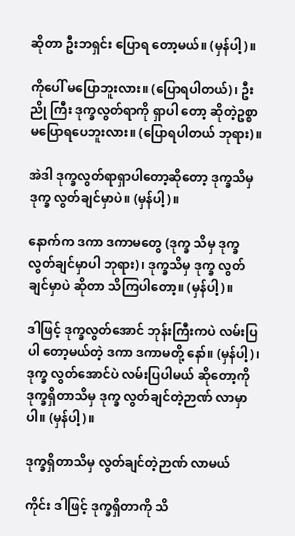ဆိုတာ ဦးဘရှင်း ပြောရ တော့မယ်။ (မှန်ပါ့)။

ကိုပေါ် မပြောဘူးလား။ (ပြောရပါတယ်)၊ ဦးညို ကြီး ဒုက္ခလွတ်ရာကို ရှာပါ တော့ ဆိုတဲ့ဥစ္စာ မပြောရပေဘူးလား။ (ပြောရပါတယ် ဘုရား)။

အဲဒါ ဒုက္ခလွတ်ရာရှာပါတော့ဆိုတော့ ဒုက္ခသိမှ ဒုက္ခ လွတ်ချင်မှာပဲ။ (မှန်ပါ့)။

နောက်က ဒကာ ဒကာမတွေ (ဒုက္ခ သိမှ ဒုက္ခ လွတ်ချင်မှာပါ ဘုရား)၊ ဒုက္ခသိမှ ဒုက္ခ လွတ်ချင်မှာပဲ ဆိုတာ သိကြပါတော့။ (မှန်ပါ့)။

ဒါဖြင့် ဒုက္ခလွတ်အောင် ဘုန်းကြီးကပဲ လမ်းပြပါ တော့မယ်တဲ့ ဒကာ ဒကာမတို့ နော်။ (မှန်ပါ့)၊ ဒုက္ခ လွတ်အောင်ပဲ လမ်းပြပါမယ် ဆိုတော့ကို ဒုက္ခရှိတာသိမှ ဒုက္ခ လွတ်ချင်တဲ့ဉာဏ် လာမှာပါ။ (မှန်ပါ့)။

ဒုက္ခရှိတာသိမှ လွတ်ချင်တဲ့ဉာဏ် လာမယ်

ကိုင်း ဒါဖြင့် ဒုက္ခရှိတာကို သိ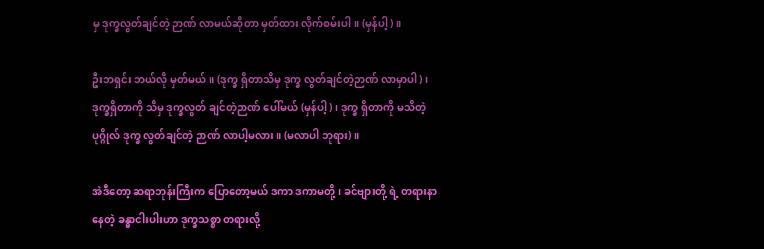မှ ဒုက္ခလွတ်ချင်တဲ့ ဉာဏ် လာမယ်ဆိုတာ မှတ်ထား လိုက်စမ်းပါ။ (မှန်ပါ့)။

ဦးဘရှင်း ဘယ်လို မှတ်မယ်။ (ဒုက္ခ ရှိတာသိမှ ဒုက္ခ လွတ်ချင်တဲ့ဉာဏ် လာမှာပါ)၊ ဒုက္ခရှိတာကို သိမှ ဒုက္ခလွတ် ချင်တဲ့ဉာဏ် ပေါ်မယ် (မှန်ပါ့)၊ ဒုက္ခ ရှိတာကို မသိတဲ့ပုဂ္ဂိုလ် ဒုက္ခ လွတ်ချင်တဲ့ ဉာဏ် လာပါ့မလား။ (မလာပါ ဘုရား)။

အဲဒီတော့ ဆရာဘုန်းကြီးက ပြောတော့မယ် ဒကာ ဒကာမတို့၊ ခင်ဗျားတို့ ရဲ့ တရားနာနေတဲ့ ခန္ဓာငါးပါးဟာ ဒုက္ခသစ္စာ တရားလို့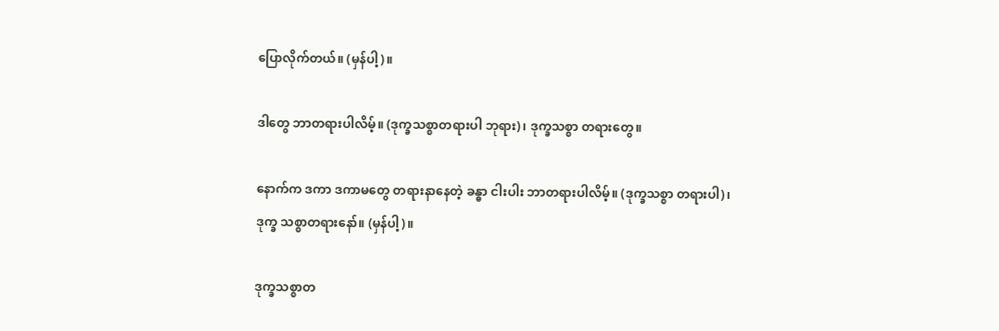ပြောလိုက်တယ်။ (မှန်ပါ့)။

ဒါတွေ ဘာတရားပါလိမ့်။ (ဒုက္ခသစ္စာတရားပါ ဘုရား)၊ ဒုက္ခသစ္စာ တရားတွေ။

နောက်က ဒကာ ဒကာမတွေ တရားနာနေတဲ့ ခန္ဓာ ငါးပါး ဘာတရားပါလိမ့်။ (ဒုက္ခသစ္စာ တရားပါ)၊ ဒုက္ခ သစ္စာတရားနော်။ (မှန်ပါ့)။

ဒုက္ခသစ္စာတ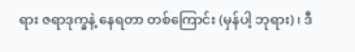ရား ဇရာဒုက္ခနဲ့ နေရတာ တစ်ကြောင်း (မှန်ပါ့ ဘုရား)၊ ဒီ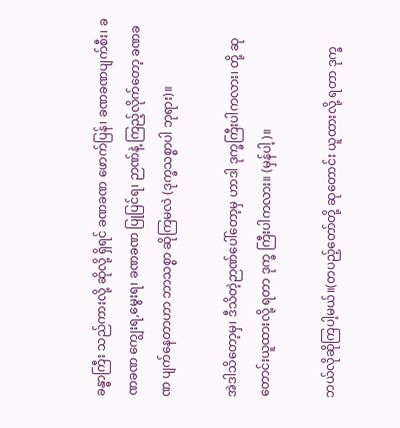ခန္ဓာကြီး သည်ကားလို့ ဆိုလို့ ရှိရင် ခဏခဏ ဖောက်ပြန်၊ ခဏခဏပျက်စီး၊ ခဏခဏ ကျွေးရ,မွေးရ၊ ခဏခဏ ပြုပြင်ရ၊ ဉာဏ်နဲ့ ကြည့်လိုက်တော့ ခဏခဏ ပျက်နေတာဟာ ဘာသစ္စာ ဆိုကြမလဲ (ဒုက္ခသစ္စာပါ ဘုရား)။

အဲဒါသိတော့မှ၊ ဒီသိတဲ့ဉာဏ်ပေါ်တော့မှ ဟာဒါ ဒုက္ခကြီးပါကလား၊ တို့ ဆုတောင်းယူထားလို့ ရတာ ဒုက္ခ ကြီးပါကလား။ (မှန်ပါ့)။

ဘယ်လိုဆိုကြပါ့မယ်။(တပည့်တော်တို့ ဆုတောင်း ယူထားလို့ ရတာ ဒုက္ခ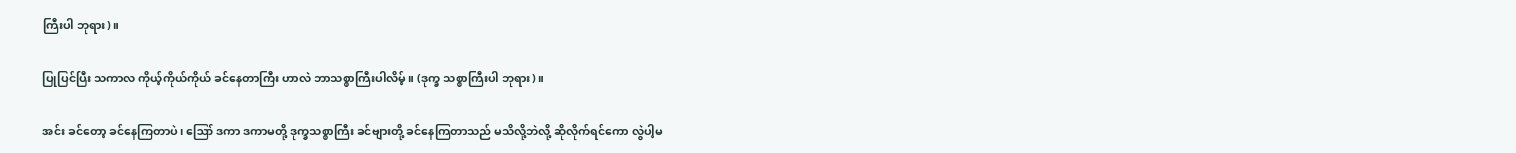ကြီးပါ ဘုရား)။

ပြုပြင်ပြီး သကာလ ကိုယ့်ကိုယ်ကိုယ် ခင်နေတာကြီး ဟာလဲ ဘာသစ္စာကြီးပါလိမ့်။ (ဒုက္ခ သစ္စာကြီးပါ ဘုရား)။

အင်း ခင်တော့ ခင်နေကြတာပဲ၊ ဪ ဒကာ ဒကာမတို့ ဒုက္ခသစ္စာကြီး ခင်ဗျားတို့ ခင်နေကြတာသည် မသိလို့ဘဲလို့ ဆိုလိုက်ရင်ကော လွဲပါ့မ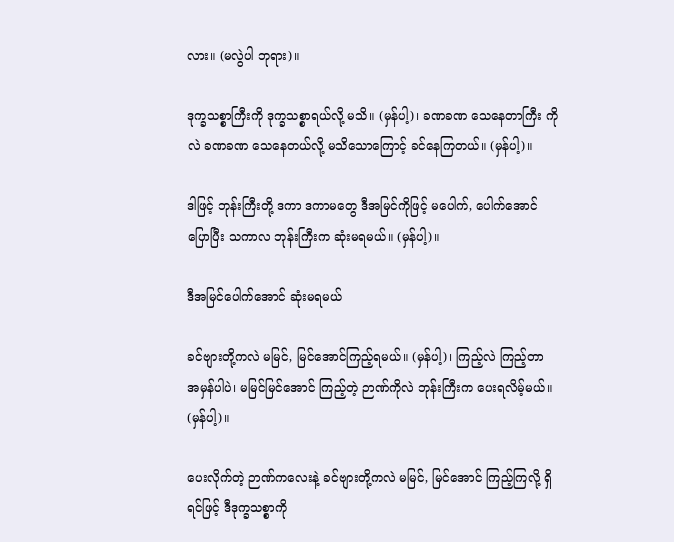လား။ (မလွဲပါ ဘုရား)။

ဒုက္ခသစ္စာကြီးကို ဒုက္ခသစ္စာရယ်လို့ မသိ။ (မှန်ပါ့)၊ ခဏခဏ သေနေတာကြီး ကိုလဲ ခဏခဏ သေနေတယ်လို့ မသိသောကြောင့် ခင်နေကြတယ်။ (မှန်ပါ့)။

ဒါဖြင့် ဘုန်းကြီးတို့ ဒကာ ဒကာမတွေ ဒီအမြင်ကိုဖြင့် မပေါက်, ပေါက်အောင် ပြောပြီး သကာလ ဘုန်းကြီးက ဆုံးမရမယ်။ (မှန်ပါ့)။

ဒီအမြင်ပေါက်အောင် ဆုံးမရမယ်

ခင်ဗျားတို့ကလဲ မမြင်, မြင်အောင်ကြည့်ရမယ်။ (မှန်ပါ့)၊ ကြည့်လဲ ကြည့်တာ အမှန်ပါပဲ၊ မမြင်မြင်အောင် ကြည့်တဲ့ ဉာဏ်ကိုလဲ ဘုန်းကြီးက ပေးရလိမ့်မယ်။ (မှန်ပါ့)။

ပေးလိုက်တဲ့ ဉာဏ်ကလေးနဲ့ ခင်ဗျားတို့ကလဲ မမြင်, မြင်အောင် ကြည့်ကြလို့ ရှိရင်ဖြင့် ဒီဒုက္ခသစ္စာကို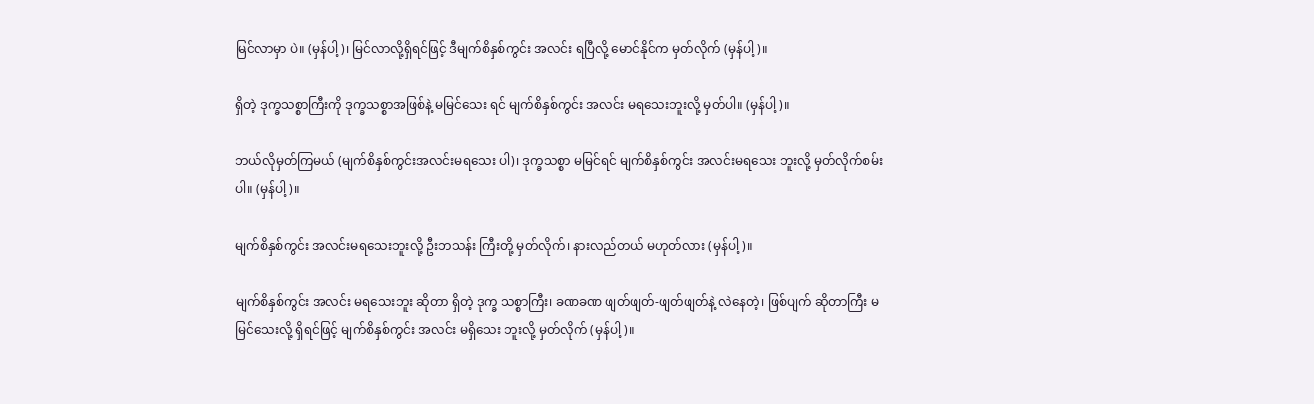မြင်လာမှာ ပဲ။ (မှန်ပါ့)၊ မြင်လာလို့ရှိရင်ဖြင့် ဒီမျက်စိနှစ်ကွင်း အလင်း ရပြီလို့ မောင်နိုင်က မှတ်လိုက် (မှန်ပါ့)။

ရှိတဲ့ ဒုက္ခသစ္စာကြီးကို ဒုက္ခသစ္စာအဖြစ်နဲ့ မမြင်သေး ရင် မျက်စိနှစ်ကွင်း အလင်း မရသေးဘူးလို့ မှတ်ပါ။ (မှန်ပါ့)။

ဘယ်လိုမှတ်ကြမယ် (မျက်စိနှစ်ကွင်းအလင်းမရသေး ပါ)၊ ဒုက္ခသစ္စာ မမြင်ရင် မျက်စိနှစ်ကွင်း အလင်းမရသေး ဘူးလို့ မှတ်လိုက်စမ်းပါ။ (မှန်ပါ့)။

မျက်စိနှစ်ကွင်း အလင်းမရသေးဘူးလို့ ဦးဘသန်း ကြီးတို့ မှတ်လိုက်၊ နားလည်တယ် မဟုတ်လား (မှန်ပါ့)။

မျက်စိနှစ်ကွင်း အလင်း မရသေးဘူး ဆိုတာ ရှိတဲ့ ဒုက္ခ သစ္စာကြီး၊ ခဏခဏ ဖျတ်ဖျတ်-ဖျတ်ဖျတ်နဲ့ လဲနေတဲ့၊ ဖြစ်ပျက် ဆိုတာကြီး မမြင်သေးလို့ ရှိရင်ဖြင့် မျက်စိနှစ်ကွင်း အလင်း မရှိသေး ဘူးလို့ မှတ်လိုက် (မှန်ပါ့)။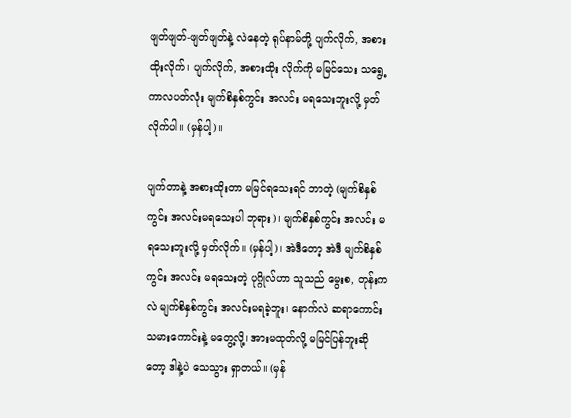ဖျတ်ဖျတ်-ဖျတ်ဖျတ်နဲ့ လဲနေတဲ့ ရုပ်နာမ်တို့ ပျက်လိုက်, အစား ထိုးလိုက်၊ ပျက်လိုက်, အစားထိုး လိုက်ကို မမြင်သေး သရွေ့ ကာလပတ်လုံး မျက်စိနှစ်ကွင်း အလင်း မရသေးဘူးလို့ မှတ်လိုက်ပါ။ (မှန်ပါ့)။

ပျက်တာနဲ့ အစားထိုးတာ မမြင်ရသေးရင် ဘာတဲ့ (မျက်စိနှစ်ကွင်း အလင်းမရသေးပါ ဘုရား)၊ မျက်စိနှစ်ကွင်း အလင်း မရသေးဘူးလို့ မှတ်လိုက်။ (မှန်ပါ့)၊ အဲဒီတော့ အဲဒီ မျက်စိနှစ်ကွင်း အလင်း မရသေးတဲ့ ပုဂ္ဂိုလ်ဟာ သူသည် မွေးစ, တုန်းကလဲ မျက်စိနှစ်ကွင်း အလင်းမရခဲ့ဘူး၊ နောက်လဲ ဆရာကောင်း သမားကောင်းနဲ့ မတွေ့လို့၊ အားမထုတ်လို့ မမြင်ပြန်ဘူးဆိုတော့ ဒါနဲ့ပဲ သေသွား ရှာတယ်။ (မှန်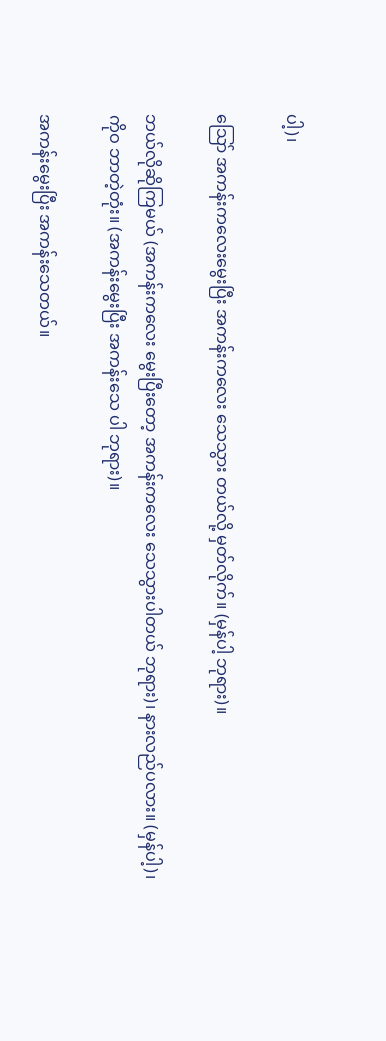ပါ့)၊

သြော် အကန်းကလေးမွေးပြီး အကန်းကလေး သေသွား တယ်လို့ မှတ်လိုက်။ (မှန်ပါ့ ဘုရား)။

ဘယ်လိုဆိုကြမယ် (အကန်းကလေး မွေးပြီးတော့ အကန်းကလေး သေသွားပါတယ် ဘုရား)၊ နားလည်ပလား။ (မှန်ပါ့)၊ ကိုဝ ဘာတဲ့တုံး။ (အကန်းမွေးပြီး အကန်းသေ ပါ ဘုရား)။

အကန်းမွေးပြီး အကန်းသေတယ်။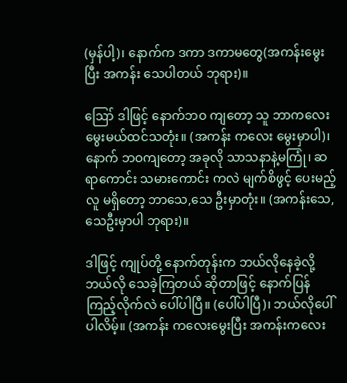(မှန်ပါ့)၊ နောက်က ဒကာ ဒကာမတွေ(အကန်းမွေးပြီး အကန်း သေပါတယ် ဘုရား)။

ဪ ဒါဖြင့် နောက်ဘဝ ကျတော့ သူ ဘာကလေး မွေးမယ်ထင်သတုံး။ (အကန်း ကလေး မွေးမှာပါ)၊ နောက် ဘဝကျတော့ အခုလို သာသနာနဲ့မကြုံ၊ ဆရာကောင်း သမားကောင်း ကလဲ မျက်စိဖွင့် ပေးမည့်လူ မရှိတော့ ဘာသေ,သေ ဦးမှာတုံး။ (အကန်းသေ,သေဦးမှာပါ ဘုရား)။

ဒါဖြင့် ကျုပ်တို့ နောက်တုန်းက ဘယ်လိုနေခဲ့လို့ ဘယ်လို သေခဲ့ကြတယ် ဆိုတာဖြင့် နောက်ပြန် ကြည့်လိုက်လဲ ပေါ်ပါပြီ။ (ပေါ်ပါပြီ)၊ ဘယ်လိုပေါ်ပါလိမ့်။ (အကန်း ကလေးမွေးပြီး အကန်းကလေး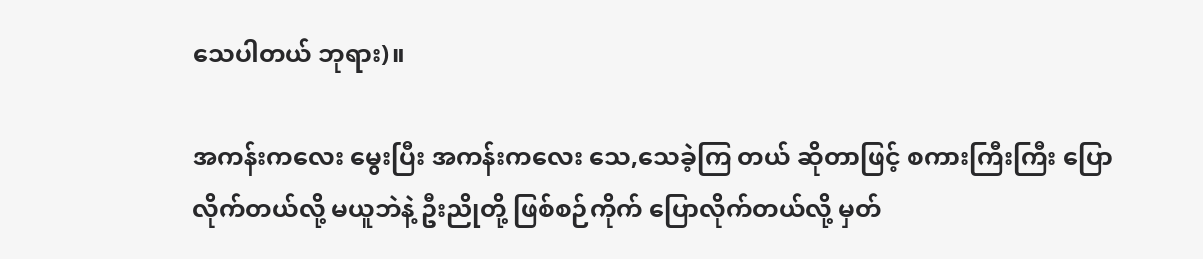သေပါတယ် ဘုရား)။

အကန်းကလေး မွေးပြီး အကန်းကလေး သေ,သေခဲ့ကြ တယ် ဆိုတာဖြင့် စကားကြီးကြီး ပြောလိုက်တယ်လို့ မယူဘဲနဲ့ ဦးညိုတို့ ဖြစ်စဉ်ကိုက် ပြောလိုက်တယ်လို့ မှတ်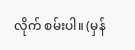လိုက် စမ်းပါ။ (မှန်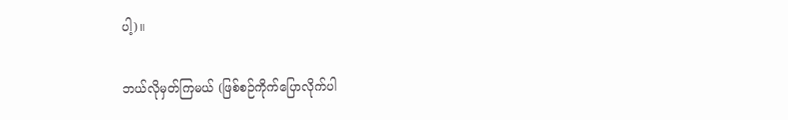ပါ့)။

ဘယ်လိုမှတ်ကြမယ် (ဖြစ်စဉ်ကိုက်ပြောလိုက်ပါ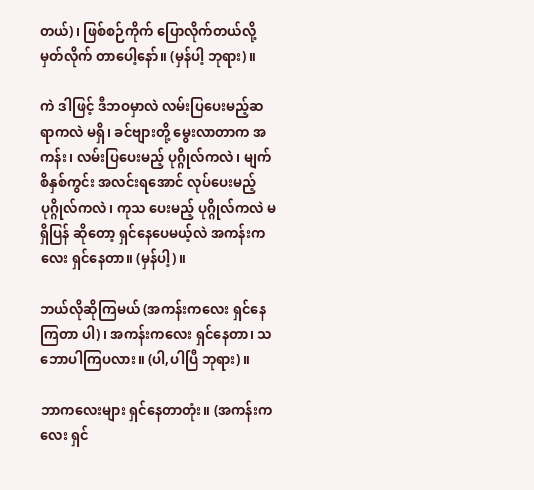တယ်)၊ ဖြစ်စဉ်ကိုက် ပြောလိုက်တယ်လို့ မှတ်လိုက် တာပေါ့နော်။ (မှန်ပါ့ ဘုရား)။

ကဲ ဒါဖြင့် ဒီဘဝမှာလဲ လမ်းပြပေးမည့်ဆရာကလဲ မရှိ၊ ခင်ဗျားတို့ မွေးလာတာက အကန်း၊ လမ်းပြပေးမည့် ပုဂ္ဂိုလ်ကလဲ၊ မျက်စိနှစ်ကွင်း အလင်းရအောင် လုပ်ပေးမည့် ပုဂ္ဂိုလ်ကလဲ၊ ကုသ ပေးမည့် ပုဂ္ဂိုလ်ကလဲ မရှိပြန် ဆိုတော့ ရှင်နေပေမယ့်လဲ အကန်းကလေး ရှင်နေတာ။ (မှန်ပါ့)။

ဘယ်လိုဆိုကြမယ် (အကန်းကလေး ရှင်နေကြတာ ပါ)၊ အကန်းကလေး ရှင်နေတာ၊ သဘောပါကြပလား။ (ပါ,ပါပြီ ဘုရား)။

ဘာကလေးများ ရှင်နေတာတုံး။ (အကန်းကလေး ရှင်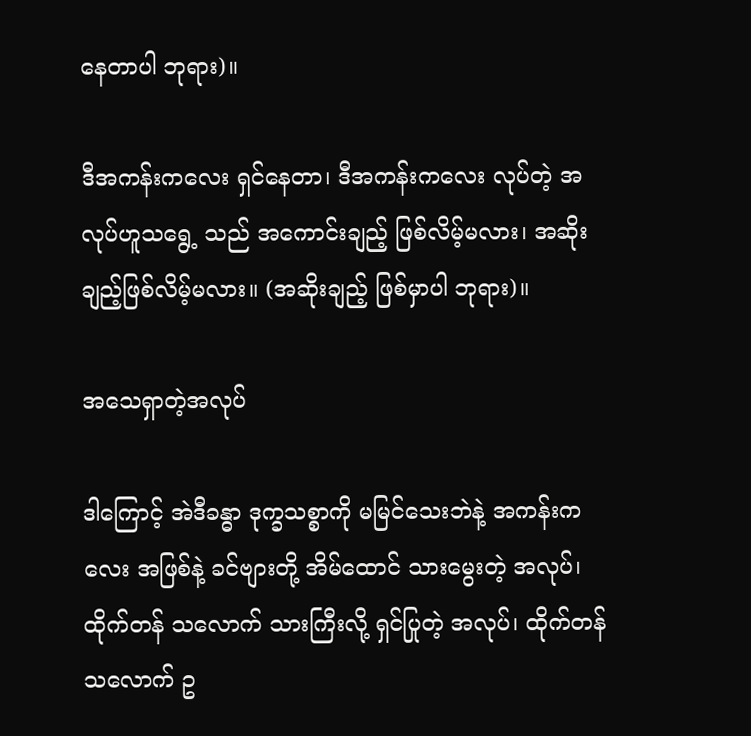နေတာပါ ဘုရား)။

ဒီအကန်းကလေး ရှင်နေတာ၊ ဒီအကန်းကလေး လုပ်တဲ့ အလုပ်ဟူသရွေ့ သည် အကောင်းချည့် ဖြစ်လိမ့်မလား၊ အဆိုး ချည့်ဖြစ်လိမ့်မလား။ (အဆိုးချည့် ဖြစ်မှာပါ ဘုရား)။

အသေရှာတဲ့အလုပ်

ဒါကြောင့် အဲဒီခန္ဓာ ဒုက္ခသစ္စာကို မမြင်သေးဘဲနဲ့ အကန်းကလေး အဖြစ်နဲ့ ခင်ဗျားတို့ အိမ်ထောင် သားမွေးတဲ့ အလုပ်၊ ထိုက်တန် သလောက် သားကြီးလို့ ရှင်ပြုတဲ့ အလုပ်၊ ထိုက်တန် သလောက် ဥ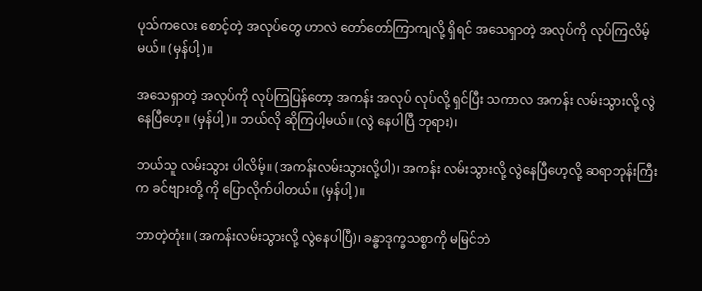ပုသ်ကလေး စောင့်တဲ့ အလုပ်တွေ ဟာလဲ တော်တော်ကြာကျလို့ ရှိရင် အသေရှာတဲ့ အလုပ်ကို လုပ်ကြလိမ့်မယ်။ (မှန်ပါ့)။

အသေရှာတဲ့ အလုပ်ကို လုပ်ကြပြန်တော့ အကန်း အလုပ် လုပ်လို့ ရှင်ပြီး သကာလ အကန်း လမ်းသွားလို့ လွဲနေပြီဟေ့။ (မှန်ပါ့)။ ဘယ်လို ဆိုကြပါ့မယ်။ (လွဲ နေပါပြီ ဘုရား)၊

ဘယ်သူ လမ်းသွား ပါလိမ့်။ (အကန်းလမ်းသွားလို့ပါ)၊ အကန်း လမ်းသွားလို့ လွဲနေပြီဟေ့လို့ ဆရာဘုန်းကြီးက ခင်ဗျားတို့ ကို ပြောလိုက်ပါတယ်။ (မှန်ပါ့)။

ဘာတဲ့တုံး။ (အကန်းလမ်းသွားလို့ လွဲနေပါပြီ)၊ ခန္ဓာဒုက္ခသစ္စာကို မမြင်ဘဲ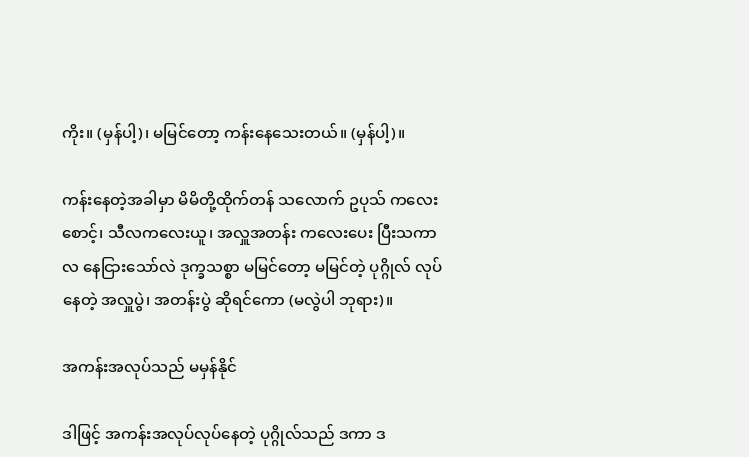ကိုး။ (မှန်ပါ့)၊ မမြင်တော့ ကန်းနေသေးတယ်။ (မှန်ပါ့)။

ကန်းနေတဲ့အခါမှာ မိမိတို့ထိုက်တန် သလောက် ဥပုသ် ကလေးစောင့်၊ သီလကလေးယူ၊ အလှူအတန်း ကလေးပေး ပြီးသကာလ နေငြားသော်လဲ ဒုက္ခသစ္စာ မမြင်တော့ မမြင်တဲ့ ပုဂ္ဂိုလ် လုပ်နေတဲ့ အလှူပွဲ၊ အတန်းပွဲ ဆိုရင်ကော (မလွဲပါ ဘုရား)။

အကန်းအလုပ်သည် မမှန်နိုင်

ဒါဖြင့် အကန်းအလုပ်လုပ်နေတဲ့ ပုဂ္ဂိုလ်သည် ဒကာ ဒ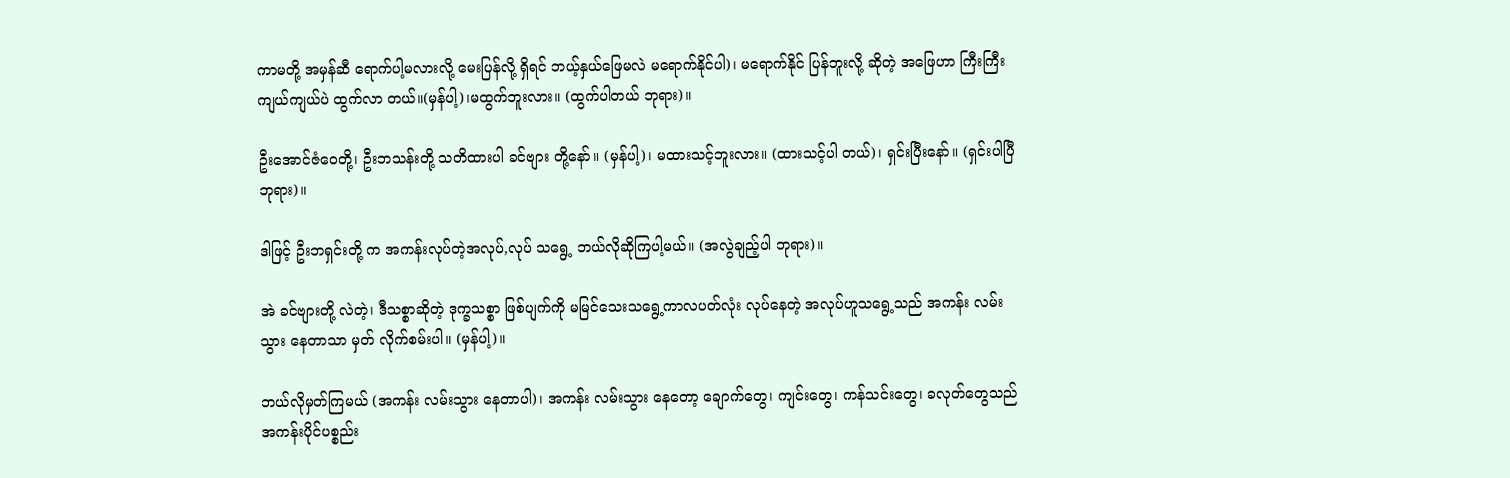ကာမတို့ အမှန်ဆီ ရောက်ပါ့မလားလို့ မေးပြန်လို့ ရှိရင် ဘယ့်နှယ်ဖြေမလဲ မရောက်နိုင်ပါ)၊ မရောက်နိုင် ပြန်ဘူးလို့ ဆိုတဲ့ အဖြေဟာ ကြီးကြီးကျယ်ကျယ်ပဲ ထွက်လာ တယ်။(မှန်ပါ့)၊မထွက်ဘူးလား။ (ထွက်ပါတယ် ဘုရား)။

ဦးအောင်ဇံဝေတို့၊ ဦးဘသန်းတို့ သတိထားပါ ခင်ဗျား တို့နော်။ (မှန်ပါ့)၊ မထားသင့်ဘူးလား။ (ထားသင့်ပါ တယ်)၊ ရှင်းပြီးနော်။ (ရှင်းပါပြီ ဘုရား)။

ဒါဖြင့် ဦးဘရှင်းတို့ က အကန်းလုပ်တဲ့အလုပ်,လုပ် သရွေ့ ဘယ်လိုဆိုကြပါ့မယ်။ (အလွဲချည့်ပါ ဘုရား)။

အဲ ခင်ဗျားတို့ လဲတဲ့၊ ဒီသစ္စာဆိုတဲ့ ဒုက္ခသစ္စာ ဖြစ်ပျက်ကို မမြင်သေးသရွေ့ကာလပတ်လုံး လုပ်နေတဲ့ အလုပ်ဟူသရွေ့သည် အကန်း လမ်းသွား နေတာသာ မှတ် လိုက်စမ်းပါ။ (မှန်ပါ့)။

ဘယ်လိုမှတ်ကြမယ် (အကန်း လမ်းသွား နေတာပါ)၊ အကန်း လမ်းသွား နေတော့ ချောက်တွေ၊ ကျင်းတွေ၊ ကန်သင်းတွေ၊ ခလုတ်တွေသည် အကန်းပိုင်ပစ္စည်း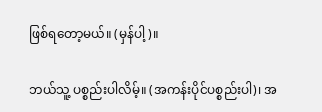ဖြစ်ရတော့မယ်။ (မှန်ပါ့)။

ဘယ်သူ့ ပစ္စည်းပါလိမ့်။ (အကန်းပိုင်ပစ္စည်းပါ)၊ အ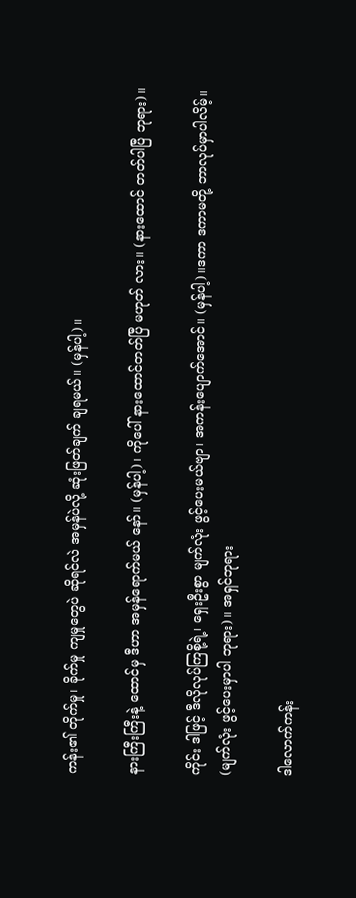ကန်း၏ တိုက်မှု၊ ခိုက်မှု ကျမှုတွေပဲ ဆိုရင်လဲ အမှန်ပဲလို့ ဆုံးဖြတ်ချက် ချရမယ်။ (မှန်ပါ့)။

နားကြီးကြီးနဲ့ ထောင်မှ ဒီဟာ အမှန်ရောက်မယ် နော်။ (မှန်ပါ့)၊ ကိုပေါ် နားထောင်တတ်ပြီ မဟုတ် လား။ (နားထောင် တတ်ပါပြီ ဘုရား)။

ကိုင်း ဒါဖြင့် ဒီလိုလုပ်ကြစို့ရဲ့၊ ရှေးဦးစွာ မျက်လုံး ဖွင့်ပေးမယ်ဗျာ၊ အကန်းပျောက်အောင်။ (မှန်ပါ့)။ဒကာ ဒကာမတို့ ဘာလုပ်မှာပါလိမ့်။ (မျက်လုံး ဖွင့်ပေးမှာပါ ဘုရား)။ အရှင်ဘုရား

ဒါလောက်ကန်း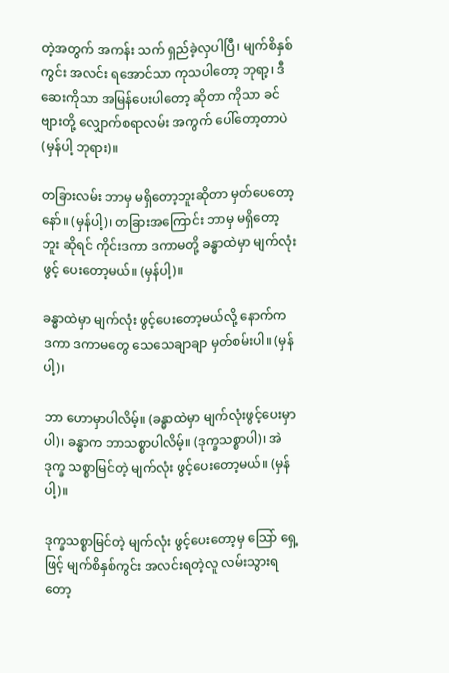တဲ့အတွက် အကန်း သက် ရှည်ခဲ့လှပါပြီ၊ မျက်စိနှစ်ကွင်း အလင်း ရအောင်သာ ကုသပါတော့ ဘုရာ့၊ ဒီဆေးကိုသာ အမြန်ပေးပါတော့ ဆိုတာ ကိုသာ ခင်ဗျားတို့ လျှောက်စရာလမ်း အကွက် ပေါ်တော့တာပဲ (မှန်ပါ့ ဘုရား)။

တခြားလမ်း ဘာမှ မရှိတော့ဘူးဆိုတာ မှတ်ပေတော့ နော်။ (မှန်ပါ့)၊ တခြားအကြောင်း ဘာမှ မရှိတော့ဘူး ဆိုရင် ကိုင်းဒကာ ဒကာမတို့ ခန္ဓာထဲမှာ မျက်လုံးဖွင့် ပေးတော့မယ်။ (မှန်ပါ့)။

ခန္ဓာထဲမှာ မျက်လုံး ဖွင့်ပေးတော့မယ်လို့ နောက်က ဒကာ ဒကာမတွေ သေသေချာချာ မှတ်စမ်းပါ။ (မှန်ပါ့)၊

ဘာ ဟောမှာပါလိမ့်။ (ခန္ဓာထဲမှာ မျက်လုံးဖွင့်ပေးမှာပါ)၊ ခန္ဓာက ဘာသစ္စာပါလိမ့်။ (ဒုက္ခသစ္စာပါ)၊ အဲဒုက္ခ သစ္စာမြင်တဲ့ မျက်လုံး ဖွင့်ပေးတော့မယ်။ (မှန်ပါ့)။

ဒုက္ခသစ္စာမြင်တဲ့ မျက်လုံး ဖွင့်ပေးတော့မှ သြော် ရှေ့ဖြင့် မျက်စိနှစ်ကွင်း အလင်းရတဲ့လူ လမ်းသွားရတော့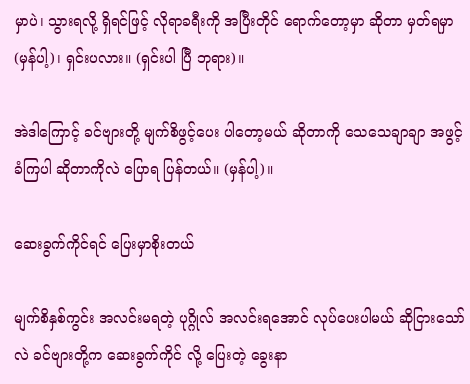မှာပဲ၊ သွားရလို့ ရှိရင်ဖြင့် လိုရာခရီးကို အပြီးတိုင် ရောက်တော့မှာ ဆိုတာ မှတ်ရမှာ (မှန်ပါ့)၊ ရှင်းပလား။ (ရှင်းပါ ပြီ ဘုရား)။

အဲဒါကြောင့် ခင်ဗျားတို့ မျက်စိဖွင့်ပေး ပါတော့မယ် ဆိုတာကို သေသေချာချာ အဖွင့်ခံကြပါ ဆိုတာကိုလဲ ပြောရ ပြန်တယ်။ (မှန်ပါ့)။

ဆေးခွက်ကိုင်ရင် ပြေးမှာစိုးတယ်

မျက်စိနှစ်ကွင်း အလင်းမရတဲ့ ပုဂ္ဂိုလ် အလင်းရအောင် လုပ်ပေးပါမယ် ဆိုငြားသော်လဲ ခင်ဗျားတို့က ဆေးခွက်ကိုင် လို့ ပြေးတဲ့ ခွေးနာ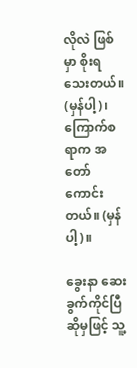လိုလဲ ဖြစ်မှာ စိုးရသေးတယ်။ (မှန်ပါ့)၊ ကြောက်စရာက အတော်ကောင်းတယ်။ (မှန်ပါ့)။

ခွေးနာ ဆေးခွက်ကိုင်ပြီ ဆိုမှဖြင့် သူ့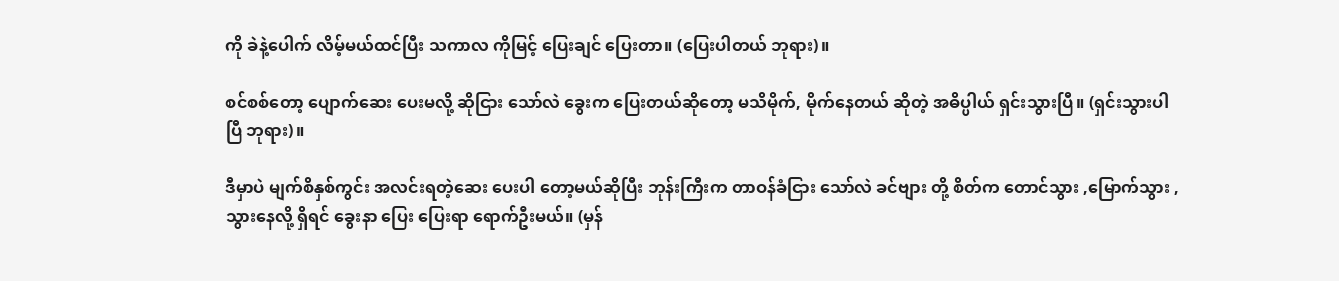ကို ခဲနဲ့ပေါက် လိမ့်မယ်ထင်ပြီး သကာလ ကိုမြင့် ပြေးချင် ပြေးတာ။ (ပြေးပါတယ် ဘုရား)။

စင်စစ်တော့ ပျောက်ဆေး ပေးမလို့ ဆိုငြား သော်လဲ ခွေးက ပြေးတယ်ဆိုတော့ မသိမိုက်, မိုက်နေတယ် ဆိုတဲ့ အဓိပ္ပါယ် ရှင်းသွားပြီ။ (ရှင်းသွားပါပြီ ဘုရား)။

ဒီမှာပဲ မျက်စိနှစ်ကွင်း အလင်းရတဲ့ဆေး ပေးပါ တော့မယ်ဆိုပြီး ဘုန်းကြီးက တာဝန်ခံငြား သော်လဲ ခင်ဗျား တို့ စိတ်က တောင်သွား ,မြောက်သွား ,သွားနေလို့ ရှိရင် ခွေးနာ ပြေး ပြေးရာ ရောက်ဦးမယ်။ (မှန်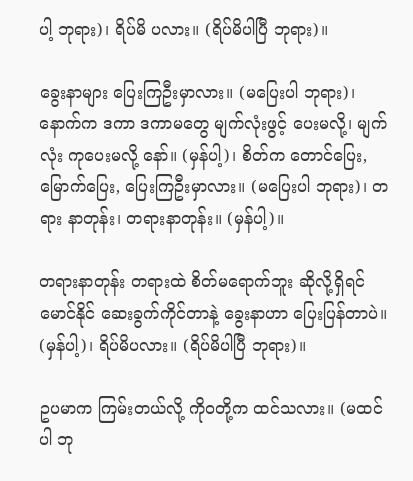ပါ့ ဘုရား)၊ ရိပ်မိ ပလား။ (ရိပ်မိပါပြီ ဘုရား)။

ခွေးနာများ ပြေးကြဦးမှာလား။ (မပြေးပါ ဘုရား)၊ နောက်က ဒကာ ဒကာမတွေ မျက်လုံးဖွင့် ပေးမလို့၊ မျက်လုံး ကုပေးမလို့ နော်။ (မှန်ပါ့)၊ စိတ်က တောင်ပြေး, မြောက်ပြေး, ပြေးကြဦးမှာလား။ (မပြေးပါ ဘုရား)၊ တရား နာတုန်း၊ တရားနာတုန်း။ (မှန်ပါ့)။

တရားနာတုန်း တရားထဲ စိတ်မရောက်ဘူး ဆိုလို့ရှိရင် မောင်နိုင် ဆေးခွက်ကိုင်တာနဲ့ ခွေးနာဟာ ပြေးပြန်တာပဲ။ (မှန်ပါ့)၊ ရိပ်မိပလား။ (ရိပ်မိပါပြီ ဘုရား)။

ဥပမာက ကြမ်းတယ်လို့ ကိုဝတို့က ထင်သလား။ (မထင်ပါ ဘု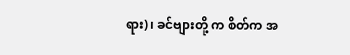ရား)၊ ခင်ဗျားတို့ က စိတ်က အ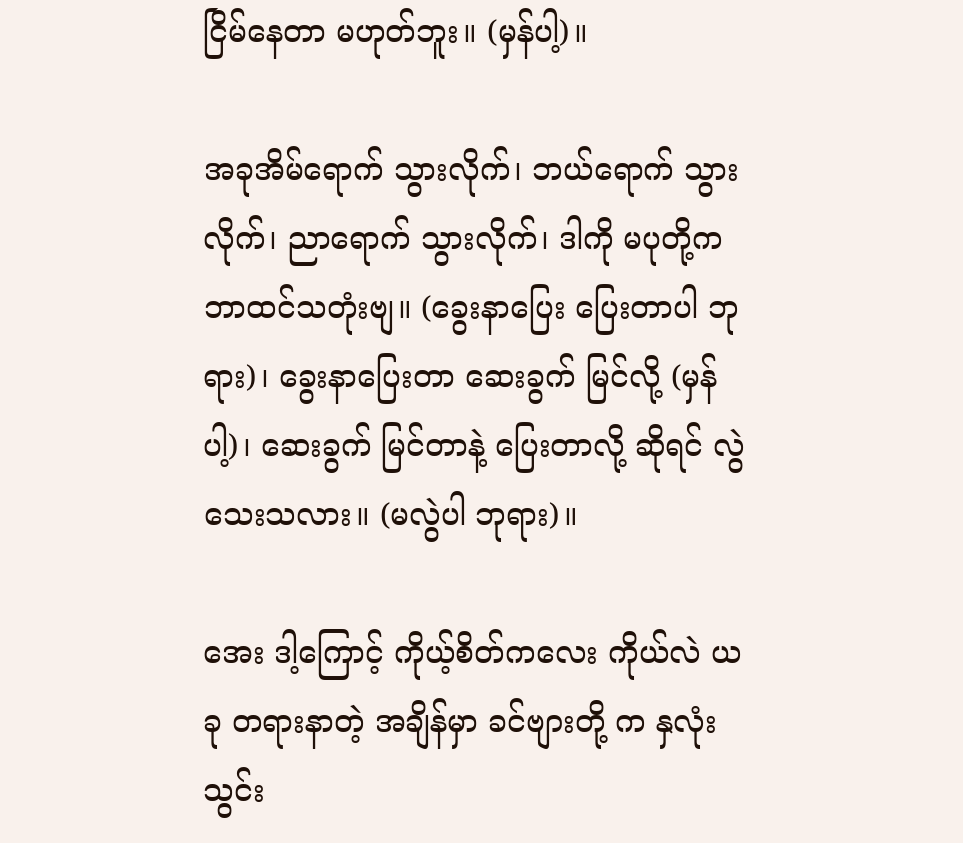ငြိမ်နေတာ မဟုတ်ဘူး။ (မှန်ပါ့)။

အခုအိမ်ရောက် သွားလိုက်၊ ဘယ်ရောက် သွားလိုက်၊ ညာရောက် သွားလိုက်၊ ဒါကို မပုတို့က ဘာထင်သတုံးဗျ။ (ခွေးနာပြေး ပြေးတာပါ ဘုရား)၊ ခွေးနာပြေးတာ ဆေးခွက် မြင်လို့ (မှန်ပါ့)၊ ဆေးခွက် မြင်တာနဲ့ ပြေးတာလို့ ဆိုရင် လွဲသေးသလား။ (မလွဲပါ ဘုရား)။

အေး ဒါ့ကြောင့် ကိုယ့်စိတ်ကလေး ကိုယ်လဲ ယခု တရားနာတဲ့ အချိန်မှာ ခင်ဗျားတို့ က နှလုံးသွင်း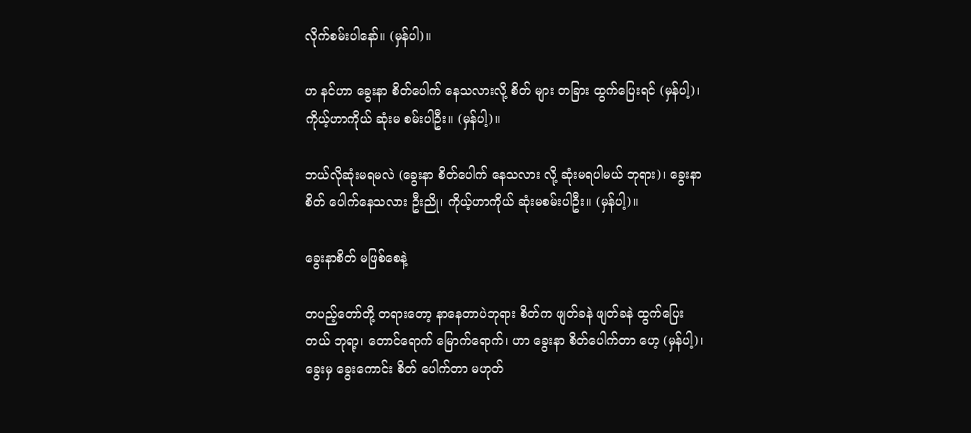လိုက်စမ်းပါနော်။ (မှန်ပါ)။

ဟ နင်ဟာ ခွေးနာ စိတ်ပေါက် နေသလားလို့ စိတ် များ တခြား ထွက်ပြေးရင် (မှန်ပါ့)၊ ကိုယ့်ဟာကိုယ် ဆုံးမ စမ်းပါဦး။ (မှန်ပါ့)။

ဘယ်လိုဆုံးမရမလဲ (ခွေးနာ စိတ်ပေါက် နေသလား လို့ ဆုံးမရပါမယ် ဘုရား)၊ ခွေးနာစိတ် ပေါက်နေသလား ဦးညို၊ ကိုယ့်ဟာကိုယ် ဆုံးမစမ်းပါဦး။ (မှန်ပါ့)။

ခွေးနာစိတ် မဖြစ်စေနဲ့

တပည့်တော်တို့ တရားတော့ နာနေတာပဲဘုရား စိတ်က ဖျတ်ခနဲ ဖျတ်ခနဲ ထွက်ပြေးတယ် ဘုရာ့၊ တောင်ရောက် မြောက်ရောက်၊ ဟာ ခွေးနာ စိတ်ပေါက်တာ ဟေ့ (မှန်ပါ့)၊ ခွေးမှ ခွေးကောင်း စိတ် ပေါက်တာ မဟုတ်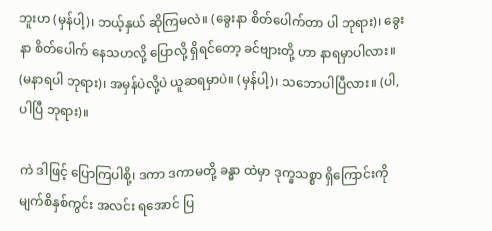ဘူးဟ (မှန်ပါ့)၊ ဘယ့်နှယ် ဆိုကြမလဲ။ (ခွေးနာ စိတ်ပေါက်တာ ပါ ဘုရား)၊ ခွေးနာ စိတ်ပေါက် နေသဟလို့ ပြောလို့ ရှိရင်တော့ ခင်ဗျားတို့ ဟာ နာရမှာပါလား။ (မနာရပါ ဘုရား)၊ အမှန်ပဲလို့ပဲ ယူဆရမှာပဲ။ (မှန်ပါ့)၊ သဘောပါပြီလား။ (ပါ,ပါပြီ ဘုရား)။

ကဲ ဒါဖြင့် ပြောကြပါစို့၊ ဒကာ ဒကာမတို့ ခန္ဓာ ထဲမှာ ဒုက္ခသစ္စာ ရှိကြောင်းကို မျက်စိနှစ်ကွင်း အလင်း ရအောင် ပြ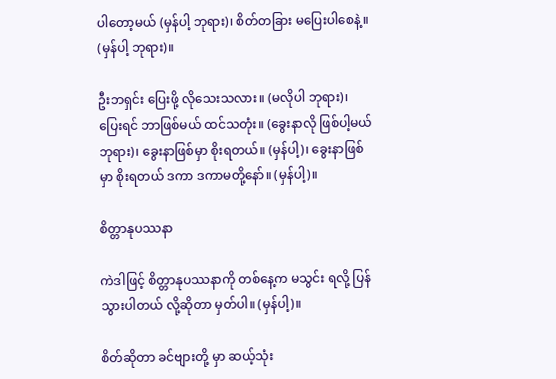ပါတော့မယ် (မှန်ပါ့ ဘုရား)၊ စိတ်တခြား မပြေးပါစေနဲ့။ (မှန်ပါ့ ဘုရား)။

ဦးဘရှင်း ပြေးဖို့ လိုသေးသလား။ (မလိုပါ ဘုရား)၊ ပြေးရင် ဘာဖြစ်မယ် ထင်သတုံး။ (ခွေးနာလို ဖြစ်ပါ့မယ် ဘုရား)၊ ခွေးနာဖြစ်မှာ စိုးရတယ်။ (မှန်ပါ့)၊ ခွေးနာဖြစ်မှာ စိုးရတယ် ဒကာ ဒကာမတို့နော်။ (မှန်ပါ့)။

စိတ္တာနုပဿနာ

ကဲဒါဖြင့် စိတ္တာနုပဿနာကို တစ်နေ့က မသွင်း ရလို့ ပြန်သွားပါတယ် လို့ဆိုတာ မှတ်ပါ။ (မှန်ပါ့)။

စိတ်ဆိုတာ ခင်ဗျားတို့ မှာ ဆယ့်သုံး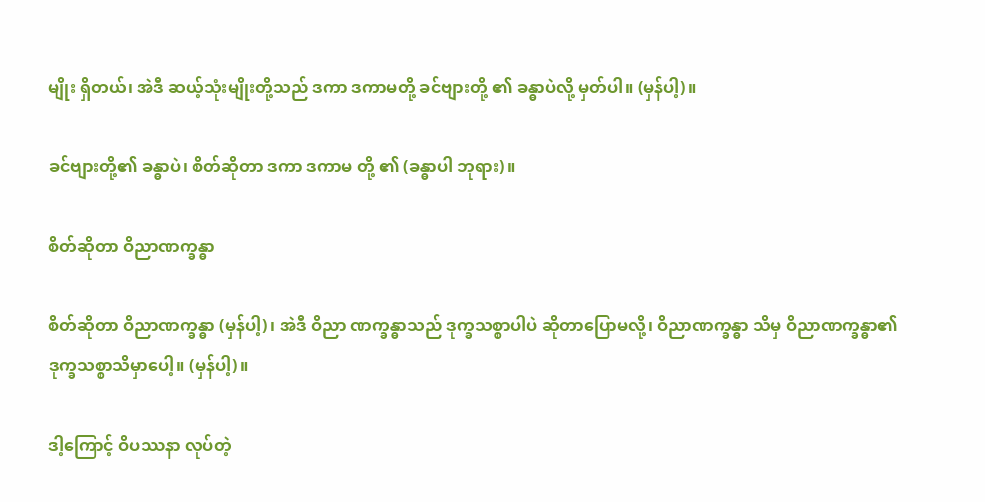မျိုး ရှိတယ်၊ အဲဒီ ဆယ့်သုံးမျိုးတို့သည် ဒကာ ဒကာမတို့ ခင်ဗျားတို့ ၏ ခန္ဓာပဲလို့ မှတ်ပါ။ (မှန်ပါ့)။

ခင်ဗျားတို့၏ ခန္ဓာပဲ၊ စိတ်ဆိုတာ ဒကာ ဒကာမ တို့ ၏ (ခန္ဓာပါ ဘုရား)။

စိတ်ဆိုတာ ဝိညာဏက္ခန္ဓာ

စိတ်ဆိုတာ ဝိညာဏက္ခန္ဓာ (မှန်ပါ့)၊ အဲဒီ ဝိညာ ဏက္ခန္ဓာသည် ဒုက္ခသစ္စာပါပဲ ဆိုတာပြောမလို့၊ ဝိညာဏက္ခန္ဓာ သိမှ ဝိညာဏက္ခန္ဓာ၏ ဒုက္ခသစ္စာသိမှာပေါ့။ (မှန်ပါ့)။

ဒါ့ကြောင့် ဝိပဿနာ လုပ်တဲ့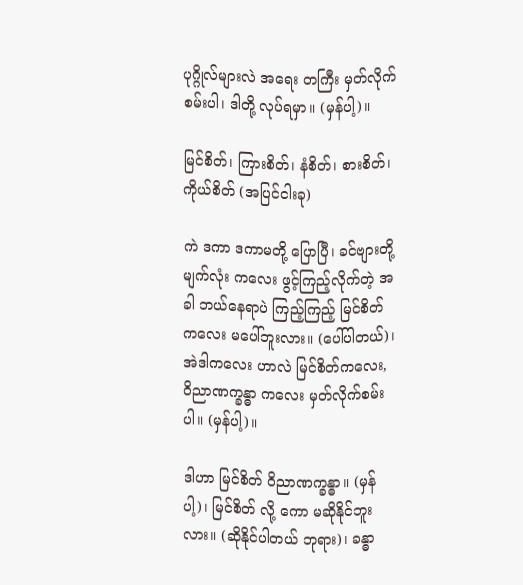ပုဂ္ဂိုလ်များလဲ အရေး တကြီး မှတ်လိုက်စမ်းပါ၊ ဒါတို့ လုပ်ရမှာ။ (မှန်ပါ့)။

မြင်စိတ်၊ ကြားစိတ်၊ နံစိတ်၊ စားစိတ်၊ ကိုယ်စိတ် (အပြင်ငါးခု)

ကဲ ဒကာ ဒကာမတို့ ပြောပြီ၊ ခင်ဗျားတို့ မျက်လုံး ကလေး ဖွင့်ကြည့်လိုက်တဲ့ အခါ ဘယ်နေရာပဲ ကြည့်ကြည့် မြင်စိတ်ကလေး မပေါ်ဘူးလား။ (ပေါ်ပါတယ်)၊ အဲဒါကလေး ဟာလဲ မြင်စိတ်ကလေး, ဝိညာဏက္ခန္ဓာ ကလေး မှတ်လိုက်စမ်းပါ။ (မှန်ပါ့)။

ဒါဟာ မြင်စိတ် ဝိညာဏက္ခန္ဓာ။ (မှန်ပါ့)၊ မြင်စိတ် လို့ ကော မဆိုနိုင်ဘူးလား။ (ဆိုနိုင်ပါတယ် ဘုရား)၊ ခန္ဓာ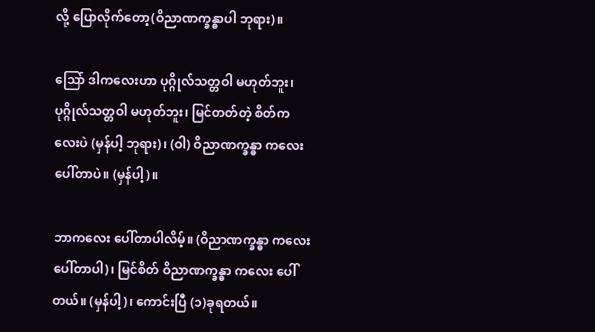လို့ ပြောလိုက်တော့(ဝိညာဏက္ခန္ဓာပါ ဘုရား)။

သြော် ဒါကလေးဟာ ပုဂ္ဂိုလ်သတ္တဝါ မဟုတ်ဘူး၊ ပုဂ္ဂိုလ်သတ္တဝါ မဟုတ်ဘူး၊ မြင်တတ်တဲ့ စိတ်ကလေးပဲ (မှန်ပါ့ ဘုရား)၊ (ဝါ) ဝိညာဏက္ခန္ဓာ ကလေးပေါ်တာပဲ။ (မှန်ပါ့)။

ဘာကလေး ပေါ်တာပါလိမ့်။ (ဝိညာဏက္ခန္ဓာ ကလေးပေါ်တာပါ)၊ မြင်စိတ် ဝိညာဏက္ခန္ဓာ ကလေး ပေါ် တယ်။ (မှန်ပါ့)၊ ကောင်းပြီ (၁)ခုရတယ်။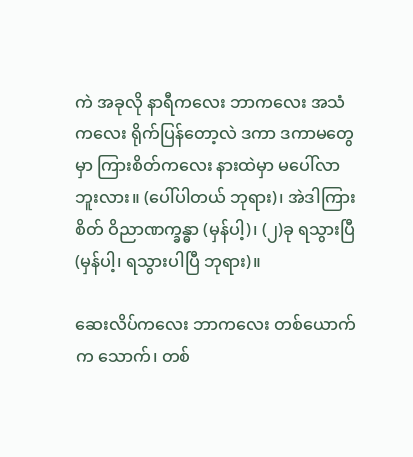ကဲ အခုလို နာရီကလေး ဘာကလေး အသံကလေး ရိုက်ပြန်တော့လဲ ဒကာ ဒကာမတွေမှာ ကြားစိတ်ကလေး နားထဲမှာ မပေါ်လာဘူးလား။ (ပေါ်ပါတယ် ဘုရား)၊ အဲဒါကြားစိတ် ဝိညာဏက္ခန္ဓာ (မှန်ပါ့)၊ (၂)ခု ရသွားပြီ (မှန်ပါ့၊ ရသွားပါပြီ ဘုရား)။

ဆေးလိပ်ကလေး ဘာကလေး တစ်ယောက်က သောက်၊ တစ်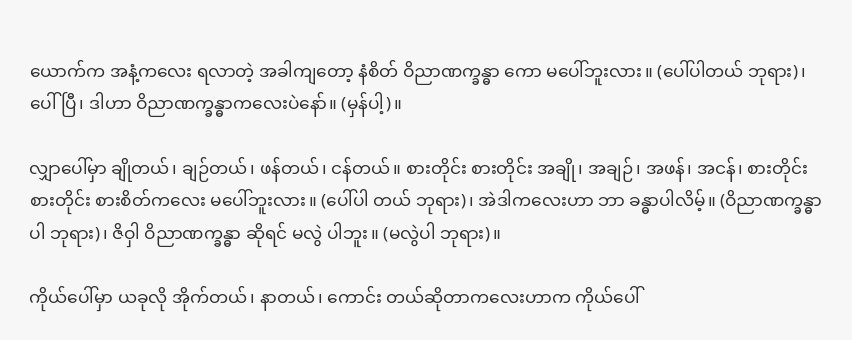ယောက်က အနံ့ကလေး ရလာတဲ့ အခါကျတော့ နံစိတ် ဝိညာဏက္ခန္ဓာ ကော မပေါ်ဘူးလား။ (ပေါ်ပါတယ် ဘုရား)၊ ပေါ်ပြီ၊ ဒါဟာ ဝိညာဏက္ခန္ဓာကလေးပဲနော်။ (မှန်ပါ့)။

လျှာပေါ်မှာ ချိုတယ်၊ ချဉ်တယ်၊ ဖန်တယ်၊ ငန်တယ်။ စားတိုင်း စားတိုင်း အချို၊ အချဉ်၊ အဖန်၊ အငန်၊ စားတိုင်း စားတိုင်း စားစိတ်ကလေး မပေါ်ဘူးလား။ (ပေါ်ပါ တယ် ဘုရား)၊ အဲဒါကလေးဟာ ဘာ ခန္ဓာပါလိမ့်။ (ဝိညာဏက္ခန္ဓာပါ ဘုရား)၊ ဇိဝှါ ဝိညာဏက္ခန္ဓာ ဆိုရင် မလွဲ ပါဘူး။ (မလွဲပါ ဘုရား)။

ကိုယ်ပေါ်မှာ ယခုလို အိုက်တယ်၊ နာတယ်၊ ကောင်း တယ်ဆိုတာကလေးဟာက ကိုယ်ပေါ်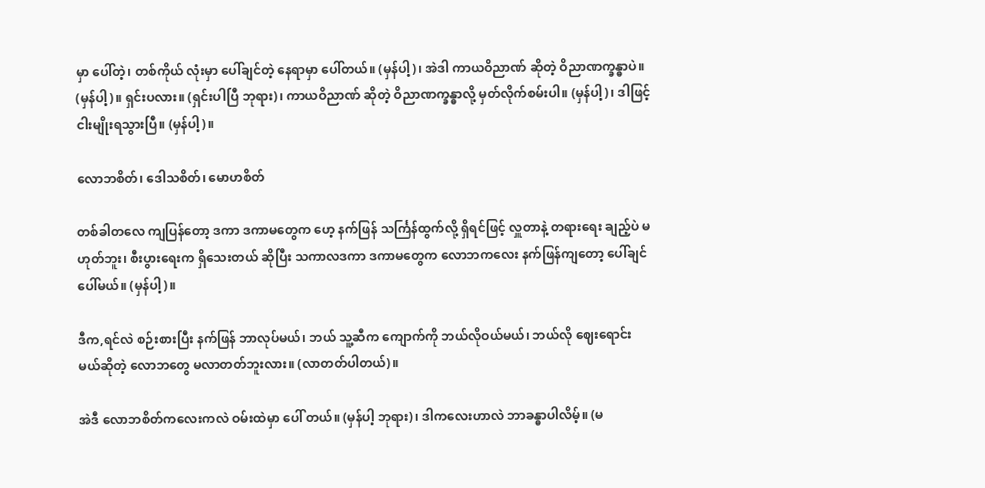မှာ ပေါ်တဲ့၊ တစ်ကိုယ် လုံးမှာ ပေါ်ချင်တဲ့ နေရာမှာ ပေါ်တယ်။ (မှန်ပါ့)၊ အဲဒါ ကာယဝိညာဏ် ဆိုတဲ့ ဝိညာဏက္ခန္ဓာပဲ။ (မှန်ပါ့)။ ရှင်းပလား။ (ရှင်းပါပြီ ဘုရား)၊ ကာယဝိညာဏ် ဆိုတဲ့ ဝိညာဏက္ခန္ဓာလို့ မှတ်လိုက်စမ်းပါ။ (မှန်ပါ့)၊ ဒါဖြင့် ငါးမျိုးရသွားပြီ။ (မှန်ပါ့)။

လောဘစိတ်၊ ဒေါသစိတ်၊ မောဟစိတ်

တစ်ခါတလေ ကျပြန်တော့ ဒကာ ဒကာမတွေက ဟေ့ နက်ဖြန် သင်္ကြန်ထွက်လို့ ရှိရင်ဖြင့် လှူတာနဲ့ တရားရေး ချည့်ပဲ မဟုတ်ဘူး၊ စီးပွားရေးက ရှိသေးတယ် ဆိုပြီး သကာလဒကာ ဒကာမတွေက လောဘကလေး နက်ဖြန်ကျတော့ ပေါ်ချင် ပေါ်မယ်။ (မှန်ပါ့)။

ဒီက,ရင်လဲ စဉ်းစားပြီး နက်ဖြန် ဘာလုပ်မယ်၊ ဘယ် သူ့ဆီက ကျောက်ကို ဘယ်လိုဝယ်မယ်၊ ဘယ်လို ဈေးရောင်း မယ်ဆိုတဲ့ လောဘတွေ မလာတတ်ဘူးလား။ (လာတတ်ပါတယ်)။

အဲဒီ လောဘစိတ်ကလေးကလဲ ဝမ်းထဲမှာ ပေါ် တယ်။ (မှန်ပါ့ ဘုရား)၊ ဒါကလေးဟာလဲ ဘာခန္ဓာပါလိမ့်။ (မ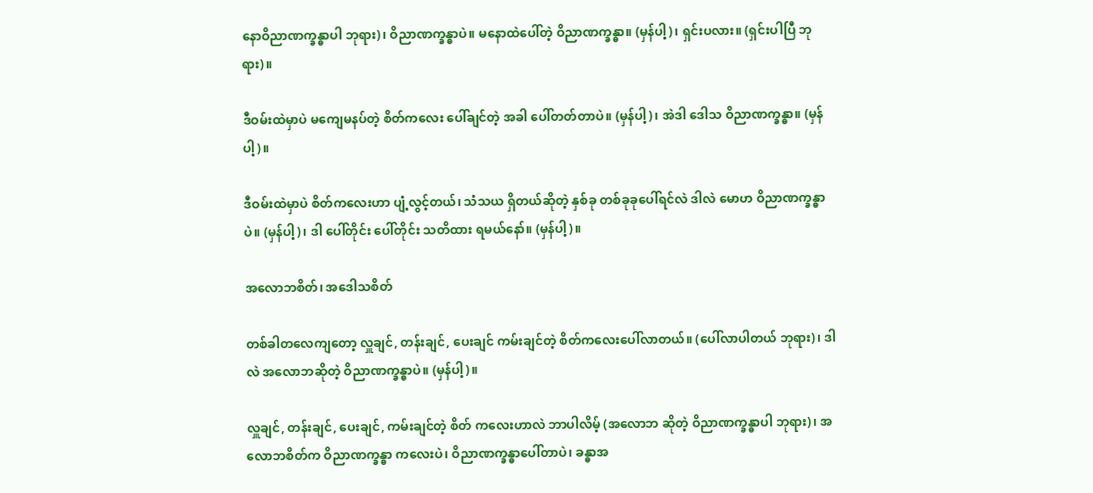နောဝိညာဏက္ခန္ဓာပါ ဘုရား)၊ ဝိညာဏက္ခန္ဓာပဲ။ မနောထဲပေါ်တဲ့ ဝိညာဏက္ခန္ဓာ။ (မှန်ပါ့)၊ ရှင်းပလား။ (ရှင်းပါပြီ ဘုရား)။

ဒီဝမ်းထဲမှာပဲ မကျေမနပ်တဲ့ စိတ်ကလေး ပေါ်ချင်တဲ့ အခါ ပေါ်တတ်တာပဲ။ (မှန်ပါ့)၊ အဲဒါ ဒေါသ ဝိညာဏက္ခန္ဓာ။ (မှန်ပါ့)။

ဒီဝမ်းထဲမှာပဲ စိတ်ကလေးဟာ ပျံ့လွင့်တယ်၊ သံသယ ရှိတယ်ဆိုတဲ့ နှစ်ခု တစ်ခုခုပေါ်ရင်လဲ ဒါလဲ မောဟ ဝိညာဏက္ခန္ဓာပဲ။ (မှန်ပါ့)၊ ဒါ ပေါ်တိုင်း ပေါ်တိုင်း သတိထား ရမယ်နော်။ (မှန်ပါ့)။

အလောဘစိတ်၊ အဒေါသစိတ်

တစ်ခါတလေကျတော့ လှူချင်, တန်းချင်, ပေးချင် ကမ်းချင်တဲ့ စိတ်ကလေးပေါ်လာတယ်။ (ပေါ်လာပါတယ် ဘုရား)၊ ဒါလဲ အလောဘဆိုတဲ့ ဝိညာဏက္ခန္ဓာပဲ။ (မှန်ပါ့)။

လှူချင်, တန်းချင်, ပေးချင်, ကမ်းချင်တဲ့ စိတ် ကလေးဟာလဲ ဘာပါလိမ့် (အလောဘ ဆိုတဲ့ ဝိညာဏက္ခန္ဓာပါ ဘုရား)၊ အလောဘစိတ်က ဝိညာဏက္ခန္ဓာ ကလေးပဲ၊ ဝိညာဏက္ခန္ဓာပေါ်တာပဲ၊ ခန္ဓာအ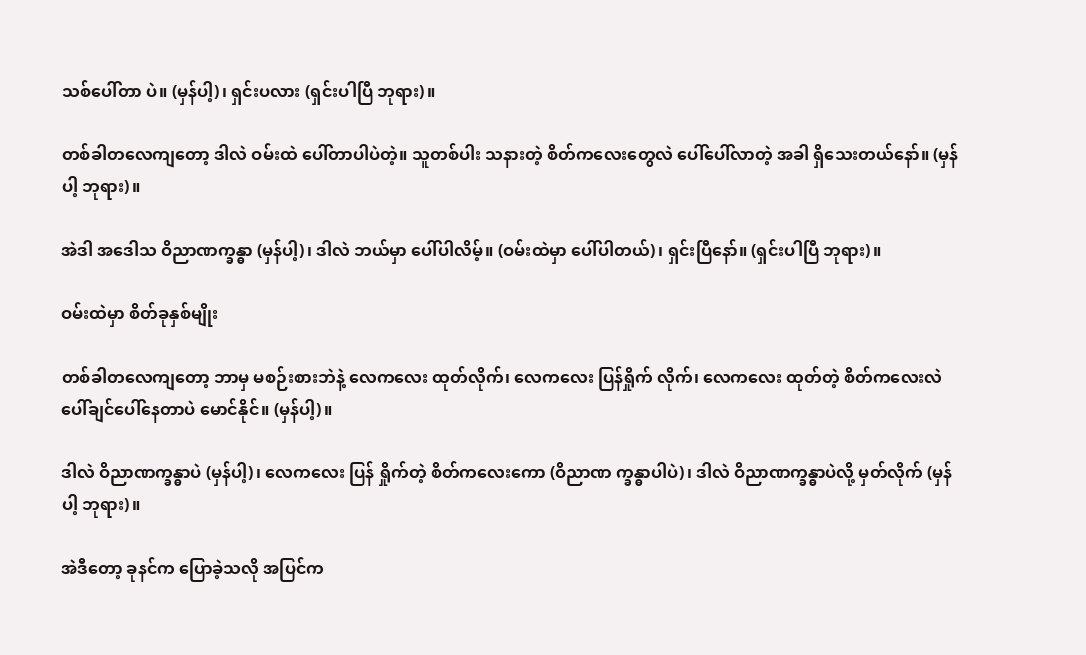သစ်ပေါ်တာ ပဲ။ (မှန်ပါ့)၊ ရှင်းပလား (ရှင်းပါပြီ ဘုရား)။

တစ်ခါတလေကျတော့ ဒါလဲ ဝမ်းထဲ ပေါ်တာပါပဲတဲ့။ သူတစ်ပါး သနားတဲ့ စိတ်ကလေးတွေလဲ ပေါ်ပေါ်လာတဲ့ အခါ ရှိသေးတယ်နော်။ (မှန်ပါ့ ဘုရား)။

အဲဒါ အဒေါသ ဝိညာဏက္ခန္ဓာ (မှန်ပါ့)၊ ဒါလဲ ဘယ်မှာ ပေါ်ပါလိမ့်။ (ဝမ်းထဲမှာ ပေါ်ပါတယ်)၊ ရှင်းပြီနော်။ (ရှင်းပါပြီ ဘုရား)။

ဝမ်းထဲမှာ စိတ်ခုနှစ်မျိုး

တစ်ခါတလေကျတော့ ဘာမှ မစဉ်းစားဘဲနဲ့ လေကလေး ထုတ်လိုက်၊ လေကလေး ပြန်ရှိုက် လိုက်၊ လေကလေး ထုတ်တဲ့ စိတ်ကလေးလဲ ပေါ်ချင်ပေါ်နေတာပဲ မောင်နိုင်။ (မှန်ပါ့)။

ဒါလဲ ဝိညာဏက္ခန္ဓာပဲ (မှန်ပါ့)၊ လေကလေး ပြန် ရှိုက်တဲ့ စိတ်ကလေးကော (ဝိညာဏ က္ခန္ဓာပါပဲ)၊ ဒါလဲ ဝိညာဏက္ခန္ဓာပဲလို့ မှတ်လိုက် (မှန်ပါ့ ဘုရား)။

အဲဒီတော့ ခုနင်က ပြောခဲ့သလို အပြင်က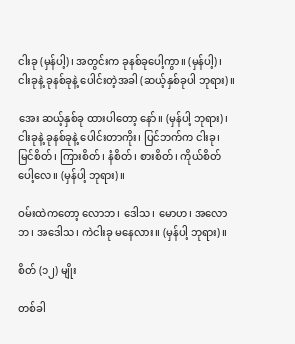ငါးခု (မှန်ပါ့)၊ အတွင်းက ခုနစ်ခုပေါ့ကွာ။ (မှန်ပါ့)၊ ငါးခုနဲ့ ခုနစ်ခုနဲ့ ပေါင်းတဲ့အခါ (ဆယ့်နှစ်ခုပါ ဘုရား)။

အေး ဆယ့်နှစ်ခု ထားပါတော့ နော်။ (မှန်ပါ့ ဘုရား)၊ ငါးခုနဲ့ ခုနစ်ခုနဲ့ ပေါင်းတာကိုး၊ ပြင်ဘက်က ငါးခု၊ မြင်စိတ်၊ ကြားစိတ်၊ နံစိတ်၊ စားစိတ်၊ ကိုယ်စိတ် ပေါ့လေ။ (မှန်ပါ့ ဘုရား)။

ဝမ်းထဲကတော့ လောဘ၊ ဒေါသ၊ မောဟ၊ အလောဘ၊ အဒေါသ၊ ကဲငါးခု မနေလား။ (မှန်ပါ့ ဘုရား)။

စိတ် (၁၂) မျိုး

တစ်ခါ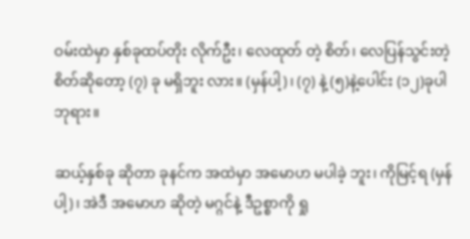ဝမ်းထဲမှာ နှစ်ခုထပ်တိုး လိုက်ဦး၊ လေထုတ် တဲ့ စိတ်၊ လေပြန်သွင်းတဲ့ စိတ်ဆိုတော့ (၇) ခု မရှိဘူး လား။ (မှန်ပါ့)၊ (၇) နဲ့ (၅)နဲ့ပေါင်း (၁၂)ခုပါ ဘုရား။

ဆယ့်နှစ်ခု ဆိုတာ ခုနင်က အထဲမှာ အမောဟ မပါခဲ့ ဘူး၊ ကိုမြင့်ရ (မှန်ပါ့)၊ အဲဒီ အမောဟ ဆိုတဲ့ မဂ္ဂင်နဲ့ ဒီဥစ္စာကို ရှု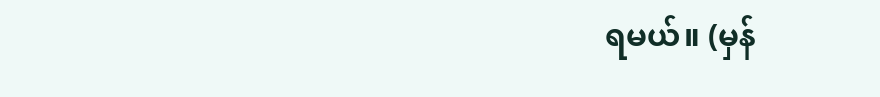ရမယ်။ (မှန်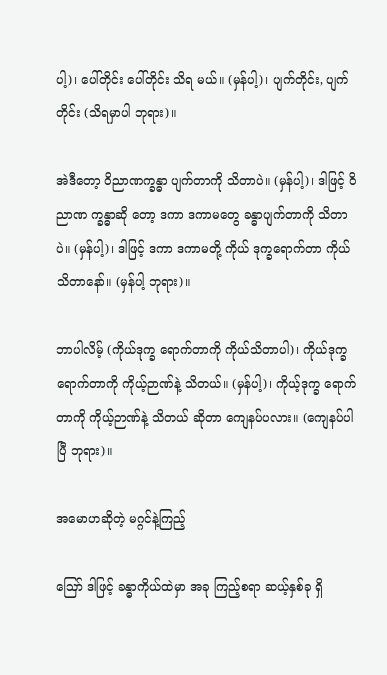ပါ့)၊ ပေါ်တိုင်း ပေါ်တိုင်း သိရ မယ်။ (မှန်ပါ့)၊ ပျက်တိုင်း, ပျက်တိုင်း (သိရမှာပါ ဘုရား)။

အဲဒီတော့ ဝိညာဏက္ခန္ဓာ ပျက်တာကို သိတာပဲ။ (မှန်ပါ့)၊ ဒါဖြင့် ဝိညာဏ က္ခန္ဓာဆို တော့ ဒကာ ဒကာမတွေ ခန္ဓာပျက်တာကို သိတာပဲ။ (မှန်ပါ့)၊ ဒါဖြင့် ဒကာ ဒကာမတို့ ကိုယ် ဒုက္ခရောက်တာ ကိုယ် သိတာနော်။ (မှန်ပါ့ ဘုရား)။

ဘာပါလိမ့် (ကိုယ်ဒုက္ခ ရောက်တာကို ကိုယ်သိတာပါ)၊ ကိုယ်ဒုက္ခ ရောက်တာကို ကိုယ့်ဉာဏ်နဲ့ သိတယ်။ (မှန်ပါ့)၊ ကိုယ့်ဒုက္ခ ရောက်တာကို ကိုယ့်ဉာဏ်နဲ့ သိတယ် ဆိုတာ ကျေနပ်ပလား။ (ကျေနပ်ပါပြီ ဘုရား)။

အမောဟဆိုတဲ့ မဂ္ဂင်နဲ့ကြည့်

ဪ ဒါဖြင့် ခန္ဓာကိုယ်ထဲမှာ အခု ကြည့်စရာ ဆယ့်နှစ်ခု ရှိ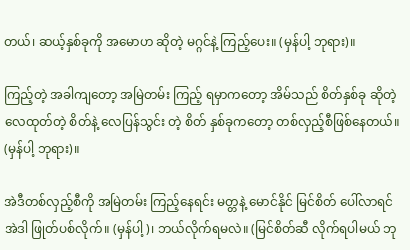တယ်၊ ဆယ့်နှစ်ခုကို အမောဟ ဆိုတဲ့ မဂ္ဂင်နဲ့ ကြည့်ပေး။ (မှန်ပါ့ ဘုရား)။

ကြည့်တဲ့ အခါကျတော့ အမြဲတမ်း ကြည့် ရမှာကတော့ အိမ်သည် စိတ်နှစ်ခု ဆိုတဲ့ လေထုတ်တဲ့ စိတ်နဲ့ လေပြန်သွင်း တဲ့ စိတ် နှစ်ခုကတော့ တစ်လှည့်စီဖြစ်နေတယ်။ (မှန်ပါ့ ဘုရား)။

အဲဒီတစ်လှည့်စီကို အမြဲတမ်း ကြည့်နေရင်း မတ္တနဲ့ မောင်နိုင် မြင်စိတ် ပေါ်လာရင် အဲဒါ ဖြုတ်ပစ်လိုက်။ (မှန်ပါ့)၊ ဘယ်လိုက်ရမလဲ။ (မြင်စိတ်ဆီ လိုက်ရပါမယ် ဘု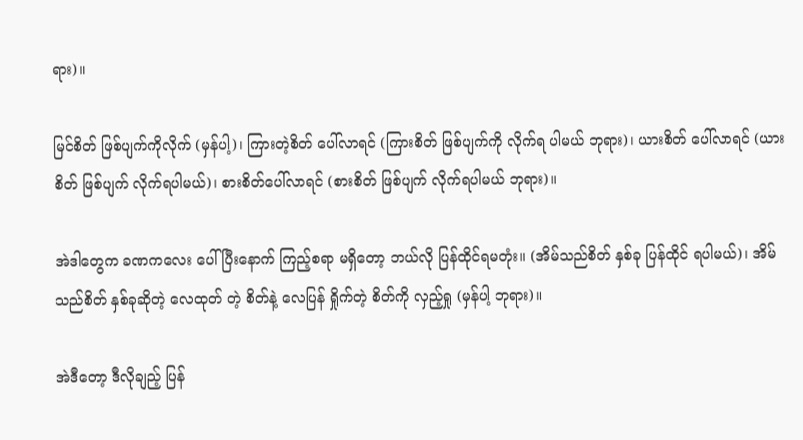ရား)။

မြင်စိတ် ဖြစ်ပျက်ကိုလိုက် (မှန်ပါ့)၊ ကြားတဲ့စိတ် ပေါ်လာရင် (ကြားစိတ် ဖြစ်ပျက်ကို လိုက်ရ ပါမယ် ဘုရား)၊ ယားစိတ် ပေါ်လာရင် (ယားစိတ် ဖြစ်ပျက် လိုက်ရပါမယ်)၊ စားစိတ်ပေါ်လာရင် (စားစိတ် ဖြစ်ပျက် လိုက်ရပါမယ် ဘုရား)။

အဲဒါတွေက ခဏကလေး ပေါ်ပြီးနောက် ကြည့်စရာ မရှိတော့ ဘယ်လို ပြန်ထိုင်ရမတုံး။ (အိမ်သည်စိတ် နှစ်ခု ပြန်ထိုင် ရပါမယ်)၊ အိမ်သည်စိတ် နှစ်ခုဆိုတဲ့ လေထုတ် တဲ့ စိတ်နဲ့ လေပြန် ရှိုက်တဲ့ စိတ်ကို လှည့်ရှု (မှန်ပါ့ ဘုရား)။

အဲဒီတော့ ဒီလိုချည့် ပြန်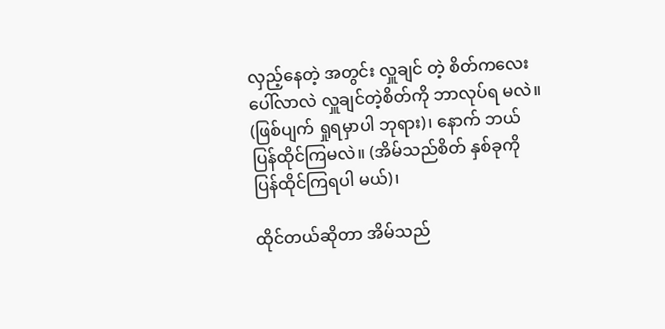လှည့်နေတဲ့ အတွင်း လှူချင် တဲ့ စိတ်ကလေး ပေါ်လာလဲ လှူချင်တဲ့စိတ်ကို ဘာလုပ်ရ မလဲ။ (ဖြစ်ပျက် ရှုရမှာပါ ဘုရား)၊ နောက် ဘယ် ပြန်ထိုင်ကြမလဲ။ (အိမ်သည်စိတ် နှစ်ခုကို ပြန်ထိုင်ကြရပါ မယ်)၊

ထိုင်တယ်ဆိုတာ အိမ်သည်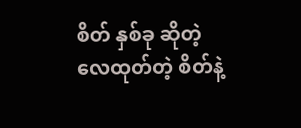စိတ် နှစ်ခု ဆိုတဲ့ လေထုတ်တဲ့ စိတ်နဲ့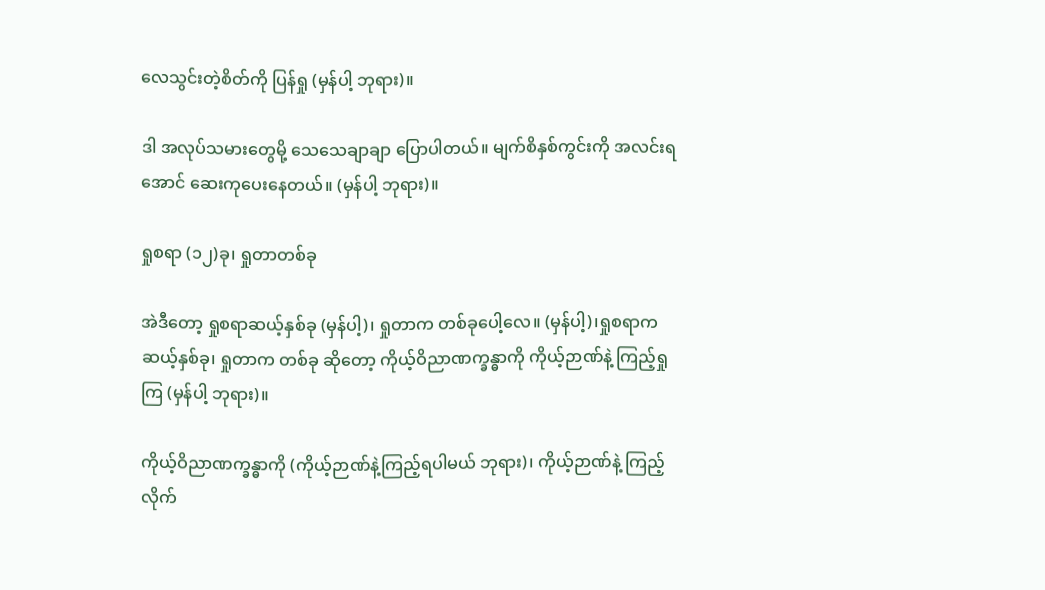လေသွင်းတဲ့စိတ်ကို ပြန်ရှု (မှန်ပါ့ ဘုရား)။

ဒါ အလုပ်သမားတွေမို့ သေသေချာချာ ပြောပါတယ်။ မျက်စိနှစ်ကွင်းကို အလင်းရအောင် ဆေးကုပေးနေတယ်။ (မှန်ပါ့ ဘုရား)။

ရှုစရာ (၁၂)ခု၊ ရှုတာတစ်ခု

အဲဒီတော့ ရှုစရာဆယ့်နှစ်ခု (မှန်ပါ့)၊ ရှုတာက တစ်ခုပေါ့လေ။ (မှန်ပါ့)၊ရှုစရာက ဆယ့်နှစ်ခု၊ ရှုတာက တစ်ခု ဆိုတော့ ကိုယ့်ဝိညာဏက္ခန္ဓာကို ကိုယ့်ဉာဏ်နဲ့ ကြည့်ရှု ကြ (မှန်ပါ့ ဘုရား)။

ကိုယ့်ဝိညာဏက္ခန္ဓာကို (ကိုယ့်ဉာဏ်နဲ့ကြည့်ရပါမယ် ဘုရား)၊ ကိုယ့်ဉာဏ်နဲ့ ကြည့်လိုက်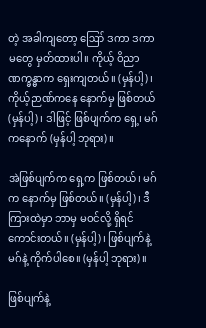တဲ့ အခါကျတော့ ဪ ဒကာ ဒကာမတွေ မှတ်ထားပါ။ ကိုယ့် ဝိညာဏက္ခန္ဓာက ရှေးကျတယ်။ (မှန်ပါ့)၊ ကိုယ့်ဉာဏ်ကနေ နောက်မှ ဖြစ်တယ် (မှန်ပါ့)၊ ဒါဖြင့် ဖြစ်ပျက်က ရှေ့၊ မဂ်ကနောက် (မှန်ပါ့ ဘုရား)။

အဲဖြစ်ပျက်က ရှေ့က ဖြစ်တယ်၊ မဂ်က နောက်မှ ဖြစ်တယ်။ (မှန်ပါ့)၊ ဒီကြားထဲမှာ ဘာမှ မဝင်လို့ ရှိရင် ကောင်းတယ်။ (မှန်ပါ့)၊ ဖြစ်ပျက်နဲ့ မဂ်နဲ့ ကိုက်ပါစေ။ (မှန်ပါ့ ဘုရား)။

ဖြစ်ပျက်နဲ့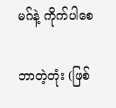မဂ်နဲ့ ကိုက်ပါစေ

ဘာတဲ့တုံး (ဖြစ်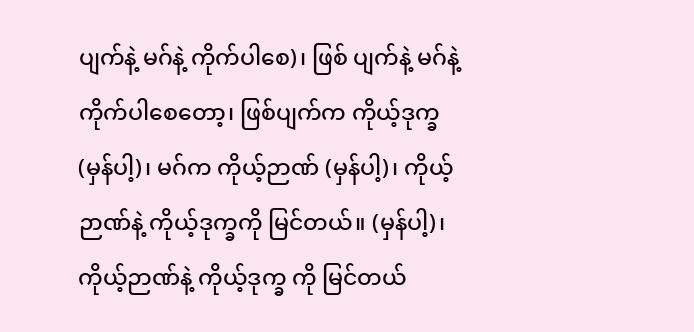ပျက်နဲ့ မဂ်နဲ့ ကိုက်ပါစေ)၊ ဖြစ် ပျက်နဲ့ မဂ်နဲ့ ကိုက်ပါစေတော့၊ ဖြစ်ပျက်က ကိုယ့်ဒုက္ခ (မှန်ပါ့)၊ မဂ်က ကိုယ့်ဉာဏ် (မှန်ပါ့)၊ ကိုယ့်ဉာဏ်နဲ့ ကိုယ့်ဒုက္ခကို မြင်တယ်။ (မှန်ပါ့)၊ ကိုယ့်ဉာဏ်နဲ့ ကိုယ့်ဒုက္ခ ကို မြင်တယ်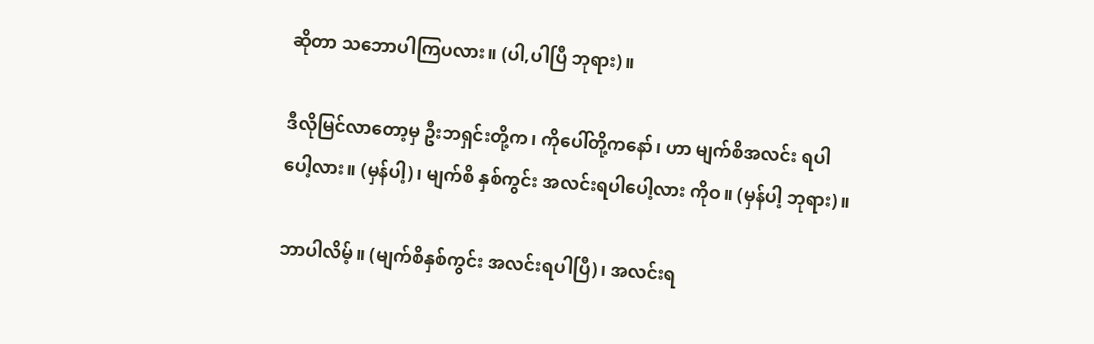ဆိုတာ သဘောပါကြပလား။ (ပါ,ပါပြီ ဘုရား)။

ဒီလိုမြင်လာတော့မှ ဦးဘရှင်းတို့က၊ ကိုပေါ်တို့ကနော်၊ ဟာ မျက်စိအလင်း ရပါပေါ့လား။ (မှန်ပါ့)၊ မျက်စိ နှစ်ကွင်း အလင်းရပါပေါ့လား ကိုဝ။ (မှန်ပါ့ ဘုရား)။

ဘာပါလိမ့်။ (မျက်စိနှစ်ကွင်း အလင်းရပါပြီ)၊ အလင်းရ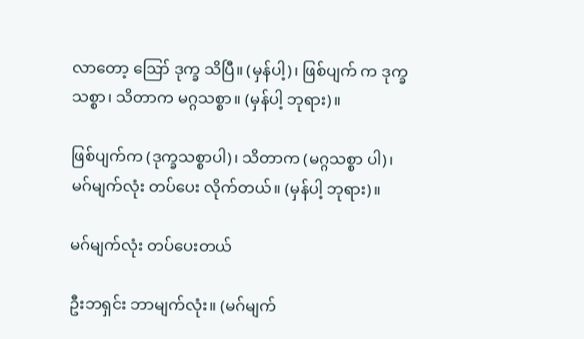လာတော့ ဪ ဒုက္ခ သိပြီ။ (မှန်ပါ့)၊ ဖြစ်ပျက် က ဒုက္ခသစ္စာ၊ သိတာက မဂ္ဂသစ္စာ။ (မှန်ပါ့ ဘုရား)။

ဖြစ်ပျက်က (ဒုက္ခသစ္စာပါ)၊ သိတာက (မဂ္ဂသစ္စာ ပါ)၊ မဂ်မျက်လုံး တပ်ပေး လိုက်တယ်။ (မှန်ပါ့ ဘုရား)။

မဂ်မျက်လုံး တပ်ပေးတယ်

ဦးဘရှင်း ဘာမျက်လုံး။ (မဂ်မျက်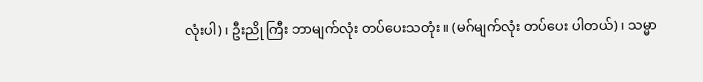လုံးပါ)၊ ဦးညို ကြီး ဘာမျက်လုံး တပ်ပေးသတုံး။ (မဂ်မျက်လုံး တပ်ပေး ပါတယ်)၊ သမ္မာ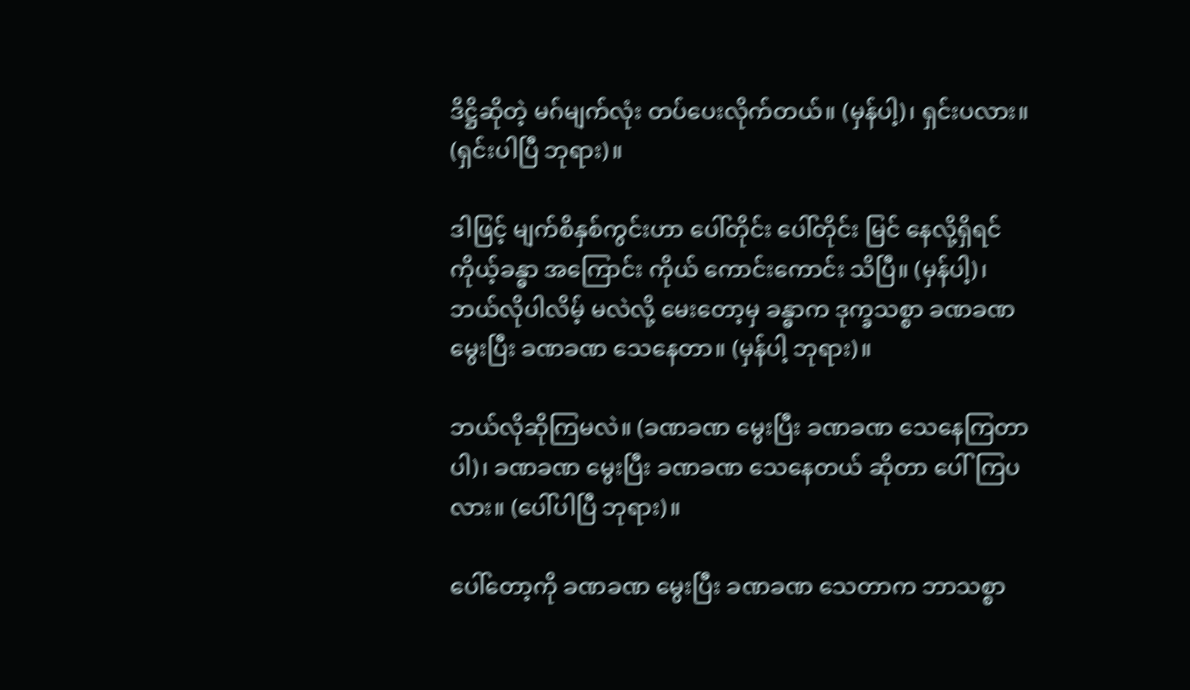ဒိဋ္ဌိဆိုတဲ့ မဂ်မျက်လုံး တပ်ပေးလိုက်တယ်။ (မှန်ပါ့)၊ ရှင်းပလား။ (ရှင်းပါပြီ ဘုရား)။

ဒါဖြင့် မျက်စိနှစ်ကွင်းဟာ ပေါ်တိုင်း ပေါ်တိုင်း မြင် နေလို့ရှိရင် ကိုယ့်ခန္ဓာ အကြောင်း ကိုယ် ကောင်းကောင်း သိပြီ။ (မှန်ပါ့)၊ ဘယ်လိုပါလိမ့် မလဲလို့ မေးတော့မှ ခန္ဓာက ဒုက္ခသစ္စာ ခဏခဏ မွေးပြီး ခဏခဏ သေနေတာ။ (မှန်ပါ့ ဘုရား)။

ဘယ်လိုဆိုကြမလဲ။ (ခဏခဏ မွေးပြီး ခဏခဏ သေနေကြတာပါ)၊ ခဏခဏ မွေးပြီး ခဏခဏ သေနေတယ် ဆိုတာ ပေါ်ကြပလား။ (ပေါ်ပါပြီ ဘုရား)။

ပေါ်တော့ကို ခဏခဏ မွေးပြီး ခဏခဏ သေတာက ဘာသစ္စာ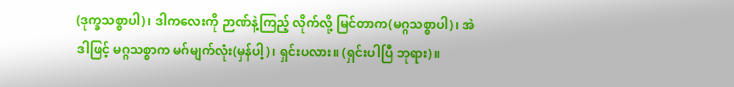(ဒုက္ခသစ္စာပါ)၊ ဒါကလေးကို ဉာဏ်နဲ့ကြည့် လိုက်လို့ မြင်တာက(မဂ္ဂသစ္စာပါ)၊ အဲ ဒါဖြင့် မဂ္ဂသစ္စာက မဂ်မျက်လုံး(မှန်ပါ့)၊ ရှင်းပလား။ (ရှင်းပါပြီ ဘုရား)။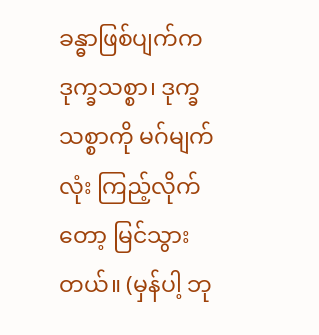ခန္ဓာဖြစ်ပျက်က ဒုက္ခသစ္စာ၊ ဒုက္ခသစ္စာကို မဂ်မျက်လုံး ကြည့်လိုက်တော့ မြင်သွားတယ်။ (မှန်ပါ့ ဘု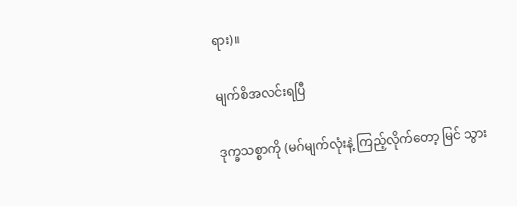ရား)။

မျက်စိအလင်းရပြီ

ဒုက္ခသစ္စာကို (မဂ်မျက်လုံးနဲ့ ကြည့်လိုက်တော့ မြင် သွား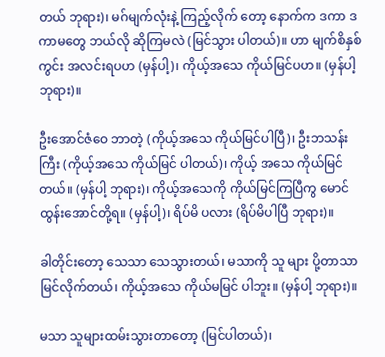တယ် ဘုရား)၊ မဂ်မျက်လုံးနဲ့ ကြည့်လိုက် တော့ နောက်က ဒကာ ဒကာမတွေ ဘယ်လို ဆိုကြမလဲ (မြင်သွား ပါတယ်)။ ဟာ မျက်စိနှစ်ကွင်း အလင်းရပဟ (မှန်ပါ့)၊ ကိုယ့်အသေ ကိုယ်မြင်ပဟ။ (မှန်ပါ့ ဘုရား)။

ဦးအောင်ဇံဝေ ဘာတဲ့ (ကိုယ့်အသေ ကိုယ်မြင်ပါပြီ)၊ ဦးဘသန်းကြီး (ကိုယ့်အသေ ကိုယ်မြင် ပါတယ်)၊ ကိုယ့် အသေ ကိုယ်မြင်တယ်။ (မှန်ပါ့ ဘုရား)၊ ကိုယ့်အသေကို ကိုယ်မြင်ကြပြီကွ မောင်ထွန်းအောင်တို့ရ။ (မှန်ပါ့)၊ ရိပ်မိ ပလား (ရိပ်မိပါပြီ ဘုရား)။

ခါတိုင်းတော့ သေသာ သေသွားတယ်၊ မသာကို သူ များ ပို့တာသာ မြင်လိုက်တယ်၊ ကိုယ့်အသေ ကိုယ်မမြင် ပါဘူး။ (မှန်ပါ့ ဘုရား)။

မသာ သူများထမ်းသွားတာတော့ (မြင်ပါတယ်)၊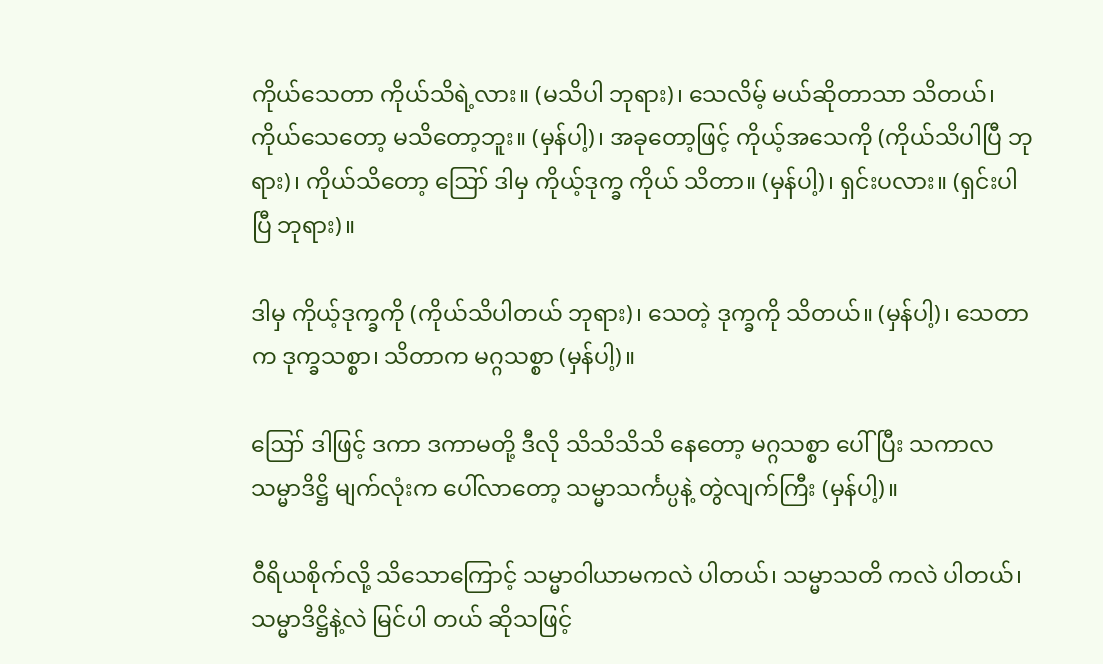ကိုယ်သေတာ ကိုယ်သိရဲ့လား။ (မသိပါ ဘုရား)၊ သေလိမ့် မယ်ဆိုတာသာ သိတယ်၊ ကိုယ်သေတော့ မသိတော့ဘူး။ (မှန်ပါ့)၊ အခုတော့ဖြင့် ကိုယ့်အသေကို (ကိုယ်သိပါပြီ ဘုရား)၊ ကိုယ်သိတော့ ဪ ဒါမှ ကိုယ့်ဒုက္ခ ကိုယ် သိတာ။ (မှန်ပါ့)၊ ရှင်းပလား။ (ရှင်းပါပြီ ဘုရား)။

ဒါမှ ကိုယ့်ဒုက္ခကို (ကိုယ်သိပါတယ် ဘုရား)၊ သေတဲ့ ဒုက္ခကို သိတယ်။ (မှန်ပါ့)၊ သေတာက ဒုက္ခသစ္စာ၊ သိတာက မဂ္ဂသစ္စာ (မှန်ပါ့)။

ဪ ဒါဖြင့် ဒကာ ဒကာမတို့ ဒီလို သိသိသိသိ နေတော့ မဂ္ဂသစ္စာ ပေါ်ပြီး သကာလ သမ္မာဒိဋ္ဌိ မျက်လုံးက ပေါ်လာတော့ သမ္မာသင်္ကပ္ပနဲ့ တွဲလျက်ကြီး (မှန်ပါ့)။

ဝီရိယစိုက်လို့ သိသောကြောင့် သမ္မာဝါယာမကလဲ ပါတယ်၊ သမ္မာသတိ ကလဲ ပါတယ်၊ သမ္မာဒိဋ္ဌိနဲ့လဲ မြင်ပါ တယ် ဆိုသဖြင့်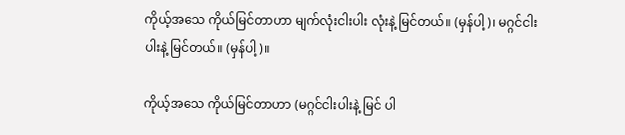ကိုယ့်အသေ ကိုယ်မြင်တာဟာ မျက်လုံးငါးပါး လုံးနဲ့ မြင်တယ်။ (မှန်ပါ့)၊ မဂ္ဂင်ငါးပါးနဲ့ မြင်တယ်။ (မှန်ပါ့)။

ကိုယ့်အသေ ကိုယ်မြင်တာဟာ (မဂ္ဂင်ငါးပါးနဲ့ မြင် ပါ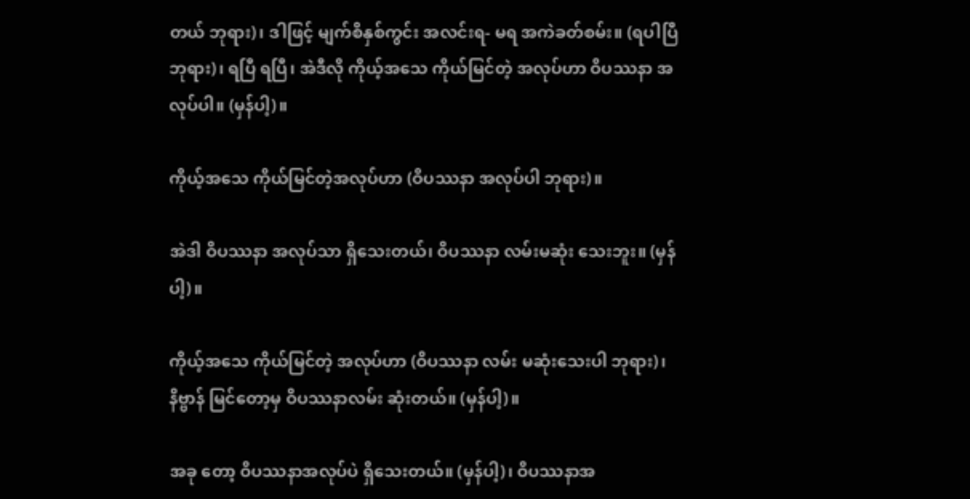တယ် ဘုရား)၊ ဒါဖြင့် မျက်စိနှစ်ကွင်း အလင်းရ- မရ အကဲခတ်စမ်း။ (ရပါပြီ ဘုရား)၊ ရပြီ ရပြီ၊ အဲဒီလို ကိုယ့်အသေ ကိုယ်မြင်တဲ့ အလုပ်ဟာ ဝိပဿနာ အလုပ်ပါ။ (မှန်ပါ့)။

ကိုယ့်အသေ ကိုယ်မြင်တဲ့အလုပ်ဟာ (ဝိပဿနာ အလုပ်ပါ ဘုရား)။

အဲဒါ ဝိပဿနာ အလုပ်သာ ရှိသေးတယ်၊ ဝိပဿနာ လမ်းမဆုံး သေးဘူး။ (မှန်ပါ့)။

ကိုယ့်အသေ ကိုယ်မြင်တဲ့ အလုပ်ဟာ (ဝိပဿနာ လမ်း မဆုံးသေးပါ ဘုရား)၊ နိဗ္ဗာန် မြင်တော့မှ ဝိပဿနာလမ်း ဆုံးတယ်။ (မှန်ပါ့)။

အခု တော့ ဝိပဿနာအလုပ်ပဲ ရှိသေးတယ်။ (မှန်ပါ့)၊ ဝိပဿနာအ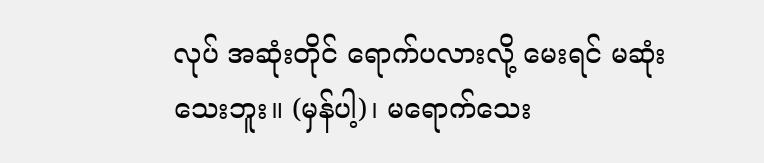လုပ် အဆုံးတိုင် ရောက်ပလားလို့ မေးရင် မဆုံးသေးဘူး။ (မှန်ပါ့)၊ မရောက်သေး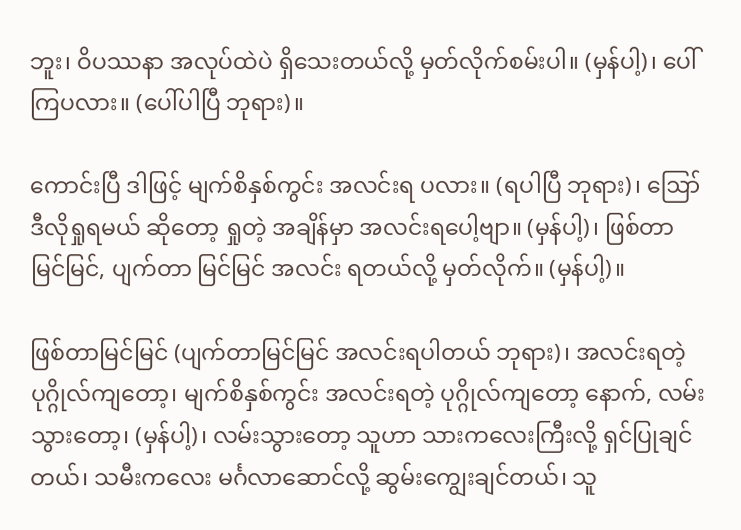ဘူး၊ ဝိပဿနာ အလုပ်ထဲပဲ ရှိသေးတယ်လို့ မှတ်လိုက်စမ်းပါ။ (မှန်ပါ့)၊ ပေါ်ကြပလား။ (ပေါ်ပါပြီ ဘုရား)။

ကောင်းပြီ ဒါဖြင့် မျက်စိနှစ်ကွင်း အလင်းရ ပလား။ (ရပါပြီ ဘုရား)၊ ဪ ဒီလိုရှုရမယ် ဆိုတော့ ရှုတဲ့ အချိန်မှာ အလင်းရပေါ့ဗျာ။ (မှန်ပါ့)၊ ဖြစ်တာ မြင်မြင်, ပျက်တာ မြင်မြင် အလင်း ရတယ်လို့ မှတ်လိုက်။ (မှန်ပါ့)။

ဖြစ်တာမြင်မြင် (ပျက်တာမြင်မြင် အလင်းရပါတယ် ဘုရား)၊ အလင်းရတဲ့ ပုဂ္ဂိုလ်ကျတော့၊ မျက်စိနှစ်ကွင်း အလင်းရတဲ့ ပုဂ္ဂိုလ်ကျတော့ နောက်, လမ်းသွားတော့၊ (မှန်ပါ့)၊ လမ်းသွားတော့ သူဟာ သားကလေးကြီးလို့ ရှင်ပြုချင်တယ်၊ သမီးကလေး မင်္ဂလာဆောင်လို့ ဆွမ်းကျွေးချင်တယ်၊ သူ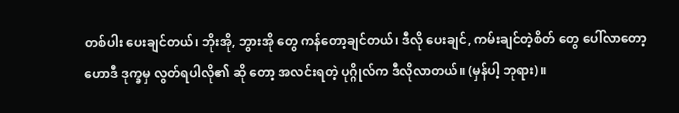တစ်ပါး ပေးချင်တယ်၊ ဘိုးအို, ဘွားအို တွေ ကန်တော့ချင်တယ်၊ ဒီလို ပေးချင်, ကမ်းချင်တဲ့စိတ် တွေ ပေါ်လာတော့ ဟောဒီ ဒုက္ခမှ လွတ်ရပါလို၏ ဆို တော့ အလင်းရတဲ့ ပုဂ္ဂိုလ်က ဒီလိုလာတယ်။ (မှန်ပါ့ ဘုရား)။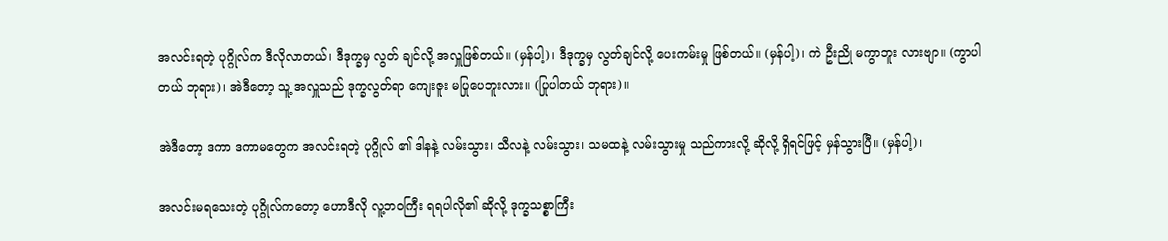အလင်းရတဲ့ ပုဂ္ဂိုလ်က ဒီလိုလာတယ်၊ ဒီဒုက္ခမှ လွတ် ချင်လို့ အလှူဖြစ်တယ်။ (မှန်ပါ့)၊ ဒီဒုက္ခမှ လွတ်ချင်လို့ ပေးကမ်းမှု ဖြစ်တယ်။ (မှန်ပါ့)၊ ကဲ ဦးညို မကွာဘူး လားဗျာ။ (ကွာပါတယ် ဘုရား)၊ အဲဒီတော့ သူ့ အလှူသည် ဒုက္ခလွတ်ရာ ကျေးဇူး မပြုပေဘူးလား။ (ပြုပါတယ် ဘုရား)။

အဲဒီတော့ ဒကာ ဒကာမတွေက အလင်းရတဲ့ ပုဂ္ဂိုလ် ၏ ဒါနနဲ့ လမ်းသွား၊ သီလနဲ့ လမ်းသွား၊ သမထနဲ့ လမ်းသွားမှု သည်ကားလို့ ဆိုလို့ ရှိရင်ဖြင့် မှန်သွားပြီ။ (မှန်ပါ့)၊

အလင်းမရသေးတဲ့ ပုဂ္ဂိုလ်ကတော့ ဟောဒီလို လူ့ဘဝကြီး ရရပါလို၏ ဆိုလို့ ဒုက္ခသစ္စာကြီး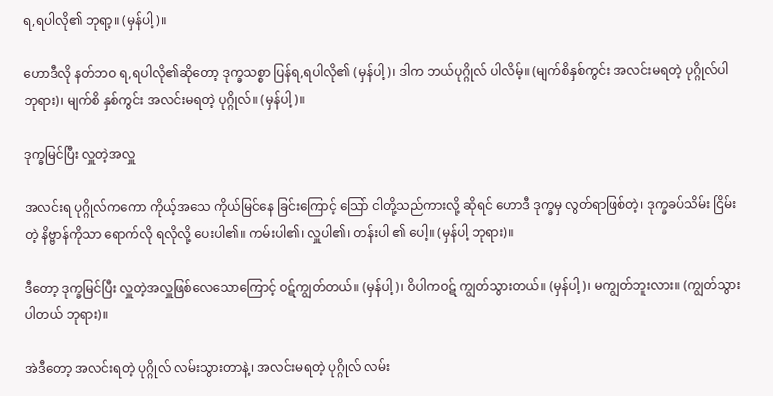ရ,ရပါလို၏ ဘုရာ့။ (မှန်ပါ့)။

ဟောဒီလို နတ်ဘဝ ရ,ရပါလို၏ဆိုတော့ ဒုက္ခသစ္စာ ပြန်ရ,ရပါလို၏ (မှန်ပါ့)၊ ဒါက ဘယ်ပုဂ္ဂိုလ် ပါလိမ့်။ (မျက်စိနှစ်ကွင်း အလင်းမရတဲ့ ပုဂ္ဂိုလ်ပါ ဘုရား)၊ မျက်စိ နှစ်ကွင်း အလင်းမရတဲ့ ပုဂ္ဂိုလ်။ (မှန်ပါ့)။

ဒုက္ခမြင်ပြီး လှူတဲ့အလှူ

အလင်းရ ပုဂ္ဂိုလ်ကကော ကိုယ့်အသေ ကိုယ်မြင်နေ ခြင်းကြောင့် သြော် ငါတို့သည်ကားလို့ ဆိုရင် ဟောဒီ ဒုက္ခမှ လွတ်ရာဖြစ်တဲ့၊ ဒုက္ခခပ်သိမ်း ငြိမ်းတဲ့ နိဗ္ဗာန်ကိုသာ ရောက်လို ရလိုလို့ ပေးပါ၏။ ကမ်းပါ၏၊ လှူပါ၏၊ တန်းပါ ၏ ပေါ့။ (မှန်ပါ့ ဘုရား)။

ဒီတော့ ဒုက္ခမြင်ပြီး လှူတဲ့အလှူဖြစ်လေသောကြောင့် ဝဋ်ကျွတ်တယ်။ (မှန်ပါ့)၊ ဝိပါကဝဋ် ကျွတ်သွားတယ်။ (မှန်ပါ့)၊ မကျွတ်ဘူးလား။ (ကျွတ်သွားပါတယ် ဘုရား)။

အဲဒီတော့ အလင်းရတဲ့ ပုဂ္ဂိုလ် လမ်းသွားတာနဲ့၊ အလင်းမရတဲ့ ပုဂ္ဂိုလ် လမ်း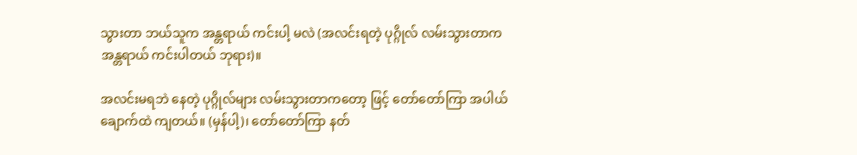သွားတာ ဘယ်သူက အန္တရာယ် ကင်းပါ့ မလဲ (အလင်းရတဲ့ ပုဂ္ဂိုလ် လမ်းသွားတာက အန္တရာယ် ကင်းပါတယ် ဘုရား)။

အလင်းမရဘဲ နေတဲ့ ပုဂ္ဂိုလ်များ လမ်းသွားတာကတော့ ဖြင့် တော်တော်ကြာ အပါယ် ချောက်ထဲ ကျတယ်။ (မှန်ပါ့)၊ တော်တော်ကြာ နတ်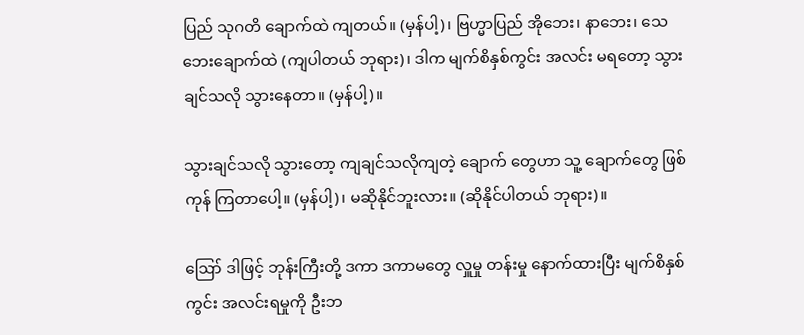ပြည် သုဂတိ ချောက်ထဲ ကျတယ်။ (မှန်ပါ့)၊ ဗြဟ္မာပြည် အိုဘေး၊ နာဘေး၊ သေဘေးချောက်ထဲ (ကျပါတယ် ဘုရား)၊ ဒါက မျက်စိနှစ်ကွင်း အလင်း မရတော့ သွားချင်သလို သွားနေတာ။ (မှန်ပါ့)။

သွားချင်သလို သွားတော့ ကျချင်သလိုကျတဲ့ ချောက် တွေဟာ သူ့ ချောက်တွေ ဖြစ်ကုန် ကြတာပေါ့။ (မှန်ပါ့)၊ မဆိုနိုင်ဘူးလား။ (ဆိုနိုင်ပါတယ် ဘုရား)။

ဪ ဒါဖြင့် ဘုန်းကြီးတို့ ဒကာ ဒကာမတွေ လှူမှု တန်းမှု နောက်ထားပြီး မျက်စိနှစ်ကွင်း အလင်းရမှုကို ဦးဘ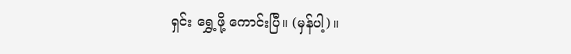ရှင်း ရွှေ့ဖို့ ကောင်းပြီ။ (မှန်ပါ့)။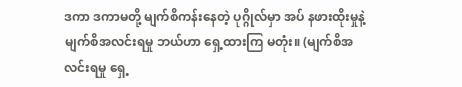ဒကာ ဒကာမတို့ မျက်စိကန်းနေတဲ့ ပုဂ္ဂိုလ်မှာ အပ် နဖားထိုးမှုနဲ့ မျက်စိအလင်းရမှု ဘယ်ဟာ ရှေ့ထားကြ မတုံး။ (မျက်စိအလင်းရမှု ရှေ့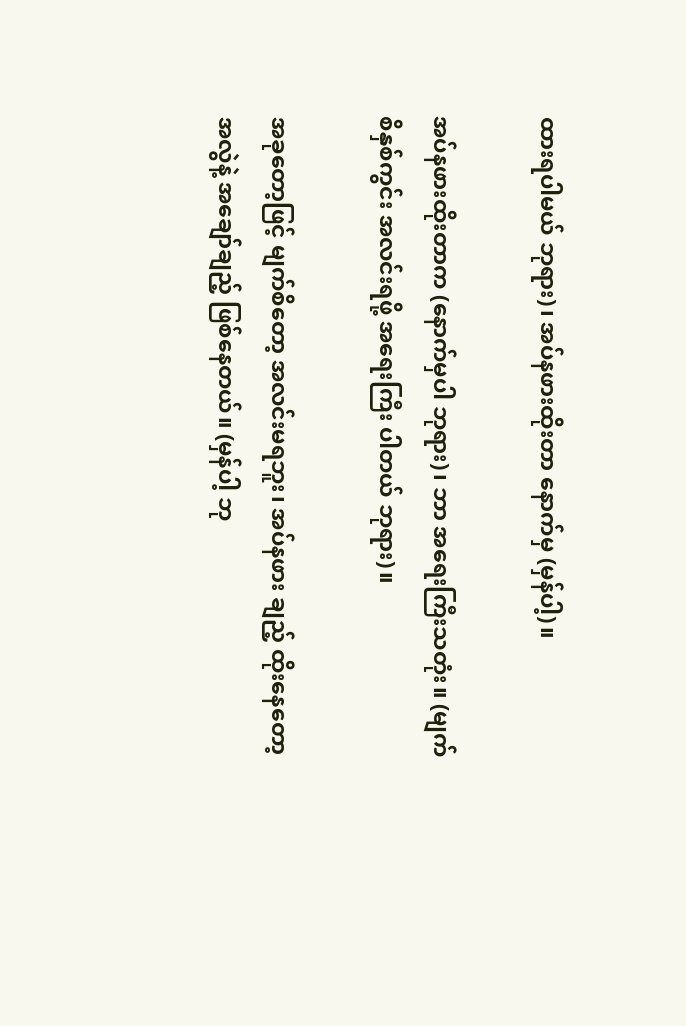ထားရပါမယ် ဘုရား)၊ အပ်နဖားထိုးတာ နောက်မှ (မှန်ပါ့)။

အပ်နဖားထိုးတာက (နောက်မှပါ ဘုရား)၊ ဘာ အရေးကြီးသတုံး။ (မျက်စိနှစ်ကွင်း အလင်းရဖို့ အရေးကြီး ပါတယ် ဘုရား)။

အခုတော့ဖြင့် မျက်စိတော့ အလင်းမရဘူး၊ အပ်နဖား ချည့် ထိုးနေတော့ အလွဲနဲ့ အချော်ချည့် ဖြစ်နေတယ်။ (မှန်ပါ့ ဘု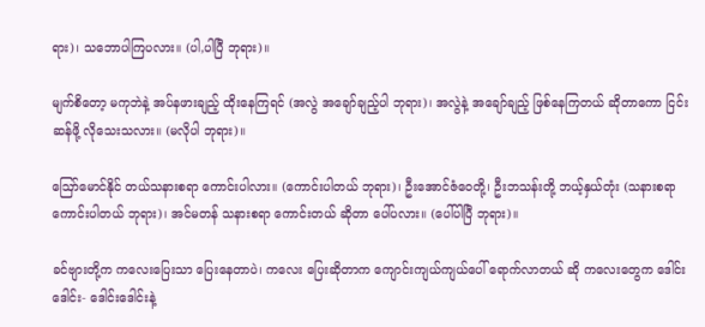ရား)၊ သဘောပါကြပလား။ (ပါ,ပါပြီ ဘုရား)။

မျက်စိတော့ မကုဘဲနဲ့ အပ်နဖားချည့် ထိုးနေကြရင် (အလွဲ အချော်ချည့်ပါ ဘုရား)၊ အလွဲနဲ့ အချော်ချည့် ဖြစ်နေကြတယ် ဆိုတာကော ငြင်းဆန်ဖို့ လိုသေးသလား။ (မလိုပါ ဘုရား)။

ဪမောင်နိုင် တယ်သနားစရာ ကောင်းပါလား။ (ကောင်းပါတယ် ဘုရား)၊ ဦးအောင်ဇံဝေတို့၊ ဦးဘသန်းတို့ ဘယ့်နှယ်တုံး (သနားစရာ ကောင်းပါတယ် ဘုရား)၊ အင်မတန် သနားစရာ ကောင်းတယ် ဆိုတာ ပေါ်ပလား။ (ပေါ်ပါပြီ ဘုရား)။

ခင်ဗျားတို့က ကလေးပြေးသာ ပြေးနေတာပဲ၊ ကလေး ပြေးဆိုတာက ကျောင်းကျယ်ကျယ်ပေါ် ရောက်လာတယ် ဆို ကလေးတွေက ဒေါင်းဒေါင်း- ဒေါင်းဒေါင်းနဲ့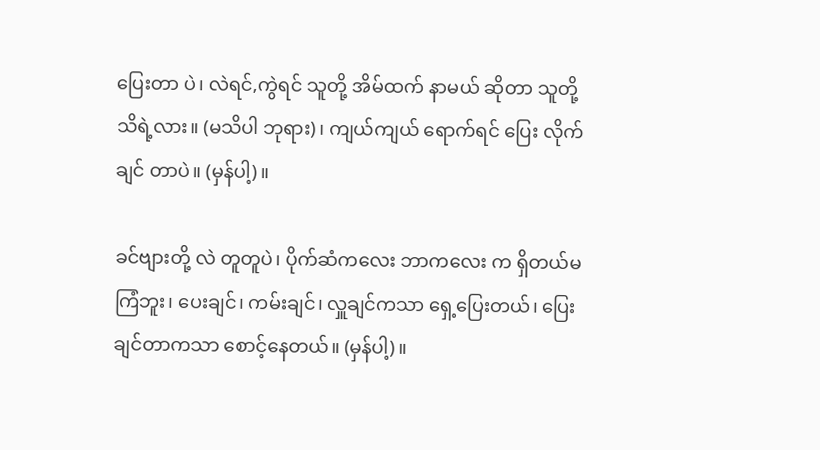ပြေးတာ ပဲ၊ လဲရင်,ကွဲရင် သူတို့ အိမ်ထက် နာမယ် ဆိုတာ သူတို့ သိရဲ့လား။ (မသိပါ ဘုရား)၊ ကျယ်ကျယ် ရောက်ရင် ပြေး လိုက်ချင် တာပဲ။ (မှန်ပါ့)။

ခင်ဗျားတို့ လဲ တူတူပဲ၊ ပိုက်ဆံကလေး ဘာကလေး က ရှိတယ်မကြံဘူး၊ ပေးချင်၊ ကမ်းချင်၊ လှူချင်ကသာ ရှေ့ပြေးတယ်၊ ပြေးချင်တာကသာ စောင့်နေတယ်။ (မှန်ပါ့)။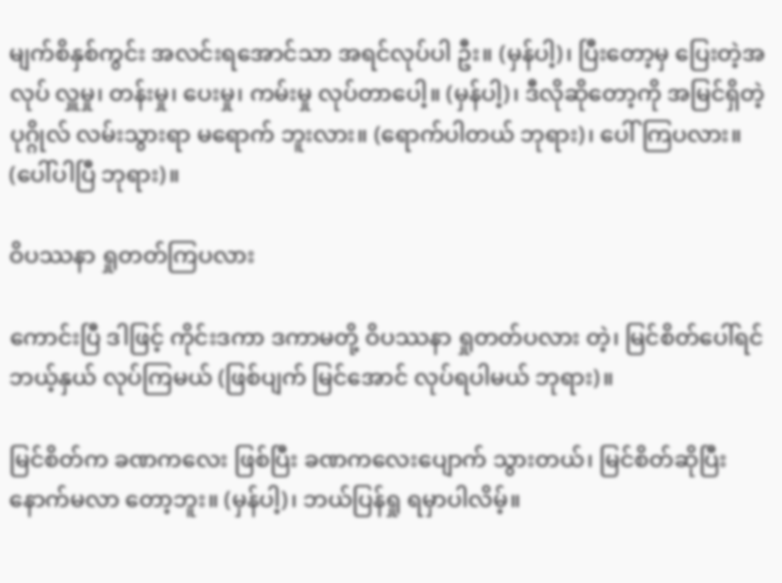မျက်စိနှစ်ကွင်း အလင်းရအောင်သာ အရင်လုပ်ပါ ဦး။ (မှန်ပါ့)၊ ပြီးတော့မှ ပြေးတဲ့အလုပ် လှူမှု၊ တန်းမှု၊ ပေးမှု၊ ကမ်းမှု လုပ်တာပေါ့။ (မှန်ပါ့)၊ ဒီလိုဆိုတော့ကို အမြင်ရှိတဲ့ ပုဂ္ဂိုလ် လမ်းသွားရာ မရောက် ဘူးလား။ (ရောက်ပါတယ် ဘုရား)၊ ပေါ်ကြပလား။ (ပေါ်ပါပြီ ဘုရား)။

ဝိပဿနာ ရှုတတ်ကြပလား

ကောင်းပြီ ဒါဖြင့် ကိုင်းဒကာ ဒကာမတို့ ဝိပဿနာ ရှုတတ်ပလား တဲ့၊ မြင်စိတ်ပေါ်ရင် ဘယ့်နှယ် လုပ်ကြမယ် (ဖြစ်ပျက် မြင်အောင် လုပ်ရပါမယ် ဘုရား)။

မြင်စိတ်က ခဏကလေး ဖြစ်ပြီး ခဏကလေးပျောက် သွားတယ်၊ မြင်စိတ်ဆိုပြီး နောက်မလာ တော့ဘူး။ (မှန်ပါ့)၊ ဘယ်ပြန်ရှု ရမှာပါလိမ့်။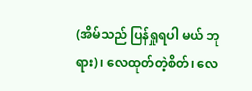(အိမ်သည် ပြန်ရှုရပါ မယ် ဘုရား)၊ လေထုတ်တဲ့စိတ်၊ လေ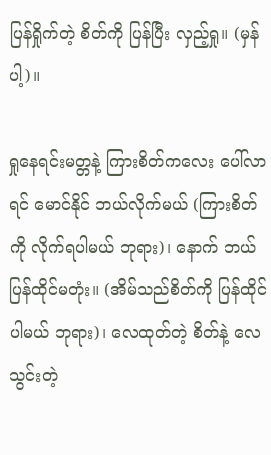ပြန်ရှိုက်တဲ့ စိတ်ကို ပြန်ပြီး လှည့်ရှု။ (မှန်ပါ့)။

ရှုနေရင်းမတ္တနဲ့ ကြားစိတ်ကလေး ပေါ်လာရင် မောင်နိုင် ဘယ်လိုက်မယ် (ကြားစိတ်ကို လိုက်ရပါမယ် ဘုရား)၊ နောက် ဘယ်ပြန်ထိုင်မတုံး။ (အိမ်သည်စိတ်ကို ပြန်ထိုင်ပါမယ် ဘုရား)၊ လေထုတ်တဲ့ စိတ်နဲ့ လေသွင်းတဲ့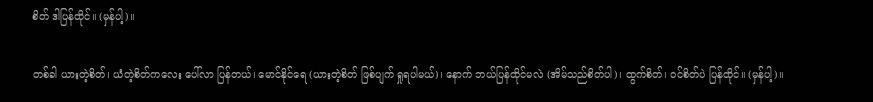စိတ် ဒါပြန်ထိုင်။ (မှန်ပါ့)။

တစ်ခါ ယားတဲ့စိတ်၊ ယံတဲ့စိတ်ကလေး ပေါ်လာ ပြန်တယ်၊ မောင်နိုင်ရေ (ယားတဲ့စိတ် ဖြစ်ပျက် ရှုရပါမယ်)၊ နောက် ဘယ်ပြန်ထိုင်မလဲ (အိမ်သည်စိတ်ပါ)၊ ထွက်စိတ်၊ ဝင်စိတ်ပဲ ပြန်ထိုင်။ (မှန်ပါ့)။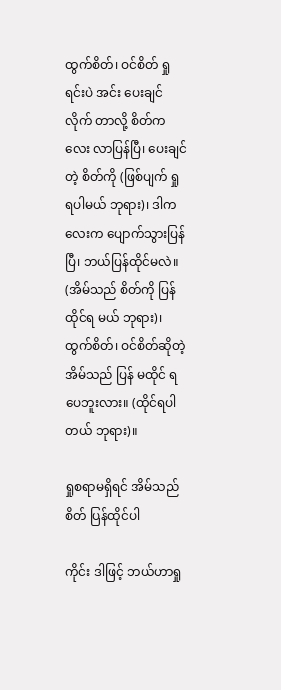ထွက်စိတ်၊ ဝင်စိတ် ရှုရင်းပဲ အင်း ပေးချင်လိုက် တာလို့ စိတ်ကလေး လာပြန်ပြီ၊ ပေးချင်တဲ့ စိတ်ကို (ဖြစ်ပျက် ရှုရပါမယ် ဘုရား)၊ ဒါကလေးက ပျောက်သွားပြန် ပြီ၊ ဘယ်ပြန်ထိုင်မလဲ။ (အိမ်သည် စိတ်ကို ပြန်ထိုင်ရ မယ် ဘုရား)၊ ထွက်စိတ်၊ ဝင်စိတ်ဆိုတဲ့ အိမ်သည် ပြန် မထိုင် ရပေဘူးလား။ (ထိုင်ရပါတယ် ဘုရား)။

ရှုစရာမရှိရင် အိမ်သည်စိတ် ပြန်ထိုင်ပါ

ကိုင်း ဒါဖြင့် ဘယ်ဟာရှု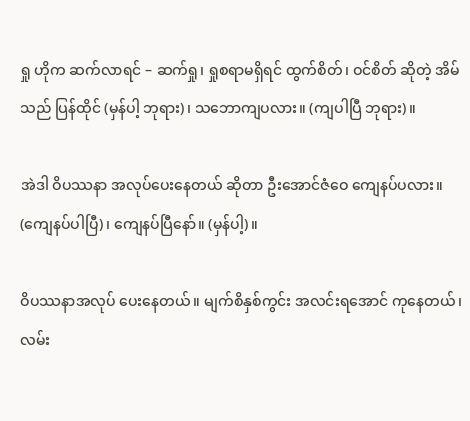ရှု ဟိုက ဆက်လာရင် – ဆက်ရှု၊ ရှုစရာမရှိရင် ထွက်စိတ်၊ ဝင်စိတ် ဆိုတဲ့ အိမ်သည် ပြန်ထိုင် (မှန်ပါ့ ဘုရား)၊ သဘောကျပလား။ (ကျပါပြီ ဘုရား)။

အဲဒါ ဝိပဿနာ အလုပ်ပေးနေတယ် ဆိုတာ ဦးအောင်ဇံဝေ ကျေနပ်ပလား။ (ကျေနပ်ပါပြီ)၊ ကျေနပ်ပြီနော်။ (မှန်ပါ့)။

ဝိပဿနာအလုပ် ပေးနေတယ်။ မျက်စိနှစ်ကွင်း အလင်းရအောင် ကုနေတယ်၊ လမ်း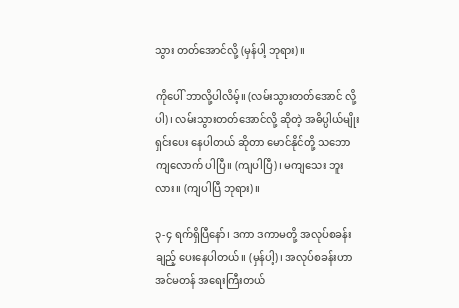သွား တတ်အောင်လို့ (မှန်ပါ့ ဘုရား)။

ကိုပေါ် ဘာလို့ပါလိမ့်။ (လမ်းသွားတတ်အောင် လို့ ပါ)၊ လမ်းသွားတတ်အောင်လို့ ဆိုတဲ့ အဓိပ္ပါယ်မျိုး ရှင်းပေး နေပါတယ် ဆိုတာ မောင်နိုင်တို့ သဘောကျလောက် ပါပြီ။ (ကျပါပြီ)၊ မကျသေး ဘူးလား။ (ကျပါပြီ ဘုရား)။

၃-၄ ရက်ရှိပြီနော်၊ ဒကာ ဒကာမတို့ အလုပ်စခန်း ချည့် ပေးနေပါတယ်။ (မှန်ပါ့)၊ အလုပ်စခန်းဟာ အင်မတန် အရေးကြီးတယ်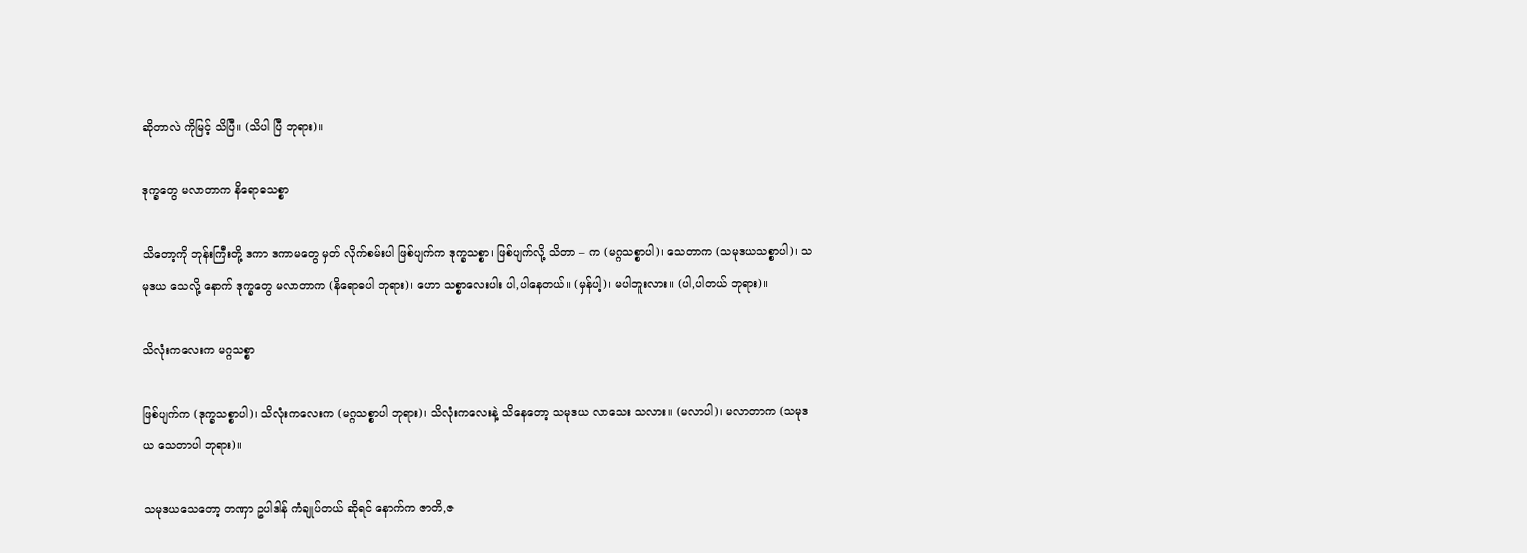ဆိုတာလဲ ကိုမြင့် သိပြီ။ (သိပါ ပြီ ဘုရား)။

ဒုက္ခတွေ မလာတာက နိရောဓသစ္စာ

သိတော့ကို ဘုန်းကြီးတို့ ဒကာ ဒကာမတွေ မှတ် လိုက်စမ်းပါ ဖြစ်ပျက်က ဒုက္ခသစ္စာ၊ ဖြစ်ပျက်လို့ သိတာ – က (မဂ္ဂသစ္စာပါ)၊ သေတာက (သမုဒယသစ္စာပါ)၊ သမုဒယ သေလို့ နောက် ဒုက္ခတွေ မလာတာက (နိရောဓပါ ဘုရား)၊ ဟော သစ္စာလေးပါး ပါ,ပါနေတယ်။ (မှန်ပါ့)၊ မပါဘူးလား။ (ပါ,ပါတယ် ဘုရား)။

သိလုံးကလေးက မဂ္ဂသစ္စာ

ဖြစ်ပျက်က (ဒုက္ခသစ္စာပါ)၊ သိလုံးကလေးက (မဂ္ဂသစ္စာပါ ဘုရား)၊ သိလုံးကလေးနဲ့ သိနေတော့ သမုဒယ လာသေး သလား။ (မလာပါ)၊ မလာတာက (သမုဒယ သေတာပါ ဘုရား)။

သမုဒယသေတော့ တဏှာ ဥပါဒါန် ကံချုပ်တယ် ဆိုရင် နောက်က ဇာတိ,ဇ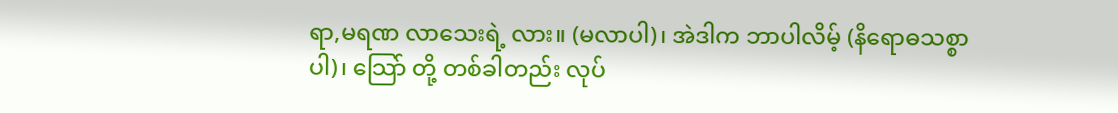ရာ,မရဏ လာသေးရဲ့ လား။ (မလာပါ)၊ အဲဒါက ဘာပါလိမ့် (နိရောဓသစ္စာပါ)၊ သြော် တို့ တစ်ခါတည်း လုပ်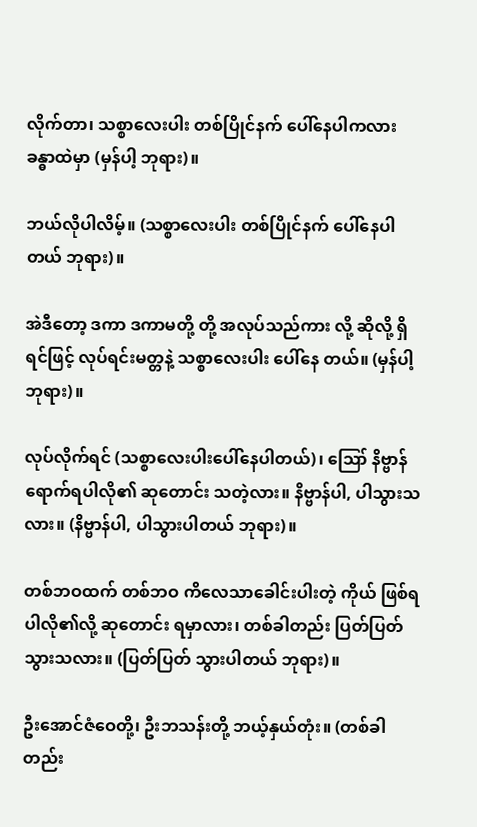လိုက်တာ၊ သစ္စာလေးပါး တစ်ပြိုင်နက် ပေါ်နေပါကလား ခန္ဓာထဲမှာ (မှန်ပါ့ ဘုရား)။

ဘယ်လိုပါလိမ့်။ (သစ္စာလေးပါး တစ်ပြိုင်နက် ပေါ်နေပါတယ် ဘုရား)။

အဲဒီတော့ ဒကာ ဒကာမတို့ တို့ အလုပ်သည်ကား လို့ ဆိုလို့ ရှိရင်ဖြင့် လုပ်ရင်းမတ္တနဲ့ သစ္စာလေးပါး ပေါ်နေ တယ်။ (မှန်ပါ့ ဘုရား)။

လုပ်လိုက်ရင် (သစ္စာလေးပါးပေါ်နေပါတယ်)၊ ဪ နိဗ္ဗာန် ရောက်ရပါလို၏ ဆုတောင်း သတဲ့လား။ နိဗ္ဗာန်ပါ, ပါသွားသလား။ (နိဗ္ဗာန်ပါ, ပါသွားပါတယ် ဘုရား)။

တစ်ဘဝထက် တစ်ဘဝ ကိလေသာခေါင်းပါးတဲ့ ကိုယ် ဖြစ်ရပါလို၏လို့ ဆုတောင်း ရမှာလား၊ တစ်ခါတည်း ပြတ်ပြတ် သွားသလား။ (ပြတ်ပြတ် သွားပါတယ် ဘုရား)။

ဦးအောင်ဇံဝေတို့၊ ဦးဘသန်းတို့ ဘယ့်နှယ်တုံး။ (တစ်ခါတည်း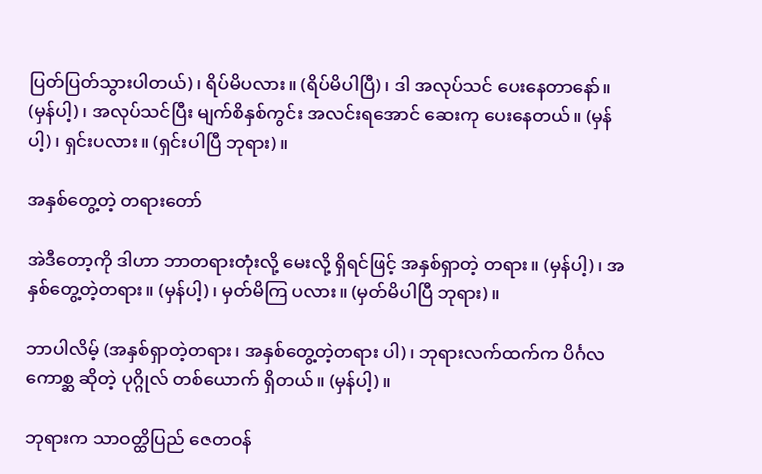ပြတ်ပြတ်သွားပါတယ်)၊ ရိပ်မိပလား။ (ရိပ်မိပါပြီ)၊ ဒါ အလုပ်သင် ပေးနေတာနော်။ (မှန်ပါ့)၊ အလုပ်သင်ပြီး မျက်စိနှစ်ကွင်း အလင်းရအောင် ဆေးကု ပေးနေတယ်။ (မှန်ပါ့)၊ ရှင်းပလား။ (ရှင်းပါပြီ ဘုရား)။

အနှစ်တွေ့တဲ့ တရားတော်

အဲဒီတော့ကို ဒါဟာ ဘာတရားတုံးလို့ မေးလို့ ရှိရင်ဖြင့် အနှစ်ရှာတဲ့ တရား။ (မှန်ပါ့)၊ အနှစ်တွေ့တဲ့တရား။ (မှန်ပါ့)၊ မှတ်မိကြ ပလား။ (မှတ်မိပါပြီ ဘုရား)။

ဘာပါလိမ့် (အနှစ်ရှာတဲ့တရား၊ အနှစ်တွေ့တဲ့တရား ပါ)၊ ဘုရားလက်ထက်က ပိင်္ဂလကောစ္ဆ ဆိုတဲ့ ပုဂ္ဂိုလ် တစ်ယောက် ရှိတယ်။ (မှန်ပါ့)။

ဘုရားက သာဝတ္ထိပြည် ဇေတဝန်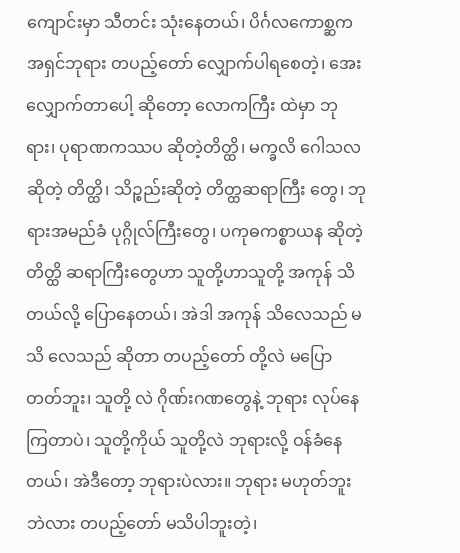ကျောင်းမှာ သီတင်း သုံးနေတယ်၊ ပိင်္ဂလကောစ္ဆက အရှင်ဘုရား တပည့်တော် လျှောက်ပါရစေတဲ့၊ အေး လျှောက်တာပေါ့ ဆိုတော့ လောကကြီး ထဲမှာ ဘုရား၊ ပုရာဏကဿပ ဆိုတဲ့တိတ္ထိ၊ မက္ခလိ ဂေါသလ ဆိုတဲ့ တိတ္ထိ၊ သိဉ္စည်းဆိုတဲ့ တိတ္ထဆရာကြီး တွေ၊ ဘုရားအမည်ခံ ပုဂ္ဂိုလ်ကြီးတွေ၊ ပကုဓကစ္စာယန ဆိုတဲ့ တိတ္ထိ ဆရာကြီးတွေဟာ သူတို့ဟာသူတို့ အကုန် သိတယ်လို့ ပြောနေတယ်၊ အဲဒါ အကုန် သိလေသည် မသိ လေသည် ဆိုတာ တပည့်တော် တို့လဲ မပြောတတ်ဘူး၊ သူတို့ လဲ ဂိုဏ်းဂဏတွေနဲ့ ဘုရား လုပ်နေကြတာပဲ၊ သူတို့ကိုယ် သူတို့လဲ ဘုရားလို့ ဝန်ခံနေတယ်၊ အဲဒီတော့ ဘုရားပဲလား။ ဘုရား မဟုတ်ဘူးဘဲလား တပည့်တော် မသိပါဘူးတဲ့၊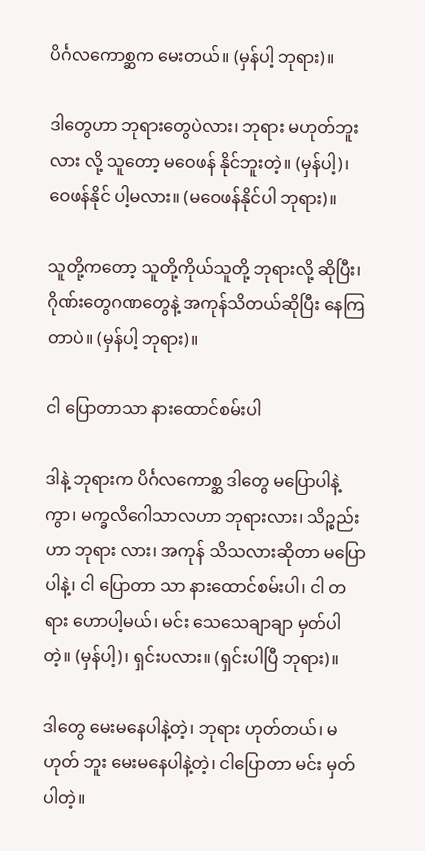ပိင်္ဂလကောစ္ဆက မေးတယ်။ (မှန်ပါ့ ဘုရား)။

ဒါတွေဟာ ဘုရားတွေပဲလား၊ ဘုရား မဟုတ်ဘူးလား လို့ သူတော့ မဝေဖန် နိုင်ဘူးတဲ့။ (မှန်ပါ့)၊ ဝေဖန်နိုင် ပါ့မလား။ (မဝေဖန်နိုင်ပါ ဘုရား)။

သူတို့ကတော့ သူတို့ကိုယ်သူတို့ ဘုရားလို့ ဆိုပြီး၊ ဂိုဏ်းတွေဂဏတွေနဲ့ အကုန်သိတယ်ဆိုပြီး နေကြတာပဲ။ (မှန်ပါ့ ဘုရား)။

ငါ ပြောတာသာ နားထောင်စမ်းပါ

ဒါနဲ့ ဘုရားက ပိင်္ဂလကောစ္ဆ ဒါတွေ မပြောပါနဲ့ ကွာ၊ မက္ခလိဂေါသာလဟာ ဘုရားလား၊ သိဉ္စည်းဟာ ဘုရား လား၊ အကုန် သိသလားဆိုတာ မပြောပါနဲ့၊ ငါ ပြောတာ သာ နားထောင်စမ်းပါ၊ ငါ တရား ဟောပါ့မယ်၊ မင်း သေသေချာချာ မှတ်ပါတဲ့။ (မှန်ပါ့)၊ ရှင်းပလား။ (ရှင်းပါပြီ ဘုရား)။

ဒါတွေ မေးမနေပါနဲ့တဲ့၊ ဘုရား ဟုတ်တယ်၊ မဟုတ် ဘူး မေးမနေပါနဲ့တဲ့၊ ငါပြောတာ မင်း မှတ်ပါတဲ့။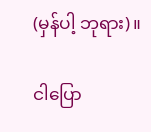(မှန်ပါ့ ဘုရား)။

ငါပြော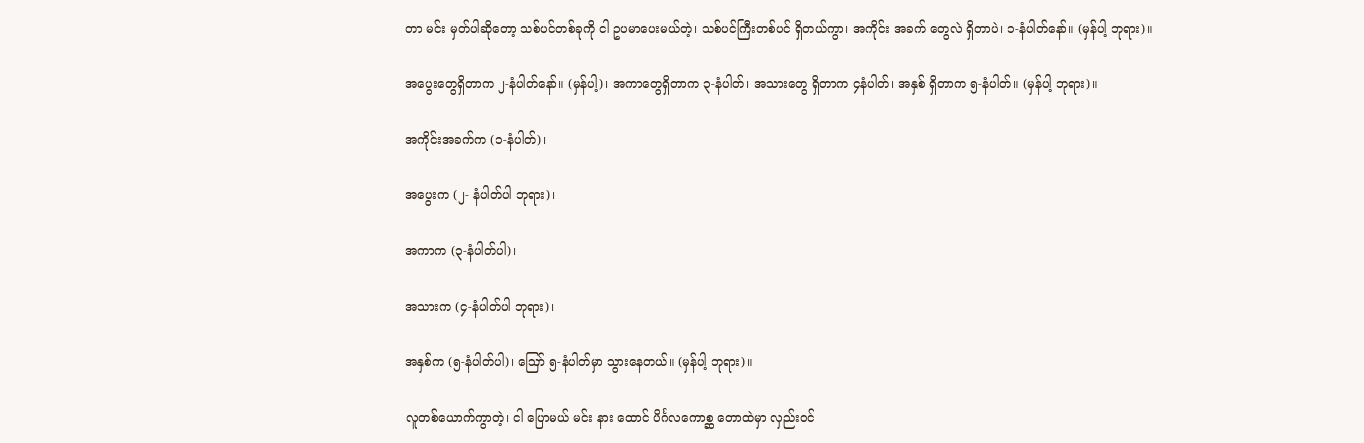တာ မင်း မှတ်ပါဆိုတော့ သစ်ပင်တစ်ခုကို ငါ ဥပမာပေးမယ်တဲ့၊ သစ်ပင်ကြီးတစ်ပင် ရှိတယ်ကွာ၊ အကိုင်း အခက် တွေလဲ ရှိတာပဲ၊ ၁-နံပါတ်နော်။ (မှန်ပါ့ ဘုရား)။

အပွေးတွေရှိတာက ၂-နံပါတ်နော်။ (မှန်ပါ့)၊ အကာတွေရှိတာက ၃-နံပါတ်၊ အသားတွေ ရှိတာက ၄နံပါတ်၊ အနှစ် ရှိတာက ၅-နံပါတ်။ (မှန်ပါ့ ဘုရား)။

အကိုင်းအခက်က (၁-နံပါတ်)၊

အပွေးက (၂- နံပါတ်ပါ ဘုရား)၊

အကာက (၃-နံပါတ်ပါ)၊

အသားက (၄-နံပါတ်ပါ ဘုရား)၊

အနှစ်က (၅-နံပါတ်ပါ)၊ ဪ ၅-နံပါတ်မှာ သွားနေတယ်။ (မှန်ပါ့ ဘုရား)။

လူတစ်ယောက်ကွာတဲ့၊ ငါ ပြောမယ် မင်း နား ထောင် ပိင်္ဂလကောစ္ဆ တောထဲမှာ လှည်းဝင်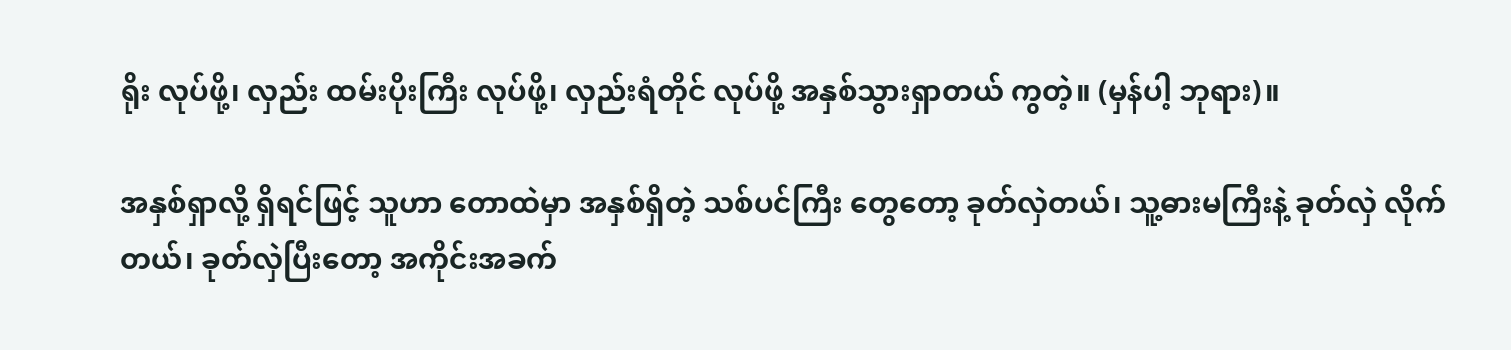ရိုး လုပ်ဖို့၊ လှည်း ထမ်းပိုးကြီး လုပ်ဖို့၊ လှည်းရံတိုင် လုပ်ဖို့ အနှစ်သွားရှာတယ် ကွတဲ့။ (မှန်ပါ့ ဘုရား)။

အနှစ်ရှာလို့ ရှိရင်ဖြင့် သူဟာ တောထဲမှာ အနှစ်ရှိတဲ့ သစ်ပင်ကြီး တွေတော့ ခုတ်လှဲတယ်၊ သူ့ဓားမကြီးနဲ့ ခုတ်လှဲ လိုက်တယ်၊ ခုတ်လှဲပြီးတော့ အကိုင်းအခက်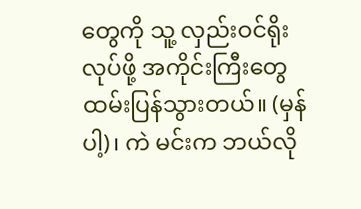တွေကို သူ့ လှည်းဝင်ရိုး လုပ်ဖို့ အကိုင်းကြီးတွေ ထမ်းပြန်သွားတယ်။ (မှန်ပါ့)၊ ကဲ မင်းက ဘယ်လို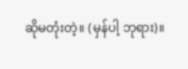ဆိုမတုံးတဲ့။ (မှန်ပါ့ ဘုရား)။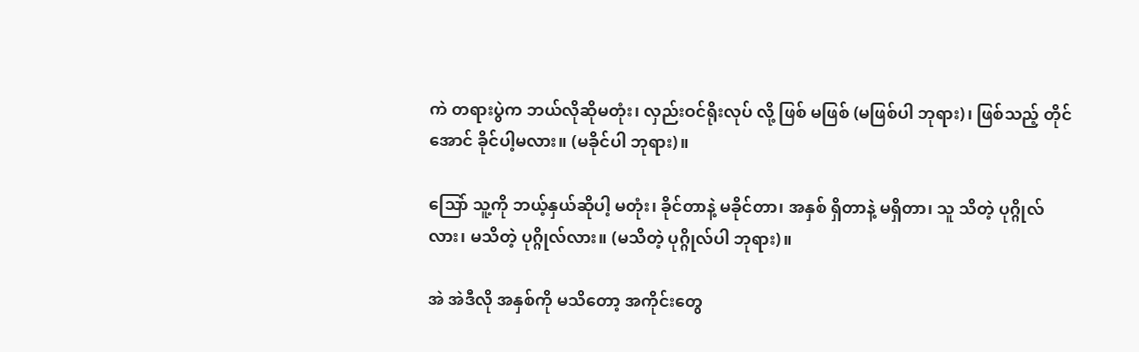ကဲ တရားပွဲက ဘယ်လိုဆိုမတုံး၊ လှည်းဝင်ရိုးလုပ် လို့ ဖြစ် မဖြစ် (မဖြစ်ပါ ဘုရား)၊ ဖြစ်သည့် တိုင်အောင် ခိုင်ပါ့မလား။ (မခိုင်ပါ ဘုရား)။

သြော် သူ့ကို ဘယ့်နှယ်ဆိုပါ့ မတုံး၊ ခိုင်တာနဲ့ မခိုင်တာ၊ အနှစ် ရှိတာနဲ့ မရှိတာ၊ သူ သိတဲ့ ပုဂ္ဂိုလ်လား၊ မသိတဲ့ ပုဂ္ဂိုလ်လား။ (မသိတဲ့ ပုဂ္ဂိုလ်ပါ ဘုရား)။

အဲ အဲဒီလို အနှစ်ကို မသိတော့ အကိုင်းတွေ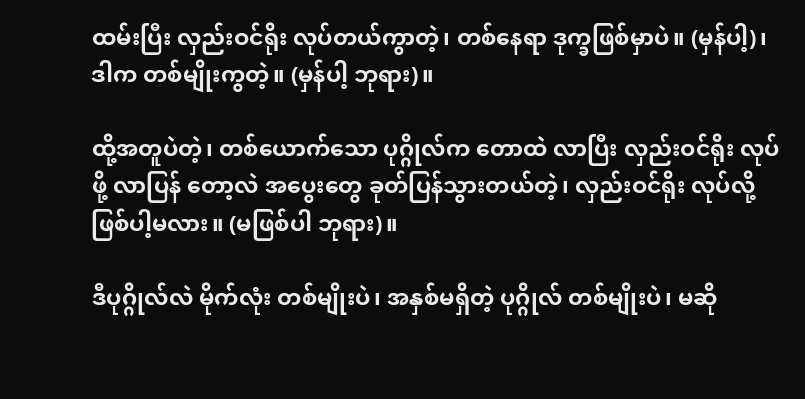ထမ်းပြီး လှည်းဝင်ရိုး လုပ်တယ်ကွာတဲ့၊ တစ်နေရာ ဒုက္ခဖြစ်မှာပဲ။ (မှန်ပါ့)၊ ဒါက တစ်မျိုးကွတဲ့။ (မှန်ပါ့ ဘုရား)။

ထို့အတူပဲတဲ့၊ တစ်ယောက်သော ပုဂ္ဂိုလ်က တောထဲ လာပြီး လှည်းဝင်ရိုး လုပ်ဖို့ လာပြန် တော့လဲ အပွေးတွေ ခုတ်ပြန်သွားတယ်တဲ့၊ လှည်းဝင်ရိုး လုပ်လို့ ဖြစ်ပါ့မလား။ (မဖြစ်ပါ ဘုရား)။

ဒီပုဂ္ဂိုလ်လဲ မိုက်လုံး တစ်မျိုးပဲ၊ အနှစ်မရှိတဲ့ ပုဂ္ဂိုလ် တစ်မျိုးပဲ၊ မဆို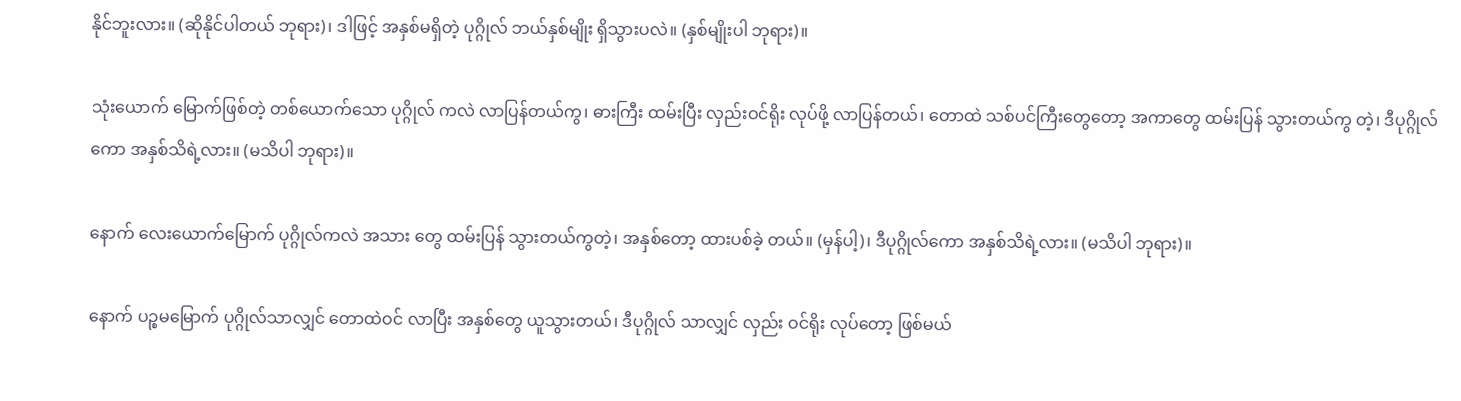နိုင်ဘူးလား။ (ဆိုနိုင်ပါတယ် ဘုရား)၊ ဒါဖြင့် အနှစ်မရှိတဲ့ ပုဂ္ဂိုလ် ဘယ်နှစ်မျိုး ရှိသွားပလဲ။ (နှစ်မျိုးပါ ဘုရား)။

သုံးယောက် မြောက်ဖြစ်တဲ့ တစ်ယောက်သော ပုဂ္ဂိုလ် ကလဲ လာပြန်တယ်ကွ၊ ဓားကြီး ထမ်းပြီး လှည်းဝင်ရိုး လုပ်ဖို့ လာပြန်တယ်၊ တောထဲ သစ်ပင်ကြီးတွေတော့ အကာတွေ ထမ်းပြန် သွားတယ်ကွ တဲ့၊ ဒီပုဂ္ဂိုလ်ကော အနှစ်သိရဲ့လား။ (မသိပါ ဘုရား)။

နောက် လေးယောက်မြောက် ပုဂ္ဂိုလ်ကလဲ အသား တွေ ထမ်းပြန် သွားတယ်ကွတဲ့၊ အနှစ်တော့ ထားပစ်ခဲ့ တယ်။ (မှန်ပါ့)၊ ဒီပုဂ္ဂိုလ်ကော အနှစ်သိရဲ့လား။ (မသိပါ ဘုရား)။

နောက် ပဉ္စမမြောက် ပုဂ္ဂိုလ်သာလျှင် တောထဲဝင် လာပြီး အနှစ်တွေ ယူသွားတယ်၊ ဒီပုဂ္ဂိုလ် သာလျှင် လှည်း ဝင်ရိုး လုပ်တော့ ဖြစ်မယ်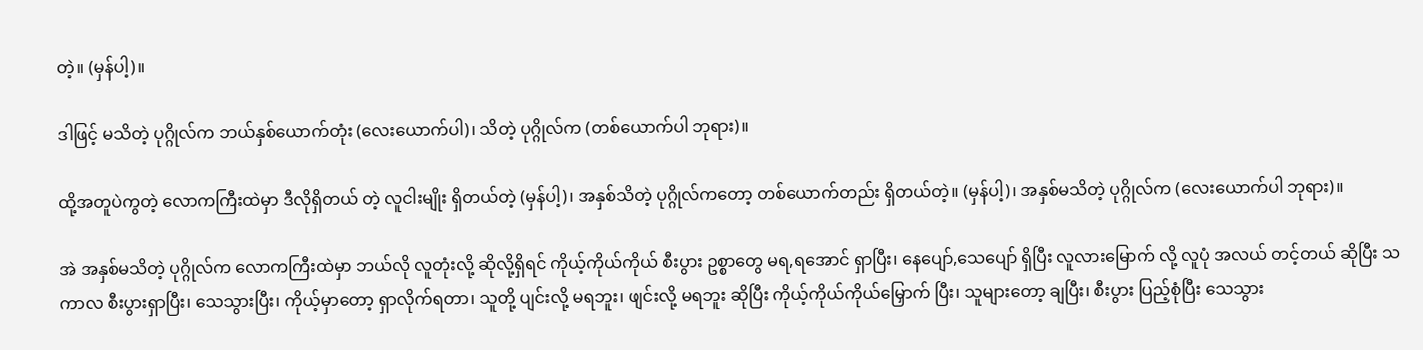တဲ့။ (မှန်ပါ့)။

ဒါဖြင့် မသိတဲ့ ပုဂ္ဂိုလ်က ဘယ်နှစ်ယောက်တုံး (လေးယောက်ပါ)၊ သိတဲ့ ပုဂ္ဂိုလ်က (တစ်ယောက်ပါ ဘုရား)။

ထို့အတူပဲကွတဲ့ လောကကြီးထဲမှာ ဒီလိုရှိတယ် တဲ့ လူငါးမျိုး ရှိတယ်တဲ့ (မှန်ပါ့)၊ အနှစ်သိတဲ့ ပုဂ္ဂိုလ်ကတော့ တစ်ယောက်တည်း ရှိတယ်တဲ့။ (မှန်ပါ့)၊ အနှစ်မသိတဲ့ ပုဂ္ဂိုလ်က (လေးယောက်ပါ ဘုရား)။

အဲ အနှစ်မသိတဲ့ ပုဂ္ဂိုလ်က လောကကြီးထဲမှာ ဘယ်လို လူတုံးလို့ ဆိုလို့ရှိရင် ကိုယ့်ကိုယ်ကိုယ် စီးပွား ဥစ္စာတွေ မရ,ရအောင် ရှာပြီး၊ နေပျော်,သေပျော် ရှိပြီး လူလားမြောက် လို့ လူပုံ အလယ် တင့်တယ် ဆိုပြီး သကာလ စီးပွားရှာပြီး၊ သေသွားပြီး၊ ကိုယ့်မှာတော့ ရှာလိုက်ရတာ၊ သူတို့ ပျင်းလို့ မရဘူး၊ ဖျင်းလို့ မရဘူး ဆိုပြီး ကိုယ့်ကိုယ်ကိုယ်မြှောက် ပြီး၊ သူများတော့ ချပြီး၊ စီးပွား ပြည့်စုံပြီး သေသွား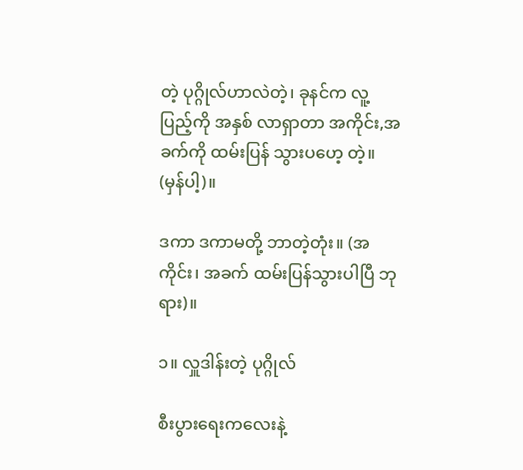တဲ့ ပုဂ္ဂိုလ်ဟာလဲတဲ့၊ ခုနင်က လူ့ပြည့်ကို အနှစ် လာရှာတာ အကိုင်း,အခက်ကို ထမ်းပြန် သွားပဟေ့ တဲ့။ (မှန်ပါ့)။

ဒကာ ဒကာမတို့ ဘာတဲ့တုံး။ (အကိုင်း၊ အခက် ထမ်းပြန်သွားပါပြီ ဘုရား)။

၁။ လှူဒါန်းတဲ့ ပုဂ္ဂိုလ်

စီးပွားရေးကလေးနဲ့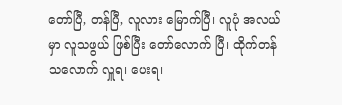တော်ပြီ, တန်ပြီ, လူလား မြောက်ပြီ၊ လူပုံ အလယ်မှာ လူသဖွယ် ဖြစ်ပြီး တော်လောက် ပြီ၊ ထိုက်တန် သလောက် လှူရ၊ ပေးရ၊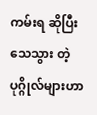ကမ်းရ ဆိုပြီး သေသွား တဲ့ ပုဂ္ဂိုလ်များဟာ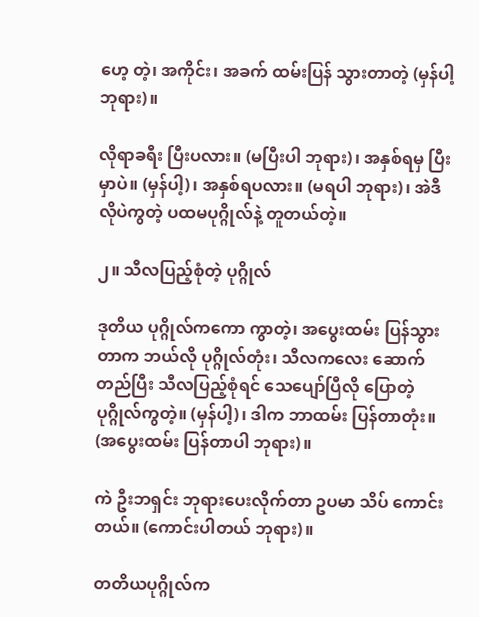ဟေ့ တဲ့၊ အကိုင်း၊ အခက် ထမ်းပြန် သွားတာတဲ့ (မှန်ပါ့ ဘုရား)။

လိုရာခရီး ပြီးပလား။ (မပြီးပါ ဘုရား)၊ အနှစ်ရမှ ပြီးမှာပဲ။ (မှန်ပါ့)၊ အနှစ်ရပလား။ (မရပါ ဘုရား)၊ အဲဒီလိုပဲကွတဲ့ ပထမပုဂ္ဂိုလ်နဲ့ တူတယ်တဲ့။

၂။ သီလပြည့်စုံတဲ့ ပုဂ္ဂိုလ်

ဒုတိယ ပုဂ္ဂိုလ်ကကော ကွာတဲ့၊ အပွေးထမ်း ပြန်သွား တာက ဘယ်လို ပုဂ္ဂိုလ်တုံး၊ သီလကလေး ဆောက်တည်ပြီး သီလပြည့်စုံရင် သေပျော်ပြီလို ပြောတဲ့ ပုဂ္ဂိုလ်ကွတဲ့။ (မှန်ပါ့)၊ ဒါက ဘာထမ်း ပြန်တာတုံး။ (အပွေးထမ်း ပြန်တာပါ ဘုရား)။

ကဲ ဦးဘရှင်း ဘုရားပေးလိုက်တာ ဥပမာ သိပ် ကောင်းတယ်။ (ကောင်းပါတယ် ဘုရား)။

တတိယပုဂ္ဂိုလ်က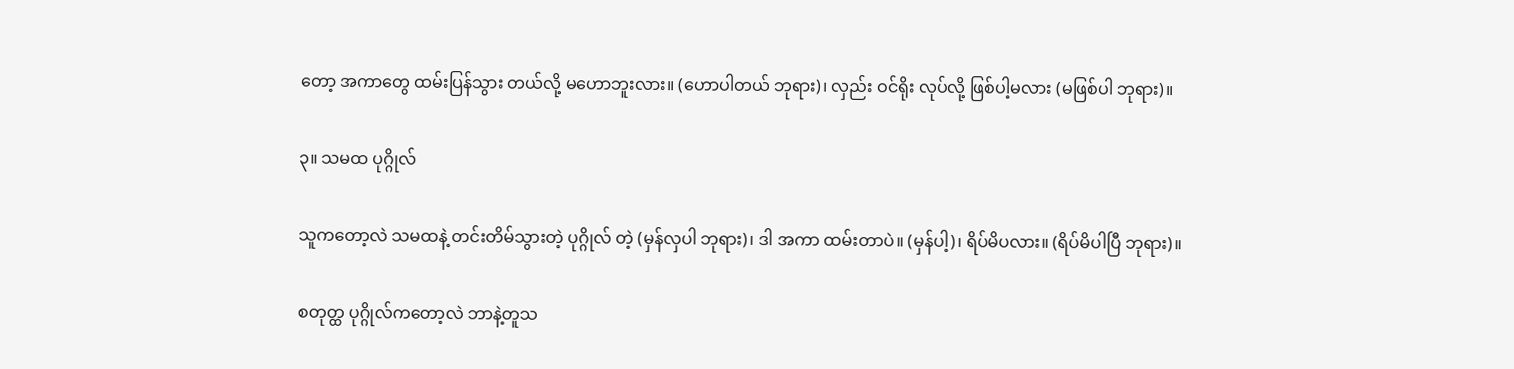တော့ အကာတွေ ထမ်းပြန်သွား တယ်လို့ မဟောဘူးလား။ (ဟောပါတယ် ဘုရား)၊ လှည်း ဝင်ရိုး လုပ်လို့ ဖြစ်ပါ့မလား (မဖြစ်ပါ ဘုရား)။

၃။ သမထ ပုဂ္ဂိုလ်

သူကတော့လဲ သမထနဲ့ တင်းတိမ်သွားတဲ့ ပုဂ္ဂိုလ် တဲ့ (မှန်လှပါ ဘုရား)၊ ဒါ အကာ ထမ်းတာပဲ။ (မှန်ပါ့)၊ ရိပ်မိပလား။ (ရိပ်မိပါပြီ ဘုရား)။

စတုတ္ထ ပုဂ္ဂိုလ်ကတော့လဲ ဘာနဲ့တူသ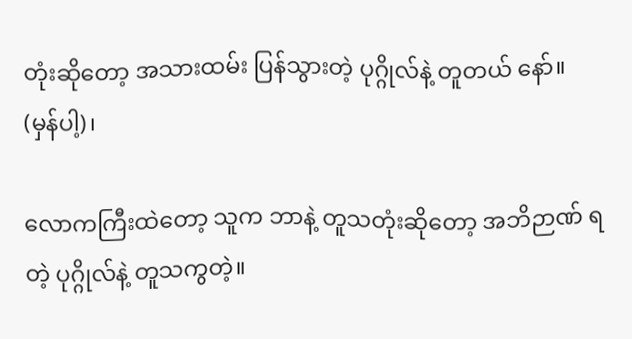တုံးဆိုတော့ အသားထမ်း ပြန်သွားတဲ့ ပုဂ္ဂိုလ်နဲ့ တူတယ် နော်။ (မှန်ပါ့)၊

လောကကြီးထဲတော့ သူက ဘာနဲ့ တူသတုံးဆိုတော့ အဘိဉာဏ် ရတဲ့ ပုဂ္ဂိုလ်နဲ့ တူသကွတဲ့။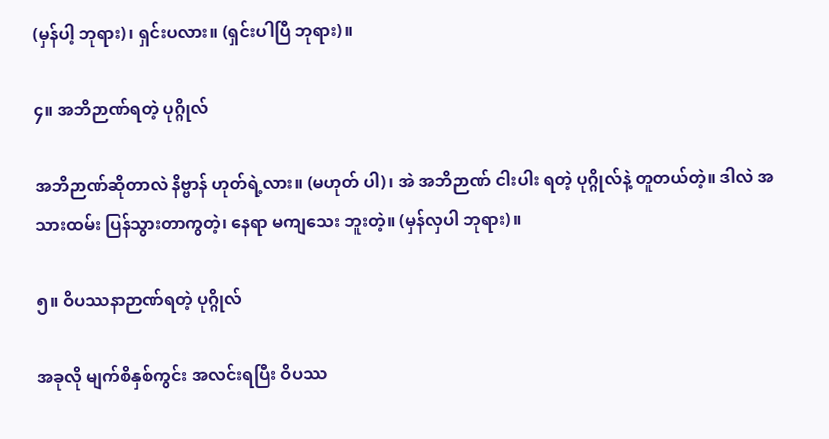(မှန်ပါ့ ဘုရား)၊ ရှင်းပလား။ (ရှင်းပါပြီ ဘုရား)။

၄။ အဘိဉာဏ်ရတဲ့ ပုဂ္ဂိုလ်

အဘိဉာဏ်ဆိုတာလဲ နိဗ္ဗာန် ဟုတ်ရဲ့လား။ (မဟုတ် ပါ)၊ အဲ အဘိဉာဏ် ငါးပါး ရတဲ့ ပုဂ္ဂိုလ်နဲ့ တူတယ်တဲ့။ ဒါလဲ အသားထမ်း ပြန်သွားတာကွတဲ့၊ နေရာ မကျသေး ဘူးတဲ့။ (မှန်လှပါ ဘုရား)။

၅။ ဝိပဿနာဉာဏ်ရတဲ့ ပုဂ္ဂိုလ်

အခုလို မျက်စိနှစ်ကွင်း အလင်းရပြီး ဝိပဿ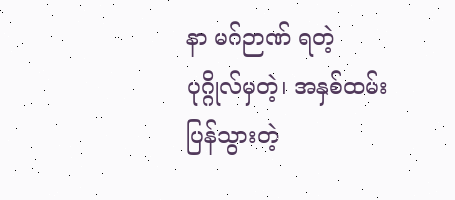နာ မဂ်ဉာဏ် ရတဲ့ ပုဂ္ဂိုလ်မှတဲ့၊ အနှစ်ထမ်း ပြန်သွားတဲ့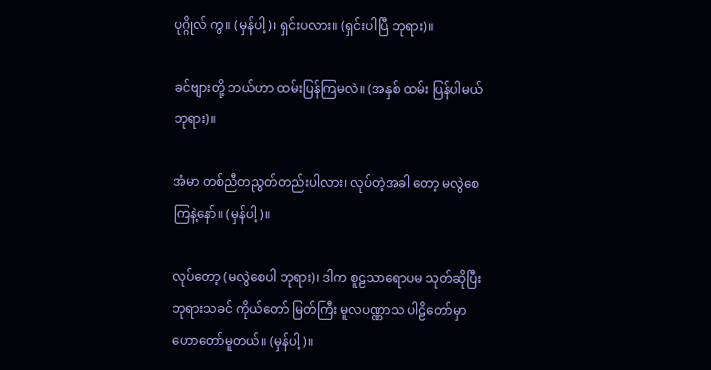ပုဂ္ဂိုလ် ကွ။ (မှန်ပါ့)၊ ရှင်းပလား။ (ရှင်းပါပြီ ဘုရား)။

ခင်ဗျားတို့ ဘယ်ဟာ ထမ်းပြန်ကြမလဲ။ (အနှစ် ထမ်း ပြန်ပါမယ် ဘုရား)။

အံမာ တစ်ညီတညွတ်တည်းပါလား၊ လုပ်တဲ့အခါ တော့ မလွဲစေကြနဲ့နော်။ (မှန်ပါ့)။

လုပ်တော့ (မလွဲစေပါ ဘုရား)၊ ဒါက စူဠသာရောပမ သုတ်ဆိုပြီး ဘုရားသခင် ကိုယ်တော် မြတ်ကြီး မူလပဏ္ဏာသ ပါဠိတော်မှာ ဟောတော်မူတယ်။ (မှန်ပါ့)။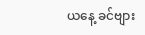ယနေ့ ခင်ဗျား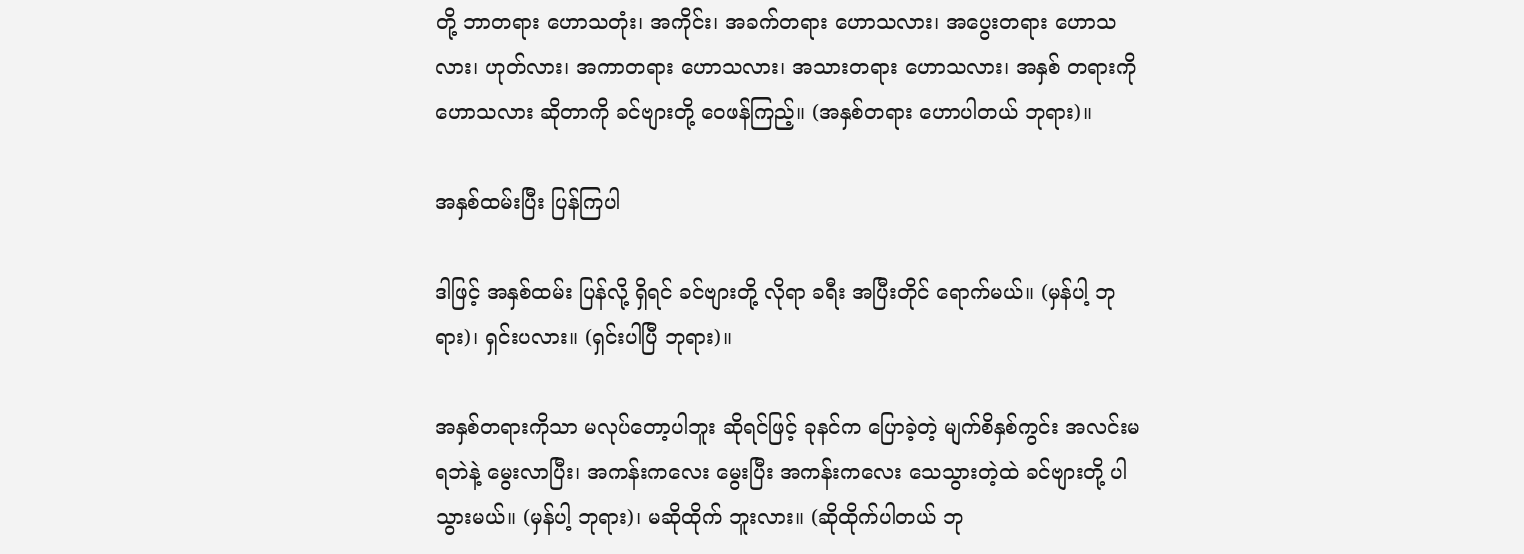တို့ ဘာတရား ဟောသတုံး၊ အကိုင်း၊ အခက်တရား ဟောသလား၊ အပွေးတရား ဟောသလား၊ ဟုတ်လား၊ အကာတရား ဟောသလား၊ အသားတရား ဟောသလား၊ အနှစ် တရားကို ဟောသလား ဆိုတာကို ခင်ဗျားတို့ ဝေဖန်ကြည့်။ (အနှစ်တရား ဟောပါတယ် ဘုရား)။

အနှစ်ထမ်းပြီး ပြန်ကြပါ

ဒါဖြင့် အနှစ်ထမ်း ပြန်လို့ ရှိရင် ခင်ဗျားတို့ လိုရာ ခရီး အပြီးတိုင် ရောက်မယ်။ (မှန်ပါ့ ဘုရား)၊ ရှင်းပလား။ (ရှင်းပါပြီ ဘုရား)။

အနှစ်တရားကိုသာ မလုပ်တော့ပါဘူး ဆိုရင်ဖြင့် ခုနင်က ပြောခဲ့တဲ့ မျက်စိနှစ်ကွင်း အလင်းမရဘဲနဲ့ မွေးလာပြီး၊ အကန်းကလေး မွေးပြီး အကန်းကလေး သေသွားတဲ့ထဲ ခင်ဗျားတို့ ပါသွားမယ်။ (မှန်ပါ့ ဘုရား)၊ မဆိုထိုက် ဘူးလား။ (ဆိုထိုက်ပါတယ် ဘု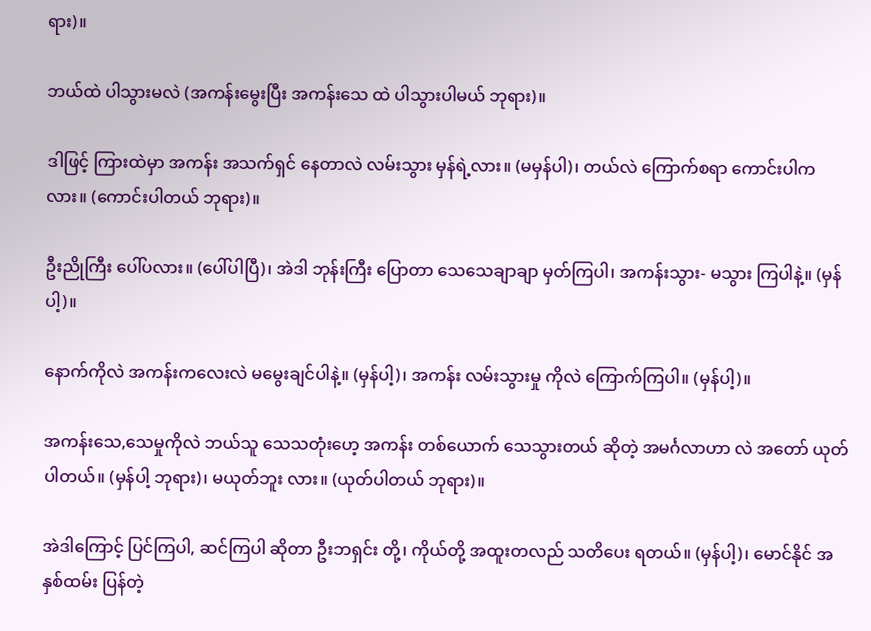ရား)။

ဘယ်ထဲ ပါသွားမလဲ (အကန်းမွေးပြီး အကန်းသေ ထဲ ပါသွားပါမယ် ဘုရား)။

ဒါဖြင့် ကြားထဲမှာ အကန်း အသက်ရှင် နေတာလဲ လမ်းသွား မှန်ရဲ့လား။ (မမှန်ပါ)၊ တယ်လဲ ကြောက်စရာ ကောင်းပါကလား။ (ကောင်းပါတယ် ဘုရား)။

ဦးညိုကြီး ပေါ်ပလား။ (ပေါ်ပါပြီ)၊ အဲဒါ ဘုန်းကြီး ပြောတာ သေသေချာချာ မှတ်ကြပါ၊ အကန်းသွား- မသွား ကြပါနဲ့။ (မှန်ပါ့)။

နောက်ကိုလဲ အကန်းကလေးလဲ မမွေးချင်ပါနဲ့။ (မှန်ပါ့)၊ အကန်း လမ်းသွားမှု ကိုလဲ ကြောက်ကြပါ။ (မှန်ပါ့)။

အကန်းသေ,သေမှုကိုလဲ ဘယ်သူ သေသတုံးဟေ့ အကန်း တစ်ယောက် သေသွားတယ် ဆိုတဲ့ အမင်္ဂလာဟာ လဲ အတော် ယုတ်ပါတယ်။ (မှန်ပါ့ ဘုရား)၊ မယုတ်ဘူး လား။ (ယုတ်ပါတယ် ဘုရား)။

အဲဒါကြောင့် ပြင်ကြပါ, ဆင်ကြပါ ဆိုတာ ဦးဘရှင်း တို့၊ ကိုယ်တို့ အထူးတလည် သတိပေး ရတယ်။ (မှန်ပါ့)၊ မောင်နိုင် အနှစ်ထမ်း ပြန်တဲ့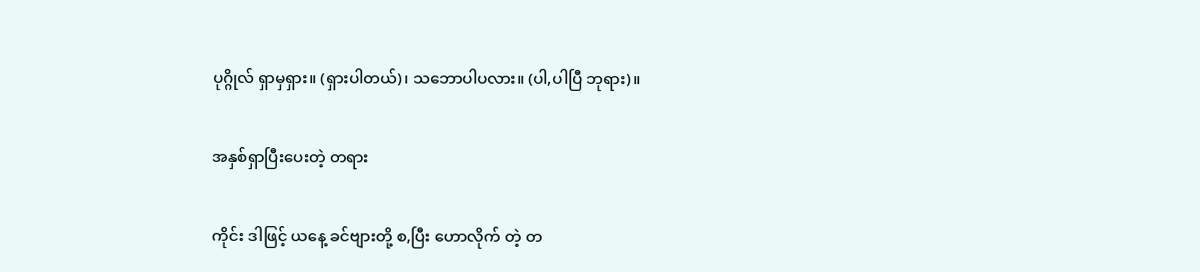ပုဂ္ဂိုလ် ရှာမှရှား။ (ရှားပါတယ်)၊ သဘောပါပလား။ (ပါ,ပါပြီ ဘုရား)။

အနှစ်ရှာပြီးပေးတဲ့ တရား

ကိုင်း ဒါဖြင့် ယနေ့ ခင်ဗျားတို့ စ,ပြီး ဟောလိုက် တဲ့ တ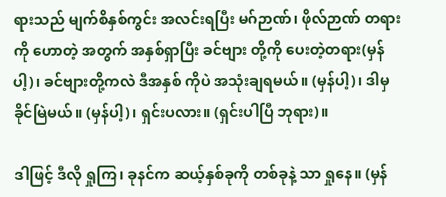ရားသည် မျက်စိနှစ်ကွင်း အလင်းရပြီး မဂ်ဉာဏ်၊ ဖိုလ်ဉာဏ် တရားကို ဟောတဲ့ အတွက် အနှစ်ရှာပြီး ခင်ဗျား တို့ကို ပေးတဲ့တရား(မှန်ပါ့)၊ ခင်ဗျားတို့ကလဲ ဒီအနှစ် ကိုပဲ အသုံးချရမယ်။ (မှန်ပါ့)၊ ဒါမှ ခိုင်မြဲမယ်။ (မှန်ပါ့)၊ ရှင်းပလား။ (ရှင်းပါပြီ ဘုရား)။

ဒါဖြင့် ဒီလို ရှုကြ၊ ခုနင်က ဆယ့်နှစ်ခုကို တစ်ခုနဲ့ သာ ရှုနေ။ (မှန်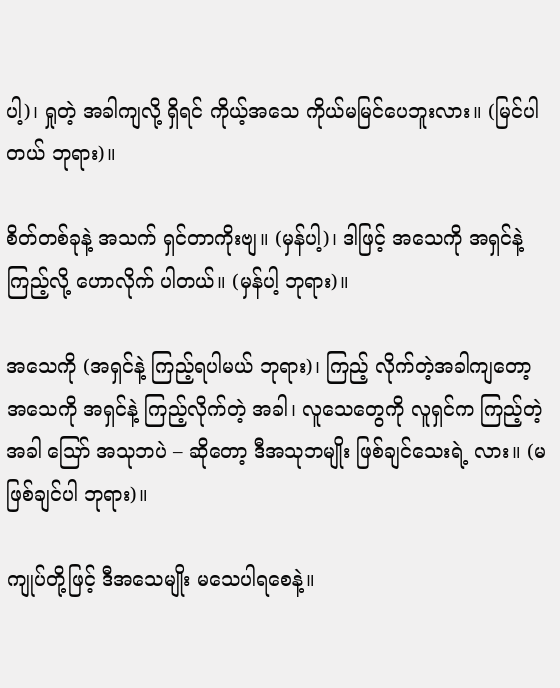ပါ့)၊ ရှုတဲ့ အခါကျလို့ ရှိရင် ကိုယ့်အသေ ကိုယ်မမြင်ပေဘူးလား။ (မြင်ပါတယ် ဘုရား)။

စိတ်တစ်ခုနဲ့ အသက် ရှင်တာကိုးဗျ။ (မှန်ပါ့)၊ ဒါဖြင့် အသေကို အရှင်နဲ့ကြည့်လို့ ဟောလိုက် ပါတယ်။ (မှန်ပါ့ ဘုရား)။

အသေကို (အရှင်နဲ့ ကြည့်ရပါမယ် ဘုရား)၊ ကြည့် လိုက်တဲ့အခါကျတော့ အသေကို အရှင်နဲ့ ကြည့်လိုက်တဲ့ အခါ၊ လူသေတွေကို လူရှင်က ကြည့်တဲ့ အခါ သြော် အသုဘပဲ – ဆိုတော့ ဒီအသုဘမျိုး ဖြစ်ချင်သေးရဲ့ လား။ (မဖြစ်ချင်ပါ ဘုရား)။

ကျုပ်တို့ဖြင့် ဒီအသေမျိုး မသေပါရစေနဲ့။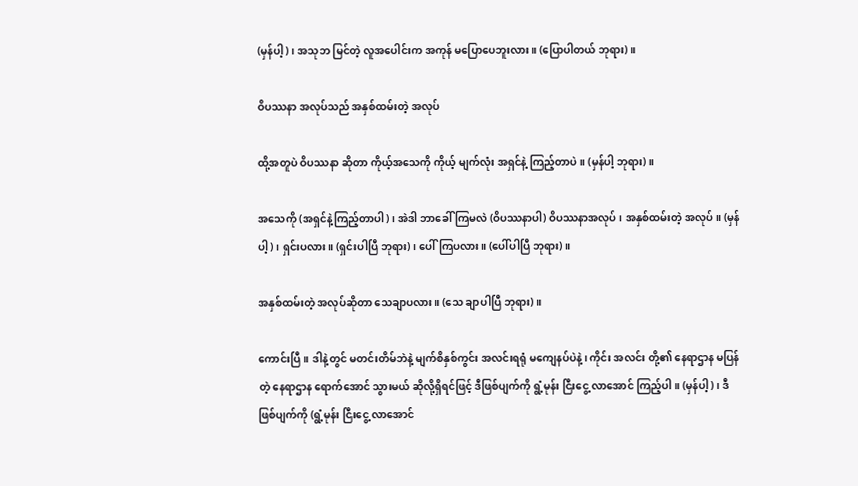(မှန်ပါ့)၊ အသုဘ မြင်တဲ့ လူအပေါင်းက အကုန် မပြောပေဘူးလား။ (ပြောပါတယ် ဘုရား)။

ဝိပဿနာ အလုပ်သည် အနှစ်ထမ်းတဲ့ အလုပ်

ထို့အတူပဲ ဝိပဿနာ ဆိုတာ ကိုယ့်အသေကို ကိုယ့် မျက်လုံး အရှင်နဲ့ ကြည့်တာပဲ။ (မှန်ပါ့ ဘုရား)။

အသေကို (အရှင်နဲ့ကြည့်တာပါ)၊ အဲဒါ ဘာခေါ် ကြမလဲ (ဝိပဿနာပါ) ဝိပဿနာအလုပ်၊ အနှစ်ထမ်းတဲ့ အလုပ်။ (မှန်ပါ့)၊ ရှင်းပလား။ (ရှင်းပါပြီ ဘုရား)၊ ပေါ်ကြပလား။ (ပေါ်ပါပြီ ဘုရား)။

အနှစ်ထမ်းတဲ့ အလုပ်ဆိုတာ သေချာပလား။ (သေ ချာပါပြီ ဘုရား)။

ကောင်းပြီ။ ဒါနဲ့တွင် မတင်းတိမ်ဘဲနဲ့ မျက်စိနှစ်ကွင်း အလင်းရရုံ မကျေနပ်ပဲနဲ့၊ ကိုင်း အလင်း တို့၏ နေရာဌာန မပြန်တဲ့ နေရာဌာန ရောက်အောင် သွားမယ် ဆိုလို့ရှိရင်ဖြင့် ဒီဖြစ်ပျက်ကို ရွံ့မုန်း ငြီးငွေ့ လာအောင် ကြည့်ပါ။ (မှန်ပါ့)၊ ဒီဖြစ်ပျက်ကို (ရွံ့မုန်း ငြီးငွေ့ လာအောင်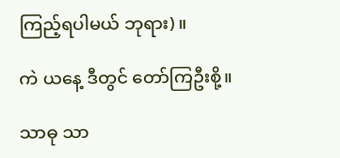ကြည့်ရပါမယ် ဘုရား)။

ကဲ ယနေ့ ဒီတွင် တော်ကြဦးစို့။

သာဓု သာ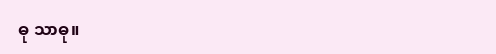ဓု သာဓု။